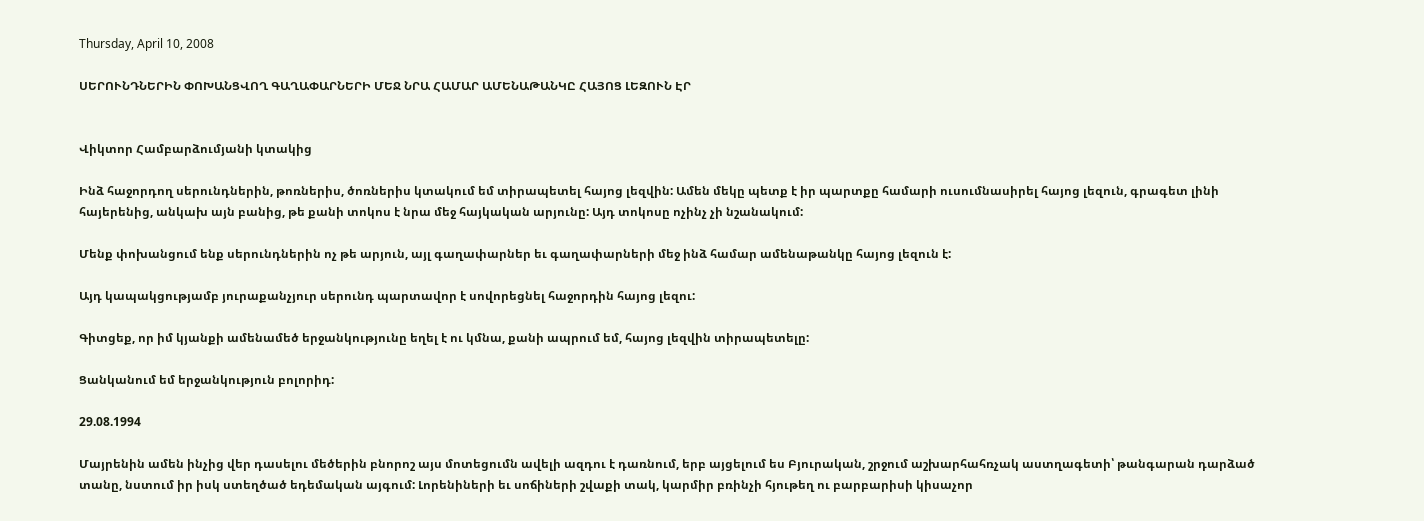Thursday, April 10, 2008

ՍԵՐՈՒՆԴՆԵՐԻՆ ՓՈԽԱՆՑՎՈՂ ԳԱՂԱՓԱՐՆԵՐԻ ՄԵՋ ՆՐԱ ՀԱՄԱՐ ԱՄԵՆԱԹԱՆԿԸ ՀԱՅՈՑ ԼԵԶՈՒՆ ԷՐ


Վիկտոր Համբարձումյանի կտակից

Ինձ հաջորդող սերունդներին, թոռներիս, ծոռներիս կտակում եմ տիրապետել հայոց լեզվին: Ամեն մեկը պետք է իր պարտքը համարի ուսումնասիրել հայոց լեզուն, գրագետ լինի հայերենից, անկախ այն բանից, թե քանի տոկոս է նրա մեջ հայկական արյունը: Այդ տոկոսը ոչինչ չի նշանակում:

Մենք փոխանցում ենք սերունդներին ոչ թե արյուն, այլ գաղափարներ եւ գաղափարների մեջ ինձ համար ամենաթանկը հայոց լեզուն է:

Այդ կապակցությամբ յուրաքանչյուր սերունդ պարտավոր է սովորեցնել հաջորդին հայոց լեզու:

Գիտցեք, որ իմ կյանքի ամենամեծ երջանկությունը եղել է ու կմնա, քանի ապրում եմ, հայոց լեզվին տիրապետելը:

Ցանկանում եմ երջանկություն բոլորիդ:

29.08.1994

Մայրենին ամեն ինչից վեր դասելու մեծերին բնորոշ այս մոտեցումն ավելի ազդու է դառնում, երբ այցելում ես Բյուրական, շրջում աշխարհահռչակ աստղագետի՝ թանգարան դարձած տանը, նստում իր իսկ ստեղծած եդեմական այգում: Լորենիների եւ սոճիների շվաքի տակ, կարմիր բռինչի հյութեղ ու բարբարիսի կիսաչոր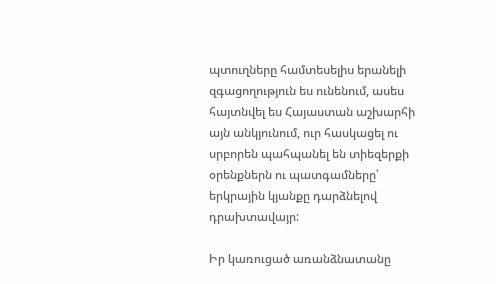պտուղները համտեսելիս երանելի զգացողություն ես ունենում, ասես հայտնվել ես Հայաստան աշխարհի այն անկյունում, ուր հասկացել ու սրբորեն պահպանել են տիեզերքի օրենքներն ու պատգամները՝ երկրային կյանքը դարձնելով դրախտավայր:

Իր կառուցած առանձնատանը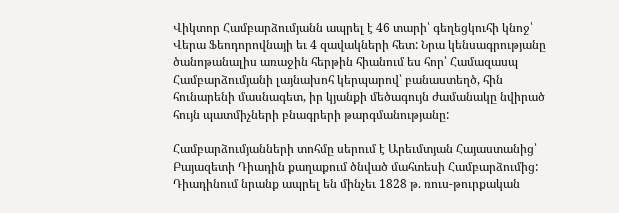Վիկտոր Համբարձումյանն ապրել է 46 տարի՝ գեղեցկուհի կնոջ՝ Վերա Ֆեոդորովնայի եւ 4 զավակների հետ: Նրա կենսագրությանը ծանոթանալիս առաջին հերթին հիանում ես հոր՝ Համազասպ Համբարձումյանի լայնախոհ կերպարով՝ բանաստեղծ, հին հունարենի մասնագետ, իր կյանքի մեծագույն ժամանակը նվիրած հույն պատմիչների բնագրերի թարգմանությանը:

Համբարձումյանների տոհմը սերում է Արեւմտյան Հայաստանից՝ Բայազետի Դիադին քաղաքում ծնված մահտեսի Համբարձումից: Դիադինում նրանք ապրել են մինչեւ 1828 թ. ռուս-թուրքական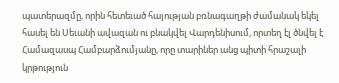պատերազմը, որին հետեւած հայության բռնագաղթի ժամանակ եկել հասել են Սեւանի ավազան ու բնակվել Վարդենիսում, որտեղ էլ ծնվել է Համազասպ Համբարձումյանը, որը տարիներ անց պիտի հրաշալի կրթություն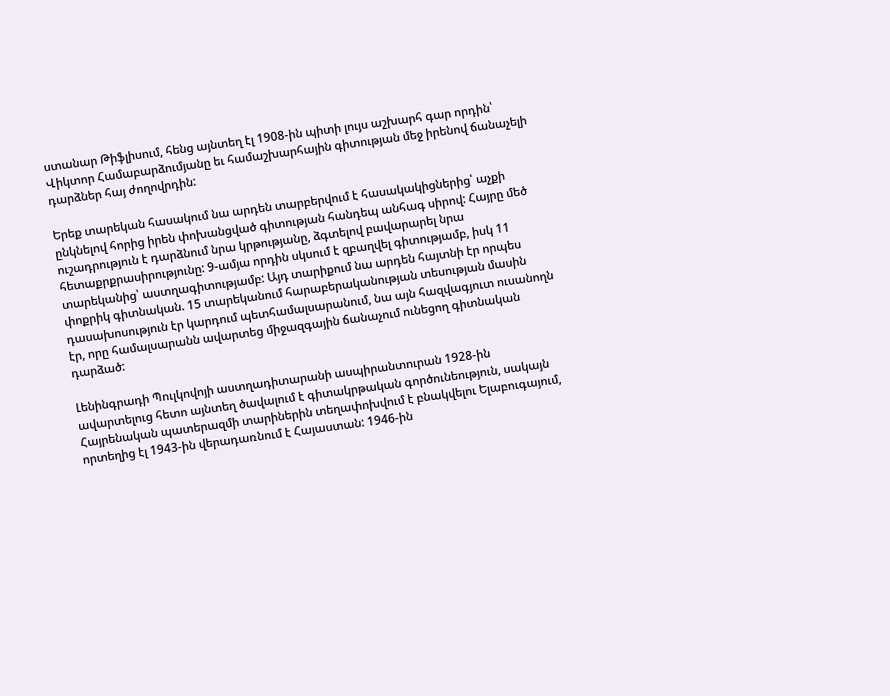ստանար Թիֆլիսում, հենց այնտեղ էլ 1908-ին պիտի լույս աշխարհ գար որդին՝ Վիկտոր Համաբարձումյանը եւ համաշխարհային գիտության մեջ իրենով ճանաչելի դարձներ հայ ժողովրդին:

Երեք տարեկան հասակում նա արդեն տարբերվում է հասակակիցներից՝ աչքի ընկնելով հորից իրեն փոխանցված գիտության հանդեպ անհագ սիրով: Հայրը մեծ ուշադրություն է դարձնում նրա կրթությանը, ձգտելով բավարարել նրա հետաքրքրասիրությունը: 9-ամյա որդին սկսում է զբաղվել գիտությամբ, իսկ 11 տարեկանից՝ աստղագիտությամբ: Այդ տարիքում նա արդեն հայտնի էր որպես փոքրիկ գիտնական. 15 տարեկանում հարաբերականության տեսության մասին դասախոսություն էր կարդում պետհամալսարանում, նա այն հազվագյուտ ուսանողն էր, որը համալսարանն ավարտեց միջազգային ճանաչում ունեցող գիտնական դարձած:

Լենինգրադի Պուլկովոյի աստղադիտարանի ասպիրանտուրան 1928-ին ավարտելուց հետո այնտեղ ծավալում է գիտակրթական գործունեություն, սակայն Հայրենական պատերազմի տարիներին տեղափոխվում է բնակվելու Ելաբուգայում, որտեղից էլ 1943-ին վերադառնում է Հայաստան: 1946-ին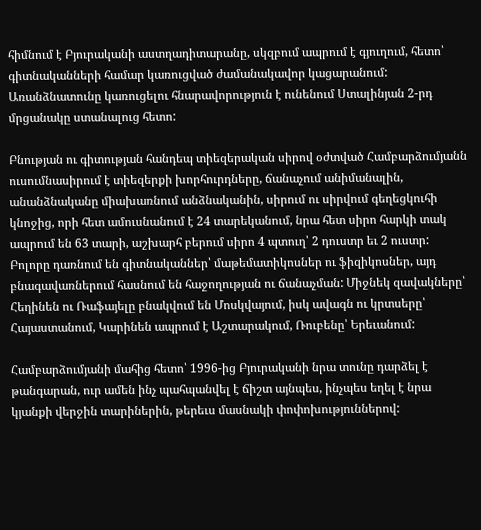հիմնում է Բյուրականի աստղադիտարանը, սկզբում ապրում է գյուղում, հետո՝ գիտնականների համար կառուցված ժամանակավոր կացարանում: Առանձնատունը կառուցելու հնարավորություն է ունենում Ստալինյան 2-րդ մրցանակը ստանալուց հետո:

Բնության ու գիտության հանդեպ տիեզերական սիրով օժտված Համբարձումյանն ուսումնասիրում է տիեզերքի խորհուրդները, ճանաչում անիմանալին, անանձնականը միախառնում անձնականին, սիրում ու սիրվում գեղեցկուհի կնոջից, որի հետ ամուսնանում է 24 տարեկանում, նրա հետ սիրո հարկի տակ ապրում են 63 տարի, աշխարհ բերում սիրո 4 պտուղ՝ 2 դուստր եւ 2 ուստր: Բոլորը դառնում են գիտնականներ՝ մաթեմատիկոսներ ու ֆիզիկոսներ, այդ բնագավառներում հասնում են հաջողության ու ճանաչման: Միջնեկ զավակները՝ Հեղինեն ու Ռաֆայելը բնակվում են Մոսկվայում, իսկ ավագն ու կրտսերը՝ Հայաստանում, Կարինեն ապրում է Աշտարակում, Ռուբենը՝ Երեւանում:

Համբարձումյանի մահից հետո՝ 1996-ից Բյուրականի նրա տունը դարձել է թանգարան, ուր ամեն ինչ պահպանվել է ճիշտ այնպես, ինչպես եղել է նրա կյանքի վերջին տարիներին, թերեւս մասնակի փոփոխություններով: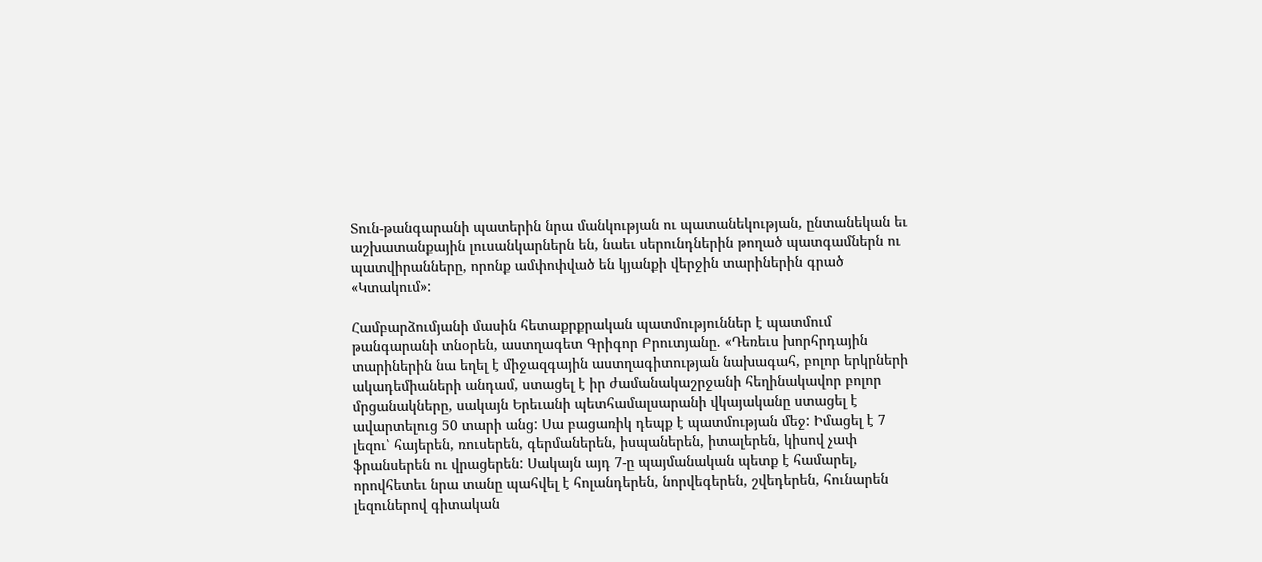Տուն-թանգարանի պատերին նրա մանկության ու պատանեկության, ընտանեկան եւ աշխատանքային լուսանկարներն են, նաեւ սերունդներին թողած պատգամներն ու պատվիրանները, որոնք ամփոփված են կյանքի վերջին տարիներին գրած «Կտակում»:

Համբարձումյանի մասին հետաքրքրական պատմություններ է պատմում թանգարանի տնօրեն, աստղագետ Գրիգոր Բրուտյանը. «Դեռեւս խորհրդային տարիներին նա եղել է միջազգային աստղագիտության նախագահ, բոլոր երկրների ակադեմիաների անդամ, ստացել է իր ժամանակաշրջանի հեղինակավոր բոլոր մրցանակները, սակայն Երեւանի պետհամալսարանի վկայականը ստացել է ավարտելուց 50 տարի անց: Սա բացառիկ դեպք է պատմության մեջ: Իմացել է 7 լեզու՝ հայերեն, ռուսերեն, գերմաներեն, իսպաներեն, իտալերեն, կիսով չափ ֆրանսերեն ու վրացերեն: Սակայն այդ 7-ը պայմանական պետք է համարել, որովհետեւ նրա տանը պահվել է հոլանդերեն, նորվեգերեն, շվեդերեն, հունարեն լեզուներով գիտական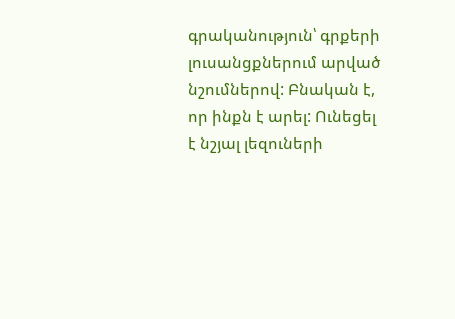գրականություն՝ գրքերի լուսանցքներում արված նշումներով: Բնական է, որ ինքն է արել: Ունեցել է նշյալ լեզուների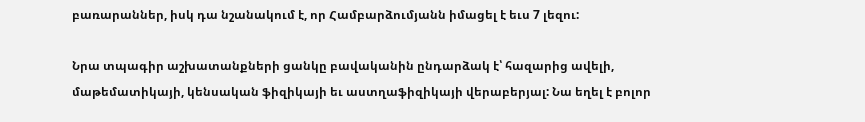բառարաններ, իսկ դա նշանակում է, որ Համբարձումյանն իմացել է եւս 7 լեզու:

Նրա տպագիր աշխատանքների ցանկը բավականին ընդարձակ է՝ հազարից ավելի, մաթեմատիկայի, կենսական ֆիզիկայի եւ աստղաֆիզիկայի վերաբերյալ: Նա եղել է բոլոր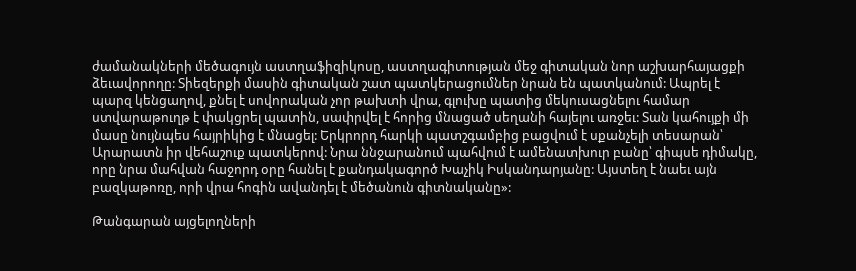ժամանակների մեծագույն աստղաֆիզիկոսը, աստղագիտության մեջ գիտական նոր աշխարհայացքի ձեւավորողը: Տիեզերքի մասին գիտական շատ պատկերացումներ նրան են պատկանում: Ապրել է պարզ կենցաղով, քնել է սովորական չոր թախտի վրա, գլուխը պատից մեկուսացնելու համար ստվարաթուղթ է փակցրել պատին, սափրվել է հորից մնացած սեղանի հայելու առջեւ: Տան կահույքի մի մասը նույնպես հայրիկից է մնացել: Երկրորդ հարկի պատշգամբից բացվում է սքանչելի տեսարան՝ Արարատն իր վեհաշուք պատկերով: Նրա ննջարանում պահվում է ամենատխուր բանը՝ գիպսե դիմակը, որը նրա մահվան հաջորդ օրը հանել է քանդակագործ Խաչիկ Իսկանդարյանը: Այստեղ է նաեւ այն բազկաթոռը, որի վրա հոգին ավանդել է մեծանուն գիտնականը»:

Թանգարան այցելողների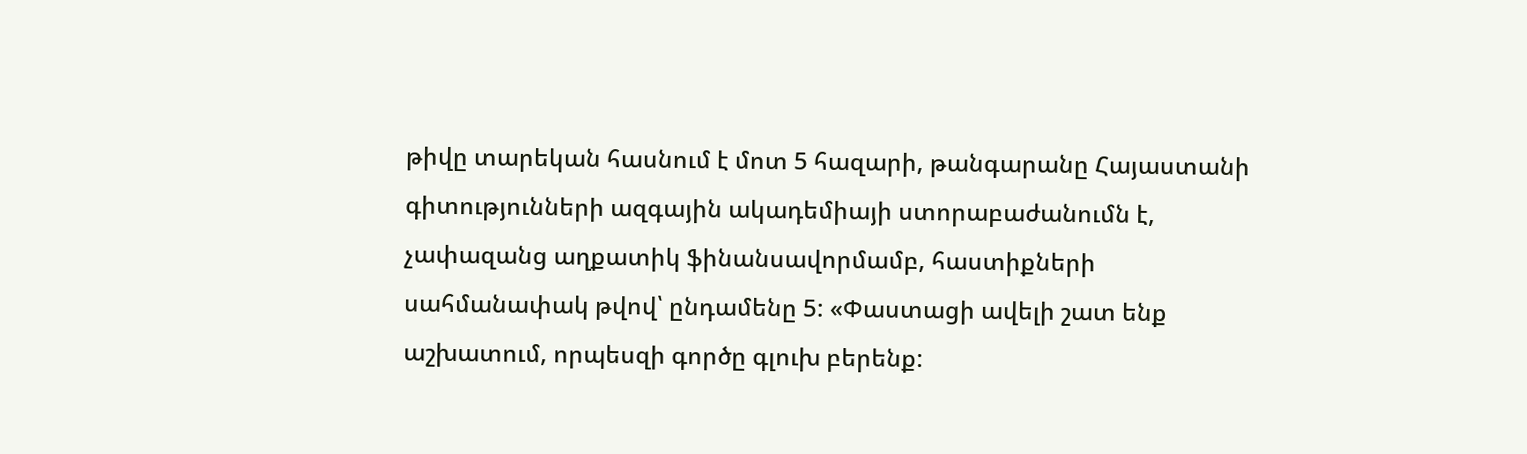թիվը տարեկան հասնում է մոտ 5 հազարի, թանգարանը Հայաստանի գիտությունների ազգային ակադեմիայի ստորաբաժանումն է, չափազանց աղքատիկ ֆինանսավորմամբ, հաստիքների սահմանափակ թվով՝ ընդամենը 5: «Փաստացի ավելի շատ ենք աշխատում, որպեսզի գործը գլուխ բերենք: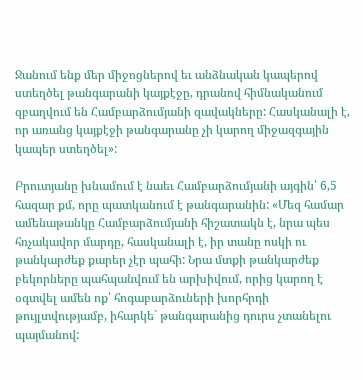Ջանում ենք մեր միջոցներով եւ անձնական կապերով ստեղծել թանգարանի կայքէջը, դրանով հիմնականում զբաղվում են Համբարձումյանի զավակները: Հասկանալի է, որ առանց կայքէջի թանգարանը չի կարող միջազգային կապեր ստեղծել»:

Բրուտյանը խնամում է նաեւ Համբարձումյանի այգին՝ 6,5 հազար քմ, որը պատկանում է թանգարանին: «Մեզ համար ամենաթանկը Համբարձումյանի հիշատակն է, նրա պես հռչակավոր մարդը, հասկանալի է, իր տանը ոսկի ու թանկարժեք քարեր չէր պահի: Նրա մտքի թանկարժեք բեկորները պահպանվում են արխիվում, որից կարող է օգտվել ամեն ոք՝ հոգաբարձուների խորհրդի թույլտվությամբ, իհարկե` թանգարանից դուրս չտանելու պայմանով: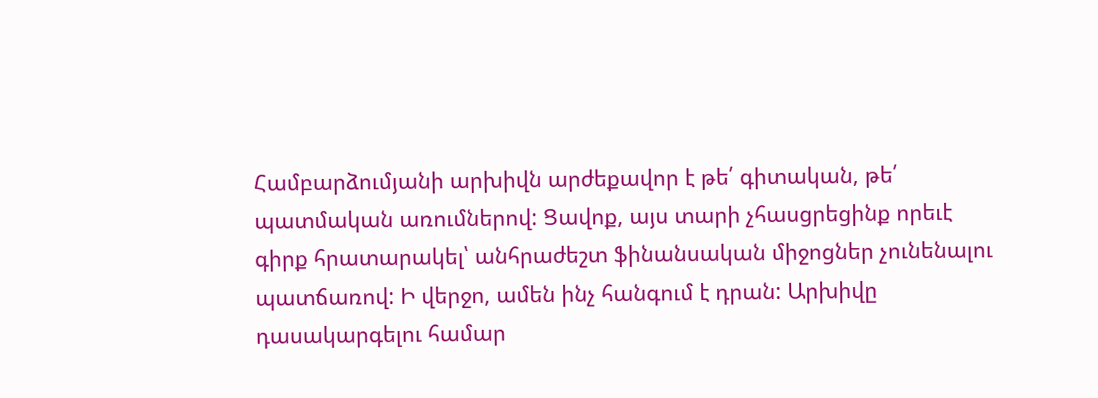Համբարձումյանի արխիվն արժեքավոր է թե՛ գիտական, թե՛ պատմական առումներով: Ցավոք, այս տարի չհասցրեցինք որեւէ գիրք հրատարակել՝ անհրաժեշտ ֆինանսական միջոցներ չունենալու պատճառով: Ի վերջո, ամեն ինչ հանգում է դրան: Արխիվը դասակարգելու համար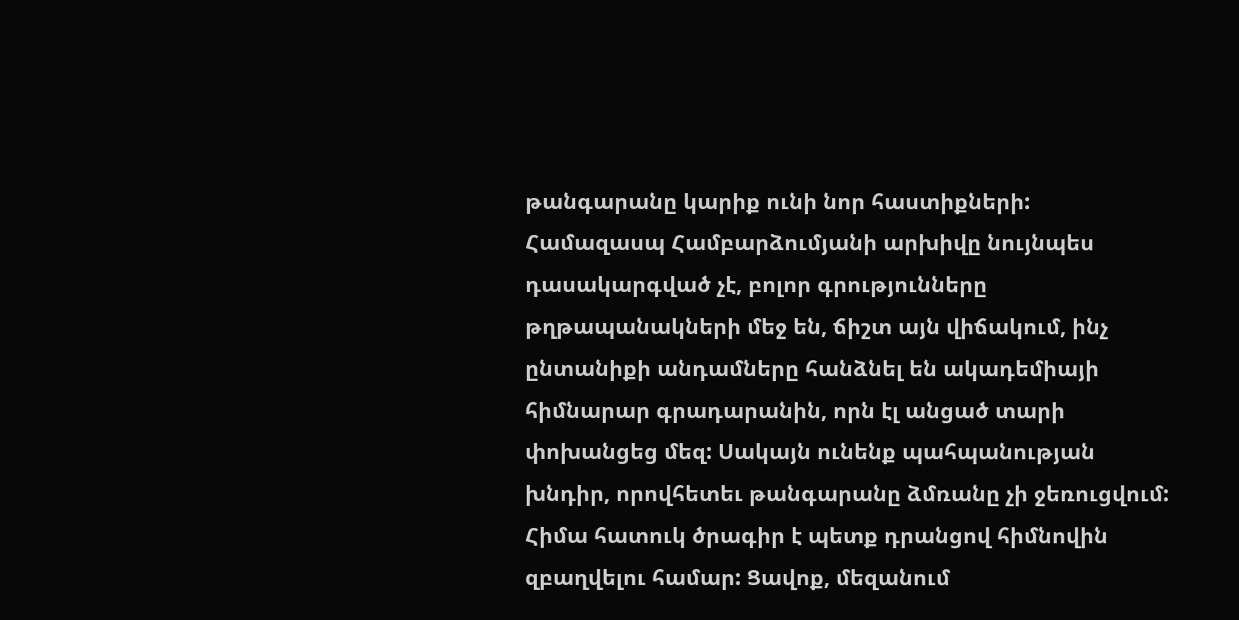թանգարանը կարիք ունի նոր հաստիքների: Համազասպ Համբարձումյանի արխիվը նույնպես դասակարգված չէ, բոլոր գրությունները թղթապանակների մեջ են, ճիշտ այն վիճակում, ինչ ընտանիքի անդամները հանձնել են ակադեմիայի հիմնարար գրադարանին, որն էլ անցած տարի փոխանցեց մեզ: Սակայն ունենք պահպանության խնդիր, որովհետեւ թանգարանը ձմռանը չի ջեռուցվում: Հիմա հատուկ ծրագիր է պետք դրանցով հիմնովին զբաղվելու համար: Ցավոք, մեզանում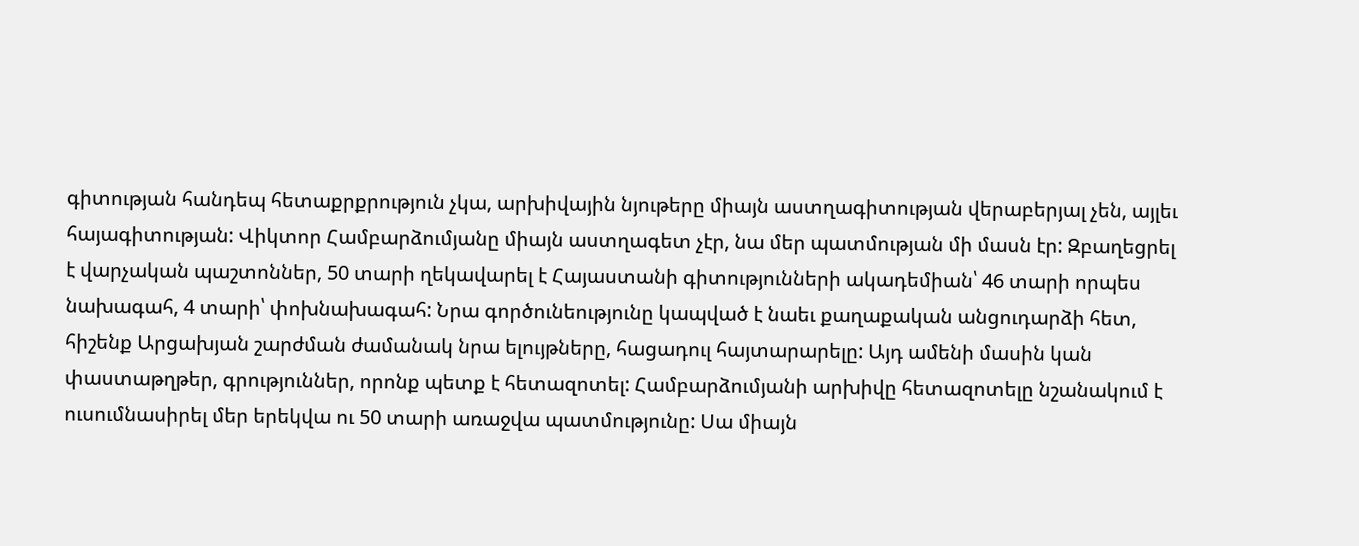գիտության հանդեպ հետաքրքրություն չկա, արխիվային նյութերը միայն աստղագիտության վերաբերյալ չեն, այլեւ հայագիտության: Վիկտոր Համբարձումյանը միայն աստղագետ չէր, նա մեր պատմության մի մասն էր: Զբաղեցրել է վարչական պաշտոններ, 50 տարի ղեկավարել է Հայաստանի գիտությունների ակադեմիան՝ 46 տարի որպես նախագահ, 4 տարի՝ փոխնախագահ: Նրա գործունեությունը կապված է նաեւ քաղաքական անցուդարձի հետ, հիշենք Արցախյան շարժման ժամանակ նրա ելույթները, հացադուլ հայտարարելը: Այդ ամենի մասին կան փաստաթղթեր, գրություններ, որոնք պետք է հետազոտել: Համբարձումյանի արխիվը հետազոտելը նշանակում է ուսումնասիրել մեր երեկվա ու 50 տարի առաջվա պատմությունը: Սա միայն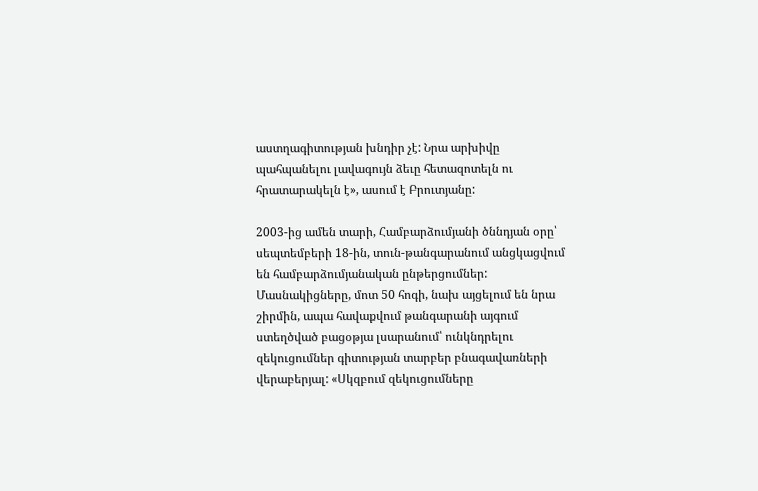աստղագիտության խնդիր չէ: Նրա արխիվը պահպանելու լավագույն ձեւը հետազոտելն ու հրատարակելն է», ասում է Բրուտյանը:

2003-ից ամեն տարի, Համբարձումյանի ծննդյան օրը՝ սեպտեմբերի 18-ին, տուն-թանգարանում անցկացվում են համբարձումյանական ընթերցումներ: Մասնակիցները, մոտ 50 հոգի, նախ այցելում են նրա շիրմին, ապա հավաքվում թանգարանի այգում ստեղծված բացօթյա լսարանում՝ ունկնդրելու զեկուցումներ գիտության տարբեր բնագավառների վերաբերյալ: «Սկզբում զեկուցումները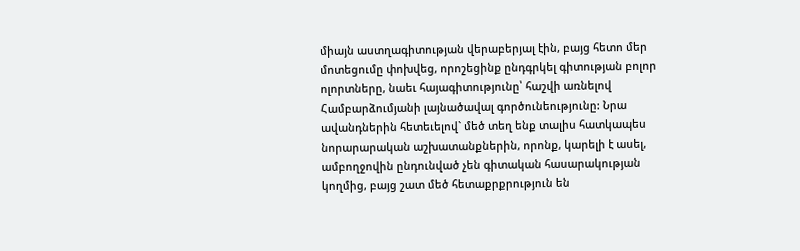միայն աստղագիտության վերաբերյալ էին, բայց հետո մեր մոտեցումը փոխվեց, որոշեցինք ընդգրկել գիտության բոլոր ոլորտները, նաեւ հայագիտությունը՝ հաշվի առնելով Համբարձումյանի լայնածավալ գործունեությունը: Նրա ավանդներին հետեւելով` մեծ տեղ ենք տալիս հատկապես նորարարական աշխատանքներին, որոնք, կարելի է ասել, ամբողջովին ընդունված չեն գիտական հասարակության կողմից, բայց շատ մեծ հետաքրքրություն են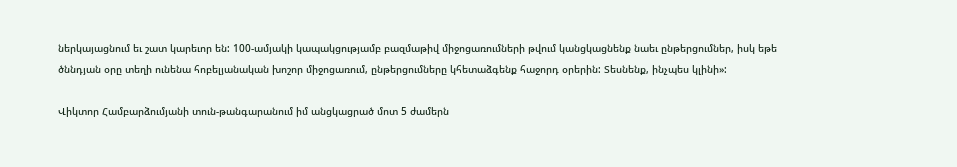ներկայացնում եւ շատ կարեւոր են: 100-ամյակի կապակցությամբ բազմաթիվ միջոցառումների թվում կանցկացնենք նաեւ ընթերցումներ, իսկ եթե ծննդյան օրը տեղի ունենա հոբելյանական խոշոր միջոցառում, ընթերցումները կհետաձգենք հաջորդ օրերին: Տեսնենք, ինչպես կլինի»:

Վիկտոր Համբարձումյանի տուն-թանգարանում իմ անցկացրած մոտ 5 ժամերն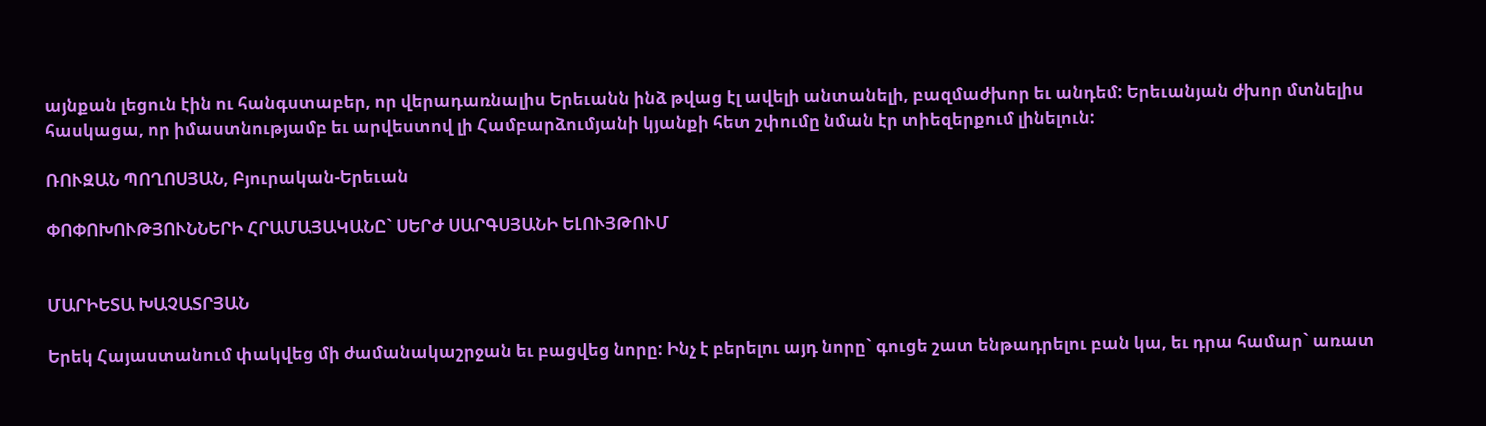այնքան լեցուն էին ու հանգստաբեր, որ վերադառնալիս Երեւանն ինձ թվաց էլ ավելի անտանելի, բազմաժխոր եւ անդեմ: Երեւանյան ժխոր մտնելիս հասկացա, որ իմաստնությամբ եւ արվեստով լի Համբարձումյանի կյանքի հետ շփումը նման էր տիեզերքում լինելուն:

ՌՈՒԶԱՆ ՊՈՂՈՍՅԱՆ, Բյուրական-Երեւան

ՓՈՓՈԽՈՒԹՅՈՒՆՆԵՐԻ ՀՐԱՄԱՅԱԿԱՆԸ` ՍԵՐԺ ՍԱՐԳՍՅԱՆԻ ԵԼՈՒՅԹՈՒՄ


ՄԱՐԻԵՏԱ ԽԱՉԱՏՐՅԱՆ

Երեկ Հայաստանում փակվեց մի ժամանակաշրջան եւ բացվեց նորը: Ինչ է բերելու այդ նորը` գուցե շատ ենթադրելու բան կա, եւ դրա համար` առատ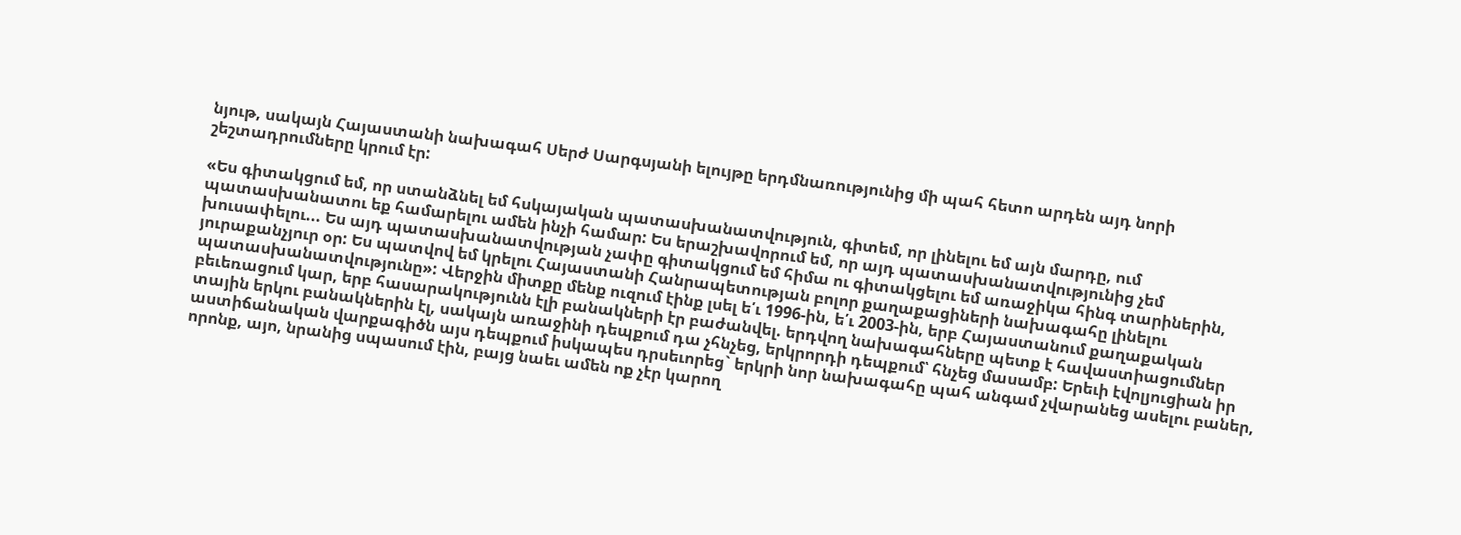նյութ, սակայն Հայաստանի նախագահ Սերժ Սարգսյանի ելույթը երդմնառությունից մի պահ հետո արդեն այդ նորի շեշտադրումները կրում էր:

«Ես գիտակցում եմ, որ ստանձնել եմ հսկայական պատասխանատվություն, գիտեմ, որ լինելու եմ այն մարդը, ում պատասխանատու եք համարելու ամեն ինչի համար: Ես երաշխավորում եմ, որ այդ պատասխանատվությունից չեմ խուսափելու... Ես այդ պատասխանատվության չափը գիտակցում եմ հիմա ու գիտակցելու եմ առաջիկա հինգ տարիներին, յուրաքանչյուր օր: Ես պատվով եմ կրելու Հայաստանի Հանրապետության բոլոր քաղաքացիների նախագահը լինելու պատասխանատվությունը»: Վերջին միտքը մենք ուզում էինք լսել ե՛ւ 1996-ին, ե՛ւ 2003-ին, երբ Հայաստանում քաղաքական բեւեռացում կար, երբ հասարակությունն էլի բանակների էր բաժանվել. երդվող նախագահները պետք է հավաստիացումներ տային երկու բանակներին էլ, սակայն առաջինի դեպքում դա չհնչեց, երկրորդի դեպքում՝ հնչեց մասամբ: Երեւի էվոլյուցիան իր աստիճանական վարքագիծն այս դեպքում իսկապես դրսեւորեց` երկրի նոր նախագահը պահ անգամ չվարանեց ասելու բաներ, որոնք, այո, նրանից սպասում էին, բայց նաեւ ամեն ոք չէր կարող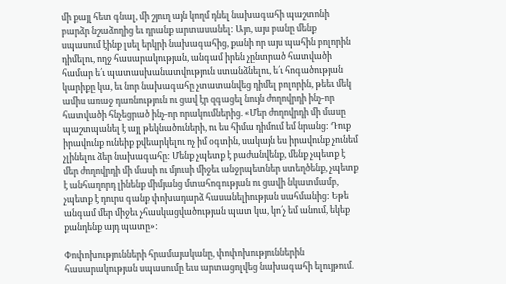մի քայլ հետ գնալ, մի շյուղ այն կողմ դնել նախագահի պաշտոնի բարձր նշաձողից եւ դրանք արտասանել: Այո, այս բանը մենք սպասում էինք լսել երկրի նախագահից, քանի որ այս պահին բոլորին դիմելու, ողջ հասարակության, անգամ իրեն չընտրած հատվածի համար ե՛ւ պատասխանատվություն ստանձնելու, ե՛ւ հոգածության կարիքը կա, եւ նոր նախագահը չտատանվեց դիմել բոլորին, թեեւ մեկ ամիս առաջ դառնություն ու ցավ էր զգացել նույն ժողովրդի ինչ-որ հատվածի հնչեցրած ինչ-որ որակումներից. «Մեր ժողովրդի մի մասը պաշտպանել է այլ թեկնածուների, ու ես հիմա դիմում եմ նրանց: Դուք իրավունք ունեիք քվեարկելու ոչ իմ օգտին, սակայն ես իրավունք չունեմ չլինելու ձեր նախագահը: Մենք չպետք է բաժանվենք, մենք չպետք է մեր ժողովրդի մի մասի ու մյուսի միջեւ անջրպետներ ստեղծենք, չպետք է անհաղորդ լինենք միմյանց մտահոգության ու ցավի նկատմամբ, չպետք է դուրս գանք փոխադարձ հասանելիության սահմանից: Եթե անգամ մեր միջեւ չհասկացվածության պատ կա, կո՛չ եմ անում, եկեք քանդենք այդ պատը»:

Փոփոխությունների հրամայականը, փոփոխություններին հասարակության սպասումը եւս արտացոլվեց նախագահի ելույթում.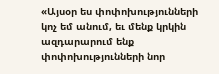«Այսօր ես փոփոխությունների կոչ եմ անում, եւ մենք կրկին ազդարարում ենք փոփոխությունների նոր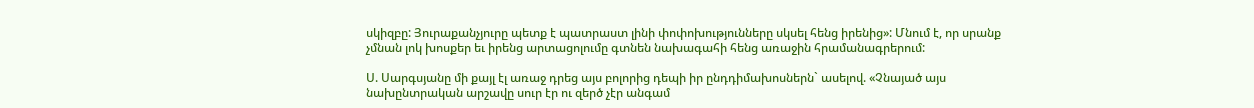սկիզբը: Յուրաքանչյուրը պետք է պատրաստ լինի փոփոխությունները սկսել հենց իրենից»: Մնում է, որ սրանք չմնան լոկ խոսքեր եւ իրենց արտացոլումը գտնեն նախագահի հենց առաջին հրամանագրերում:

Ս. Սարգսյանը մի քայլ էլ առաջ դրեց այս բոլորից դեպի իր ընդդիմախոսներն` ասելով. «Չնայած այս նախընտրական արշավը սուր էր ու զերծ չէր անգամ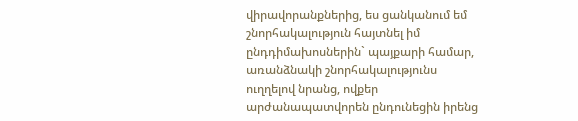վիրավորանքներից, ես ցանկանում եմ շնորհակալություն հայտնել իմ ընդդիմախոսներին` պայքարի համար, առանձնակի շնորհակալությունս ուղղելով նրանց, ովքեր արժանապատվորեն ընդունեցին իրենց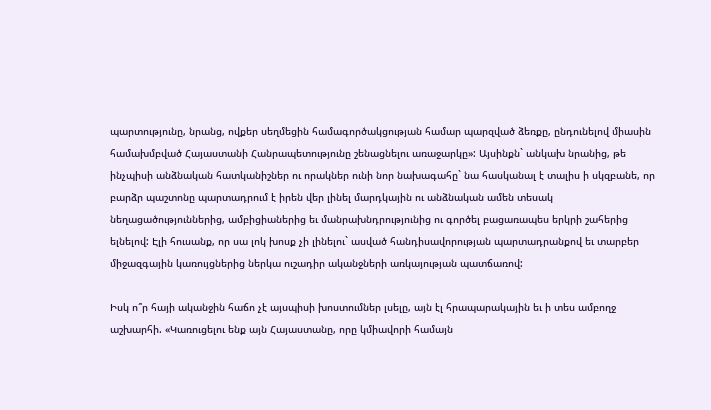պարտությունը, նրանց, ովքեր սեղմեցին համագործակցության համար պարզված ձեռքը, ընդունելով միասին համախմբված Հայաստանի Հանրապետությունը շենացնելու առաջարկը»: Այսինքն` անկախ նրանից, թե ինչպիսի անձնական հատկանիշներ ու որակներ ունի նոր նախագահը` նա հասկանալ է տալիս ի սկզբանե, որ բարձր պաշտոնը պարտադրում է իրեն վեր լինել մարդկային ու անձնական ամեն տեսակ նեղացածություններից, ամբիցիաներից եւ մանրախնդրությունից ու գործել բացառապես երկրի շահերից ելնելով: Էլի հուսանք, որ սա լոկ խոսք չի լինելու` ասված հանդիսավորության պարտադրանքով եւ տարբեր միջազգային կառույցներից ներկա ուշադիր ականջների առկայության պատճառով:

Իսկ ո՞ր հայի ականջին հաճո չէ այսպիսի խոստումներ լսելը, այն էլ հրապարակային եւ ի տես ամբողջ աշխարհի. «Կառուցելու ենք այն Հայաստանը, որը կմիավորի համայն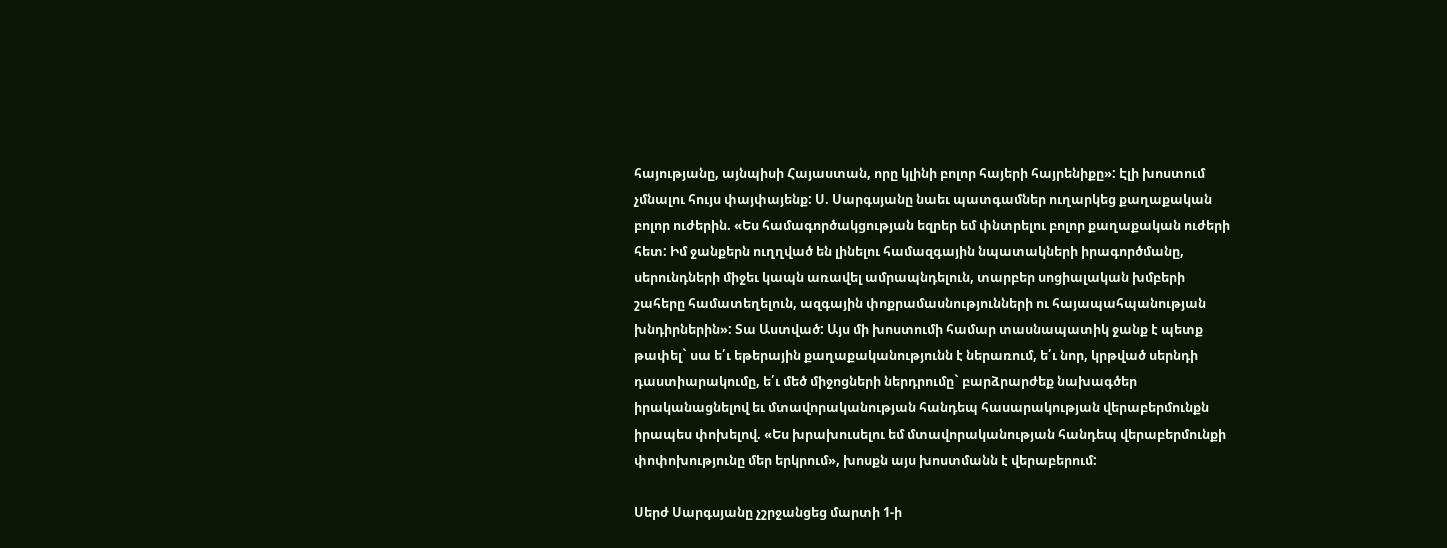հայությանը, այնպիսի Հայաստան, որը կլինի բոլոր հայերի հայրենիքը»: Էլի խոստում չմնալու հույս փայփայենք: Ս. Սարգսյանը նաեւ պատգամներ ուղարկեց քաղաքական բոլոր ուժերին. «Ես համագործակցության եզրեր եմ փնտրելու բոլոր քաղաքական ուժերի հետ: Իմ ջանքերն ուղղված են լինելու համազգային նպատակների իրագործմանը, սերունդների միջեւ կապն առավել ամրապնդելուն, տարբեր սոցիալական խմբերի շահերը համատեղելուն, ազգային փոքրամասնությունների ու հայապահպանության խնդիրներին»: Տա Աստված: Այս մի խոստումի համար տասնապատիկ ջանք է պետք թափել` սա ե՛ւ եթերային քաղաքականությունն է ներառում, ե՛ւ նոր, կրթված սերնդի դաստիարակումը, ե՛ւ մեծ միջոցների ներդրումը` բարձրարժեք նախագծեր իրականացնելով եւ մտավորականության հանդեպ հասարակության վերաբերմունքն իրապես փոխելով. «Ես խրախուսելու եմ մտավորականության հանդեպ վերաբերմունքի փոփոխությունը մեր երկրում», խոսքն այս խոստմանն է վերաբերում:

Սերժ Սարգսյանը չշրջանցեց մարտի 1-ի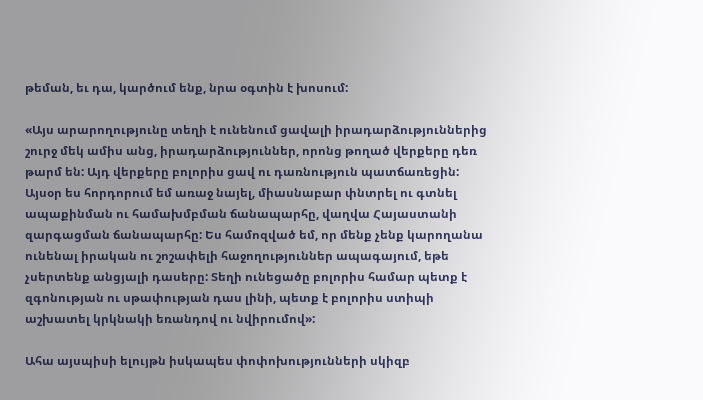թեման, եւ դա, կարծում ենք, նրա օգտին է խոսում:

«Այս արարողությունը տեղի է ունենում ցավալի իրադարձություններից շուրջ մեկ ամիս անց, իրադարձություններ, որոնց թողած վերքերը դեռ թարմ են: Այդ վերքերը բոլորիս ցավ ու դառնություն պատճառեցին: Այսօր ես հորդորում եմ առաջ նայել, միասնաբար փնտրել ու գտնել ապաքինման ու համախմբման ճանապարհը, վաղվա Հայաստանի զարգացման ճանապարհը: Ես համոզված եմ, որ մենք չենք կարողանա ունենալ իրական ու շոշափելի հաջողություններ ապագայում, եթե չսերտենք անցյալի դասերը: Տեղի ունեցածը բոլորիս համար պետք է զգոնության ու սթափության դաս լինի, պետք է բոլորիս ստիպի աշխատել կրկնակի եռանդով ու նվիրումով»:

Ահա այսպիսի ելույթն իսկապես փոփոխությունների սկիզբ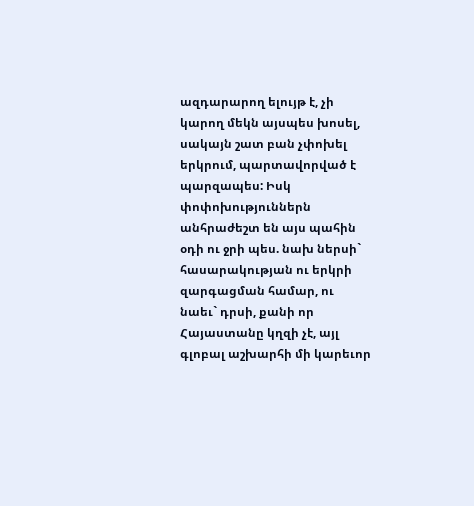ազդարարող ելույթ է, չի կարող մեկն այսպես խոսել, սակայն շատ բան չփոխել երկրում, պարտավորված է պարզապես: Իսկ փոփոխություններն անհրաժեշտ են այս պահին օդի ու ջրի պես. նախ ներսի` հասարակության ու երկրի զարգացման համար, ու նաեւ` դրսի, քանի որ Հայաստանը կղզի չէ, այլ գլոբալ աշխարհի մի կարեւոր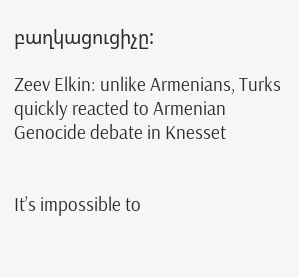բաղկացուցիչը:

Zeev Elkin: unlike Armenians, Turks quickly reacted to Armenian Genocide debate in Knesset


It’s impossible to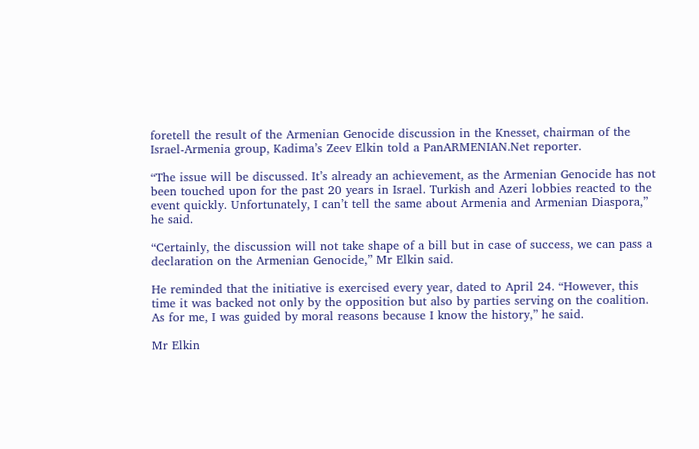foretell the result of the Armenian Genocide discussion in the Knesset, chairman of the Israel-Armenia group, Kadima’s Zeev Elkin told a PanARMENIAN.Net reporter.

“The issue will be discussed. It’s already an achievement, as the Armenian Genocide has not been touched upon for the past 20 years in Israel. Turkish and Azeri lobbies reacted to the event quickly. Unfortunately, I can’t tell the same about Armenia and Armenian Diaspora,” he said.

“Certainly, the discussion will not take shape of a bill but in case of success, we can pass a declaration on the Armenian Genocide,” Mr Elkin said.

He reminded that the initiative is exercised every year, dated to April 24. “However, this time it was backed not only by the opposition but also by parties serving on the coalition. As for me, I was guided by moral reasons because I know the history,” he said.

Mr Elkin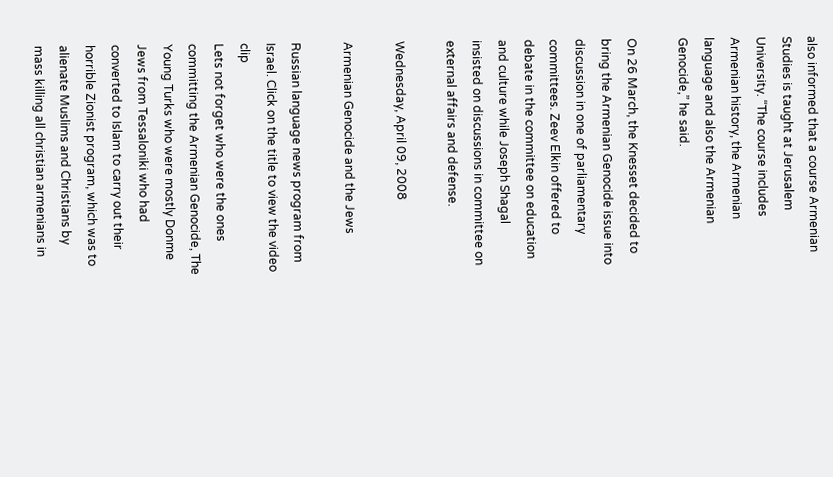also informed that a course Armenian Studies is taught at Jerusalem University. “The course includes Armenian history, the Armenian language and also the Armenian Genocide,” he said.

On 26 March, the Knesset decided to bring the Armenian Genocide issue into discussion in one of parliamentary committees. Zeev Elkin offered to debate in the committee on education and culture while Joseph Shagal insisted on discussions in committee on external affairs and defense.

Wednesday, April 09, 2008

Armenian Genocide and the Jews

Russian language news program from Israel. Click on the title to view the video clip
Lets not forget who were the ones committing the Armenian Genocide, The Young Turks who were mostly Donme Jews from Tessaloniki who had converted to Islam to carry out their horrible Zionist program, which was to alienate Muslims and Christians by mass killing all christian armenians in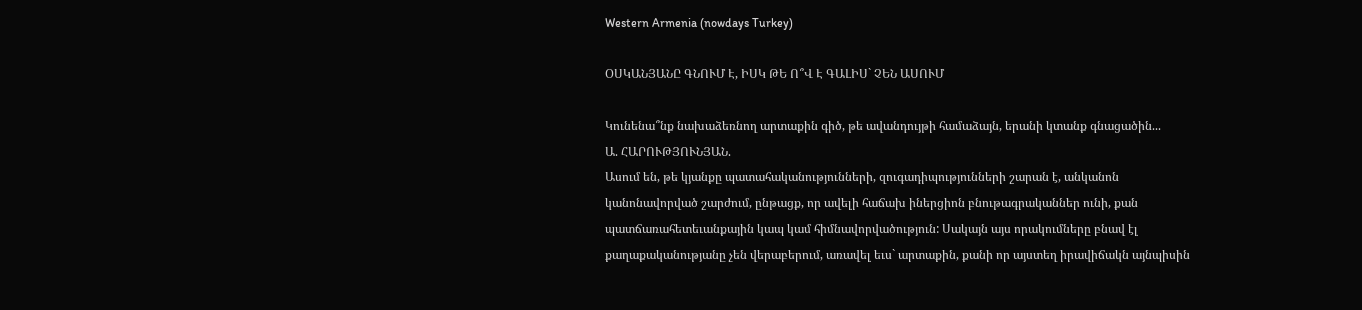Western Armenia (nowdays Turkey)

ՕՍԿԱՆՅԱՆԸ ԳՆՈՒՄ Է, ԻՍԿ ԹԵ Ո՞Վ Է ԳԱԼԻՍ` ՉԵՆ ԱՍՈՒՄ

Կունենա՞նք նախաձեռնող արտաքին գիծ, թե ավանդույթի համաձայն, երանի կտանք գնացածին...
Ա. ՀԱՐՈՒԹՅՈՒՆՅԱՆ.
Ասում են, թե կյանքը պատահականությունների, զուգադիպությունների շարան է, անկանոն կանոնավորված շարժում, ընթացք, որ ավելի հաճախ իներցիոն բնութագրականներ ունի, քան պատճառահետեւանքային կապ կամ հիմնավորվածություն: Սակայն այս որակումները բնավ էլ քաղաքականությանը չեն վերաբերում, առավել եւս` արտաքին, քանի որ այստեղ իրավիճակն այնպիսին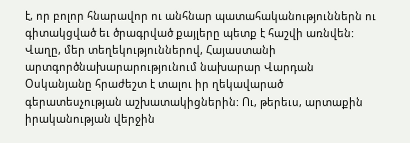է, որ բոլոր հնարավոր ու անհնար պատահականություններն ու գիտակցված եւ ծրագրված քայլերը պետք է հաշվի առնվեն:
Վաղը, մեր տեղեկություններով, Հայաստանի արտգործնախարարությունում նախարար Վարդան Օսկանյանը հրաժեշտ է տալու իր ղեկավարած գերատեսչության աշխատակիցներին: Ու, թերեւս, արտաքին իրականության վերջին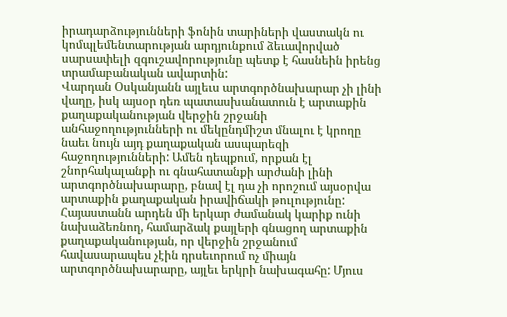իրադարձությունների ֆոնին տարիների վաստակն ու կոմպլեմենտարության արդյունքում ձեւավորված սարսափելի զգուշավորությունը պետք է հասնեին իրենց տրամաբանական ավարտին:
Վարդան Օսկանյանն այլեւս արտգործնախարար չի լինի վաղը, իսկ այսօր դեռ պատասխանատուն է արտաքին քաղաքականության վերջին շրջանի անհաջողությունների ու մեկընդմիշտ մնալու է կրողը նաեւ նույն այդ քաղաքական ասպարեզի հաջողությունների: Ամեն դեպքում, որքան էլ շնորհակալանքի ու գնահատանքի արժանի լինի արտգործնախարարը, բնավ էլ դա չի որոշում այսօրվա արտաքին քաղաքական իրավիճակի թուլությունը:
Հայաստանն արդեն մի երկար ժամանակ կարիք ունի նախաձեռնող, համարձակ քայլերի գնացող արտաքին քաղաքականության, որ վերջին շրջանում հավասարապես չէին դրսեւորում ոչ միայն արտգործնախարարը, այլեւ երկրի նախագահը: Մյուս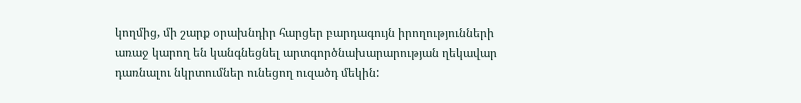կողմից, մի շարք օրախնդիր հարցեր բարդագույն իրողությունների առաջ կարող են կանգնեցնել արտգործնախարարության ղեկավար դառնալու նկրտումներ ունեցող ուզածդ մեկին: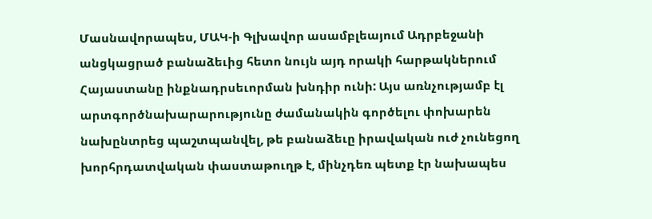Մասնավորապես, ՄԱԿ-ի Գլխավոր ասամբլեայում Ադրբեջանի անցկացրած բանաձեւից հետո նույն այդ որակի հարթակներում Հայաստանը ինքնադրսեւորման խնդիր ունի: Այս առնչությամբ էլ արտգործնախարարությունը ժամանակին գործելու փոխարեն նախընտրեց պաշտպանվել, թե բանաձեւը իրավական ուժ չունեցող խորհրդատվական փաստաթուղթ է, մինչդեռ պետք էր նախապես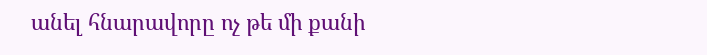անել հնարավորը ոչ թե մի քանի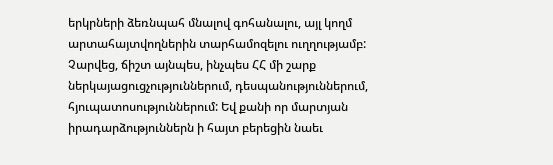երկրների ձեռնպահ մնալով գոհանալու, այլ կողմ արտահայտվողներին տարհամոզելու ուղղությամբ:
Չարվեց, ճիշտ այնպես, ինչպես ՀՀ մի շարք ներկայացուցչություններում, դեսպանություններում, հյուպատոսություններում: Եվ քանի որ մարտյան իրադարձություններն ի հայտ բերեցին նաեւ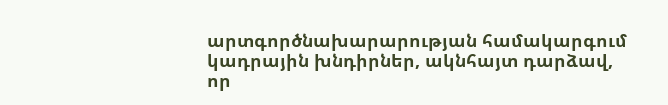արտգործնախարարության համակարգում կադրային խնդիրներ, ակնհայտ դարձավ, որ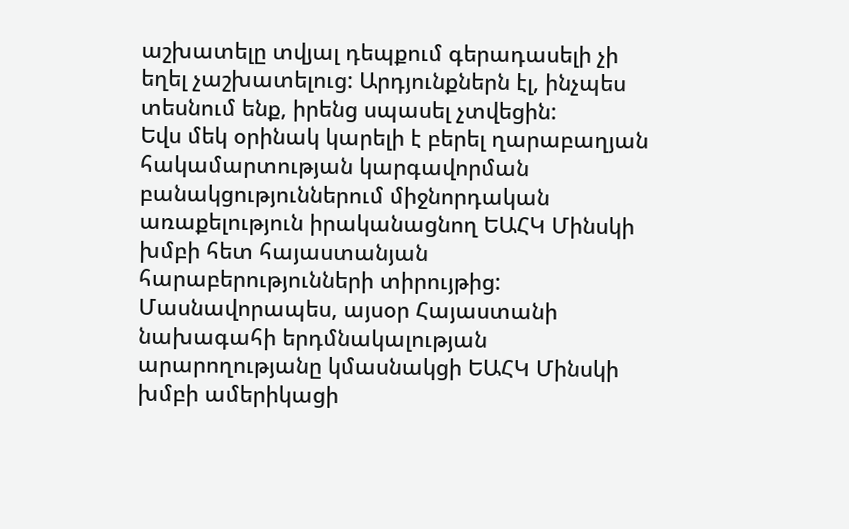աշխատելը տվյալ դեպքում գերադասելի չի եղել չաշխատելուց: Արդյունքներն էլ, ինչպես տեսնում ենք, իրենց սպասել չտվեցին:
Եվս մեկ օրինակ կարելի է բերել ղարաբաղյան հակամարտության կարգավորման բանակցություններում միջնորդական առաքելություն իրականացնող ԵԱՀԿ Մինսկի խմբի հետ հայաստանյան հարաբերությունների տիրույթից: Մասնավորապես, այսօր Հայաստանի նախագահի երդմնակալության արարողությանը կմասնակցի ԵԱՀԿ Մինսկի խմբի ամերիկացի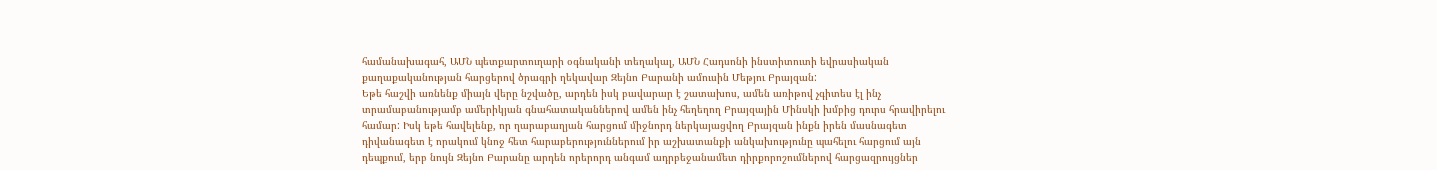համանախագահ, ԱՄՆ պետքարտուղարի օգնականի տեղակալ, ԱՄՆ Հադսոնի ինստիտուտի եվրասիական քաղաքականության հարցերով ծրագրի ղեկավար Զեյնո Բարանի ամուսին Մեթյու Բրայզան:
Եթե հաշվի առնենք միայն վերը նշվածը, արդեն իսկ բավարար է շատախոս, ամեն առիթով չգիտես էլ ինչ տրամաբանությամբ ամերիկյան գնահատականներով ամեն ինչ հեղեղող Բրայզային Մինսկի խմբից դուրս հրավիրելու համար: Իսկ եթե հավելենք, որ ղարաբաղյան հարցում միջնորդ ներկայացվող Բրայզան ինքն իրեն մասնագետ դիվանագետ է որակում կնոջ հետ հարաբերություններում իր աշխատանքի անկախությունը պահելու հարցում այն դեպքում, երբ նույն Զեյնո Բարանը արդեն որերորդ անգամ ադրբեջանամետ դիրքորոշումներով հարցազրույցներ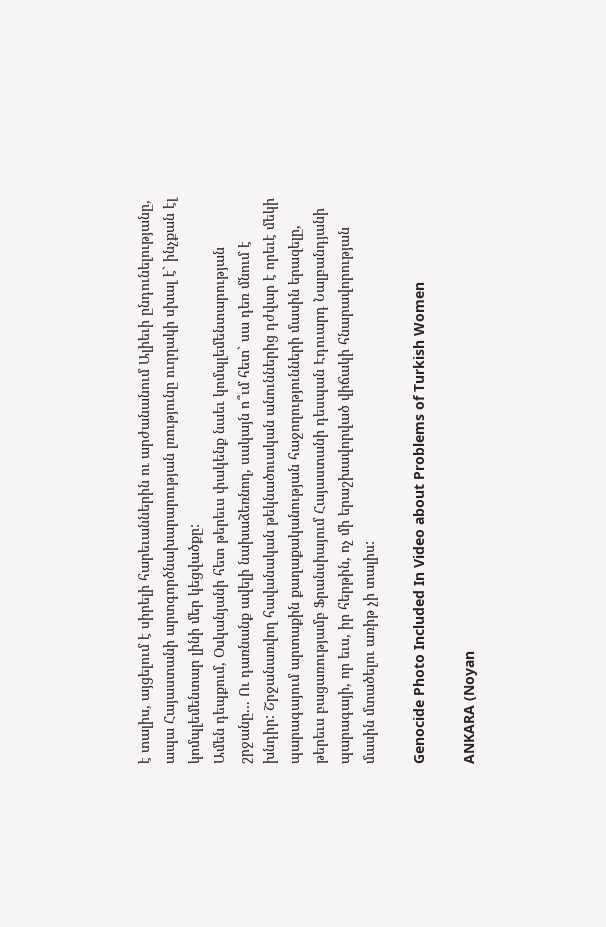է տալիս, այցելում է սիրելի հարեւաններին ու արժանանում Ալիեւի ընդունելությանը, ապա Հայաստանի արտգործնախարարության լռությունը ուղղակի սխալ է` ինչքան էլ կոմպլեմենտար լինի մեր կեցվածքը:
Ամեն դեպքում, Օսկանյանի հետ թերեւս փակենք նաեւ կոմպլեմենտարության շրջանը... Ու դառնանք ավելի նախաձեռնող, սակայն ո՞ւմ հետ` սա դեռ մնում է խնդիր: Շրջանառվող հավանական թեկնածուական անուններից դժվար է որեւէ մեկի պարագայում արտաքին քաղաքականության հաջողությունների մասին երազելը, թերեւս բացառությամբ Ֆրանսիայում Հայաստանի դեսպան Էդուարդ Նալբանդյանի պարագայի, որ եւս, իր հերթին, ոչ մի երաշխավորված վիճակի հնարավորության մասին մտածելու առիթ չի տալիս:

Genocide Photo Included In Video about Problems of Turkish Women

ANKARA (Noyan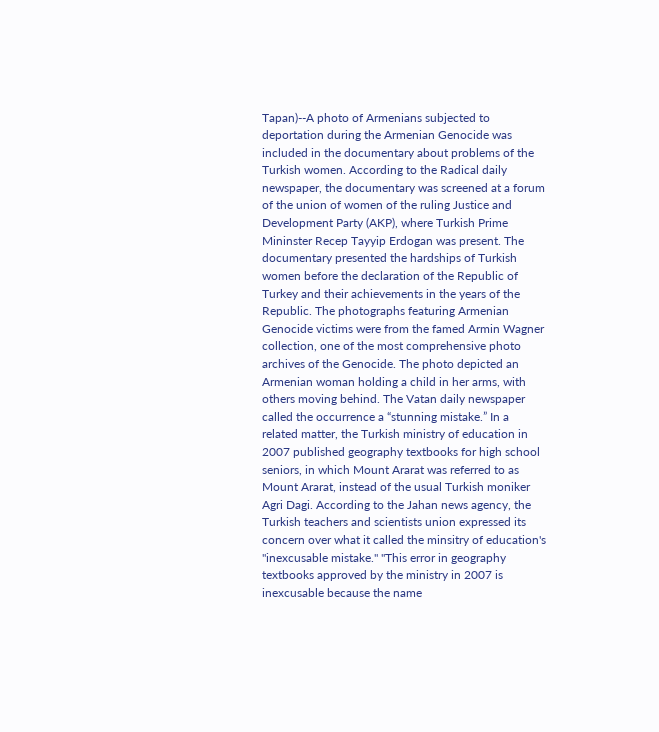Tapan)--A photo of Armenians subjected to deportation during the Armenian Genocide was included in the documentary about problems of the Turkish women. According to the Radical daily newspaper, the documentary was screened at a forum of the union of women of the ruling Justice and Development Party (AKP), where Turkish Prime Mininster Recep Tayyip Erdogan was present. The documentary presented the hardships of Turkish women before the declaration of the Republic of Turkey and their achievements in the years of the Republic. The photographs featuring Armenian Genocide victims were from the famed Armin Wagner collection, one of the most comprehensive photo archives of the Genocide. The photo depicted an Armenian woman holding a child in her arms, with others moving behind. The Vatan daily newspaper called the occurrence a “stunning mistake.” In a related matter, the Turkish ministry of education in 2007 published geography textbooks for high school seniors, in which Mount Ararat was referred to as Mount Ararat, instead of the usual Turkish moniker Agri Dagi. According to the Jahan news agency, the Turkish teachers and scientists union expressed its concern over what it called the minsitry of education's "inexcusable mistake." "This error in geography textbooks approved by the ministry in 2007 is inexcusable because the name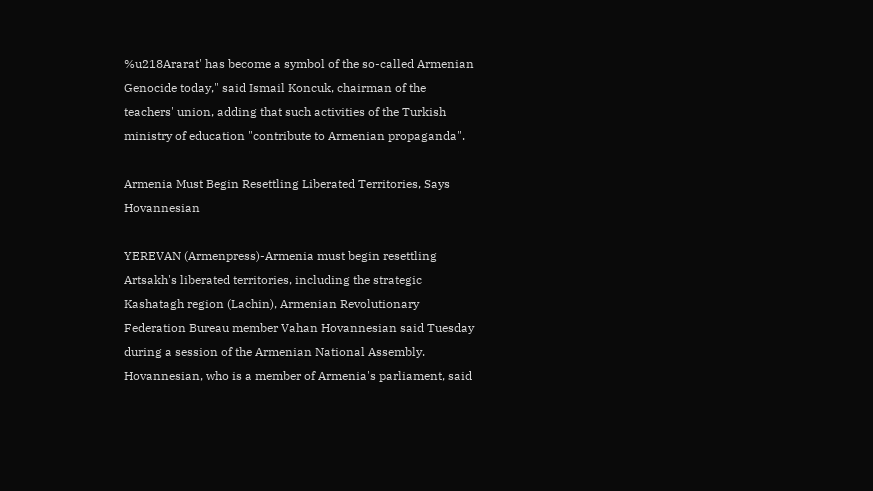%u218Ararat' has become a symbol of the so-called Armenian Genocide today," said Ismail Koncuk, chairman of the teachers' union, adding that such activities of the Turkish ministry of education "contribute to Armenian propaganda".

Armenia Must Begin Resettling Liberated Territories, Says Hovannesian

YEREVAN (Armenpress)-Armenia must begin resettling Artsakh's liberated territories, including the strategic Kashatagh region (Lachin), Armenian Revolutionary Federation Bureau member Vahan Hovannesian said Tuesday during a session of the Armenian National Assembly. Hovannesian, who is a member of Armenia's parliament, said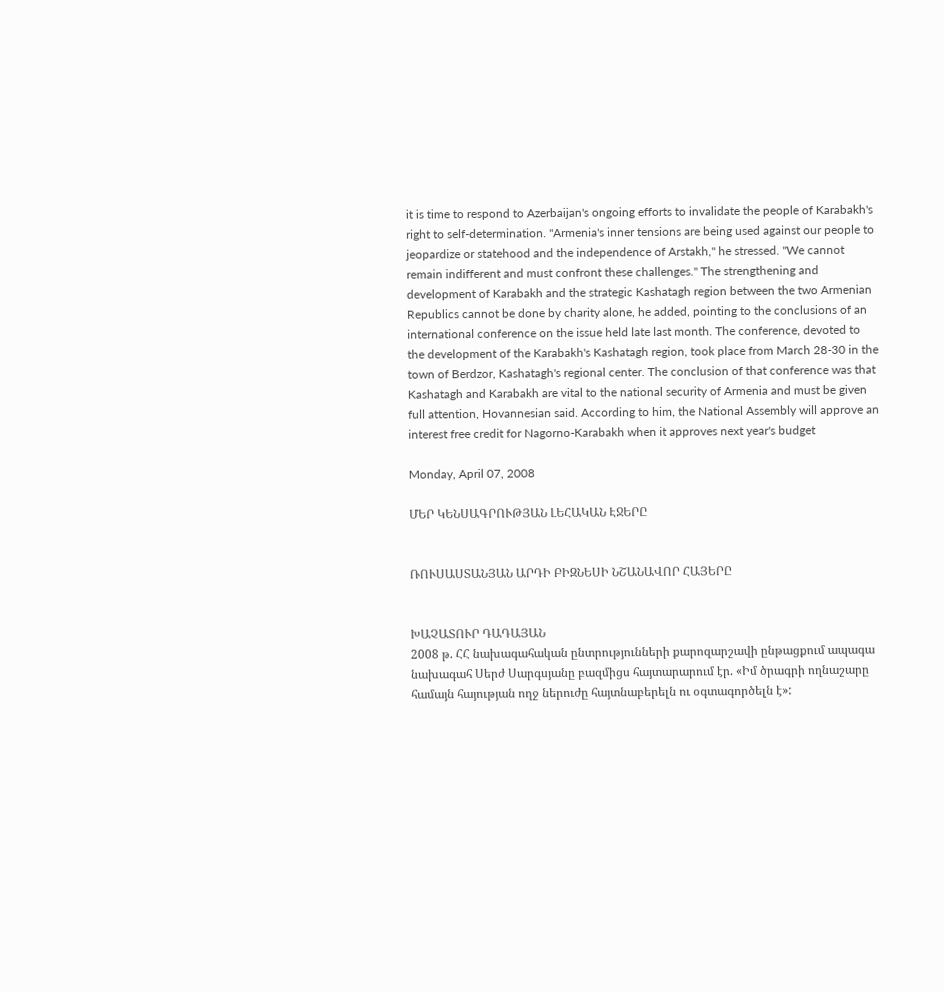it is time to respond to Azerbaijan's ongoing efforts to invalidate the people of Karabakh's right to self-determination. "Armenia's inner tensions are being used against our people to jeopardize or statehood and the independence of Arstakh," he stressed. "We cannot remain indifferent and must confront these challenges." The strengthening and development of Karabakh and the strategic Kashatagh region between the two Armenian Republics cannot be done by charity alone, he added, pointing to the conclusions of an international conference on the issue held late last month. The conference, devoted to the development of the Karabakh's Kashatagh region, took place from March 28-30 in the town of Berdzor, Kashatagh's regional center. The conclusion of that conference was that Kashatagh and Karabakh are vital to the national security of Armenia and must be given full attention, Hovannesian said. According to him, the National Assembly will approve an interest free credit for Nagorno-Karabakh when it approves next year's budget

Monday, April 07, 2008

ՄԵՐ ԿԵՆՍԱԳՐՈՒԹՅԱՆ ԼԵՀԱԿԱՆ ԷՋԵՐԸ


ՌՈՒՍԱՍՏԱՆՅԱՆ ԱՐԴԻ ԲԻԶՆԵՍԻ ՆՇԱՆԱՎՈՐ ՀԱՅԵՐԸ


ԽԱՉԱՏՈՒՐ ԴԱԴԱՅԱՆ
2008 թ. ՀՀ նախագահական ընտրությունների քարոզարշավի ընթացքում ապագա նախագահ Սերժ Սարգսյանը բազմիցս հայտարարում էր. «Իմ ծրագրի ողնաշարը համայն հայության ողջ ներուժը հայտնաբերելն ու օգտագործելն է»: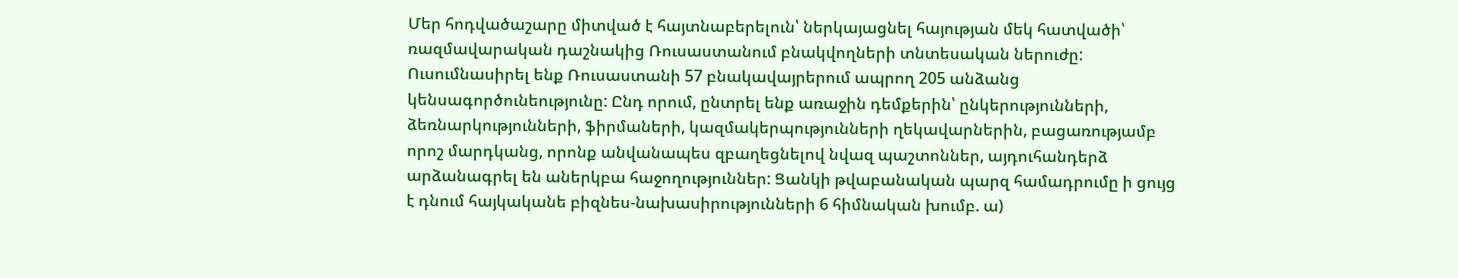Մեր հոդվածաշարը միտված է հայտնաբերելուն՝ ներկայացնել հայության մեկ հատվածի՝ ռազմավարական դաշնակից Ռուսաստանում բնակվողների տնտեսական ներուժը: Ուսումնասիրել ենք Ռուսաստանի 57 բնակավայրերում ապրող 205 անձանց կենսագործունեությունը: Ընդ որում, ընտրել ենք առաջին դեմքերին՝ ընկերությունների, ձեռնարկությունների, ֆիրմաների, կազմակերպությունների ղեկավարներին, բացառությամբ որոշ մարդկանց, որոնք անվանապես զբաղեցնելով նվազ պաշտոններ, այդուհանդերձ արձանագրել են աներկբա հաջողություններ: Ցանկի թվաբանական պարզ համադրումը ի ցույց է դնում հայկականե բիզնես-նախասիրությունների 6 հիմնական խումբ. ա)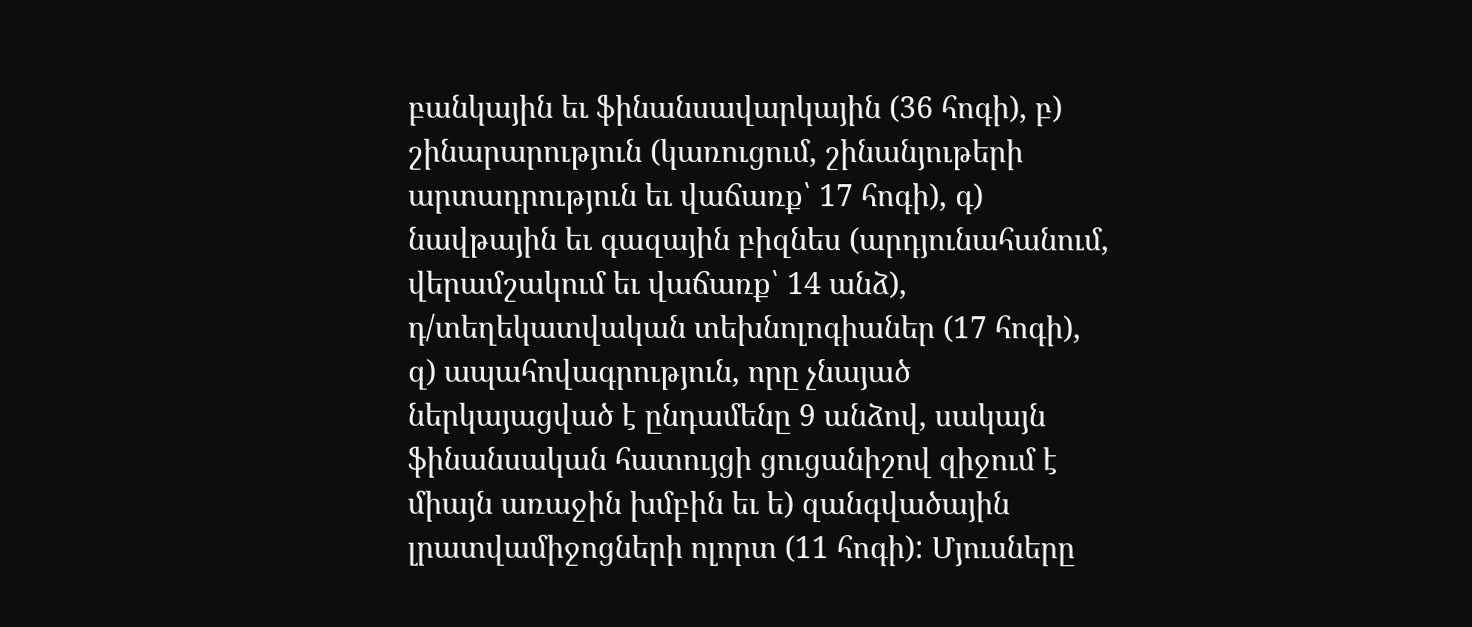բանկային եւ ֆինանսավարկային (36 հոգի), բ) շինարարություն (կառուցում, շինանյութերի արտադրություն եւ վաճառք՝ 17 հոգի), գ) նավթային եւ գազային բիզնես (արդյունահանում, վերամշակում եւ վաճառք՝ 14 անձ), դ/տեղեկատվական տեխնոլոգիաներ (17 հոգի), զ) ապահովագրություն, որը չնայած ներկայացված է ընդամենը 9 անձով, սակայն ֆինանսական հատույցի ցուցանիշով զիջում է միայն առաջին խմբին եւ ե) զանգվածային լրատվամիջոցների ոլորտ (11 հոգի): Մյուսները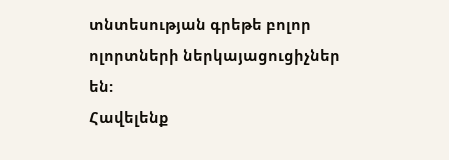տնտեսության գրեթե բոլոր ոլորտների ներկայացուցիչներ են:
Հավելենք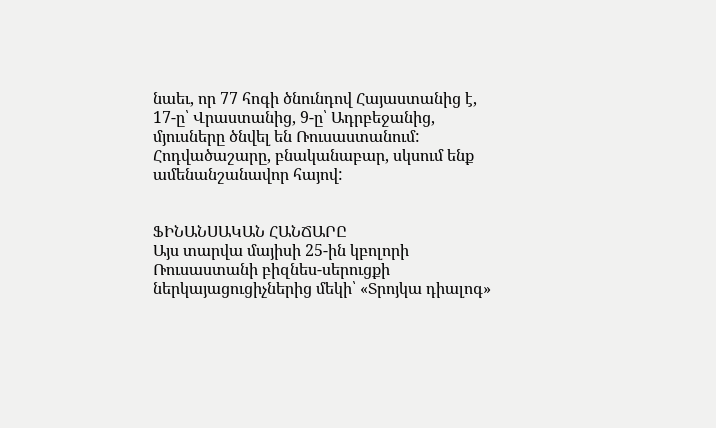նաեւ, որ 77 հոգի ծնունդով Հայաստանից է, 17-ը՝ Վրաստանից, 9-ը՝ Ադրբեջանից, մյուսները ծնվել են Ռուսաստանում:
Հոդվածաշարը, բնականաբար, սկսում ենք ամենանշանավոր հայով:


ՖԻՆԱՆՍԱԿԱՆ ՀԱՆՃԱՐԸ
Այս տարվա մայիսի 25-ին կբոլորի Ռուսաստանի բիզնես-սերուցքի ներկայացուցիչներից մեկի՝ «Տրոյկա դիալոգ»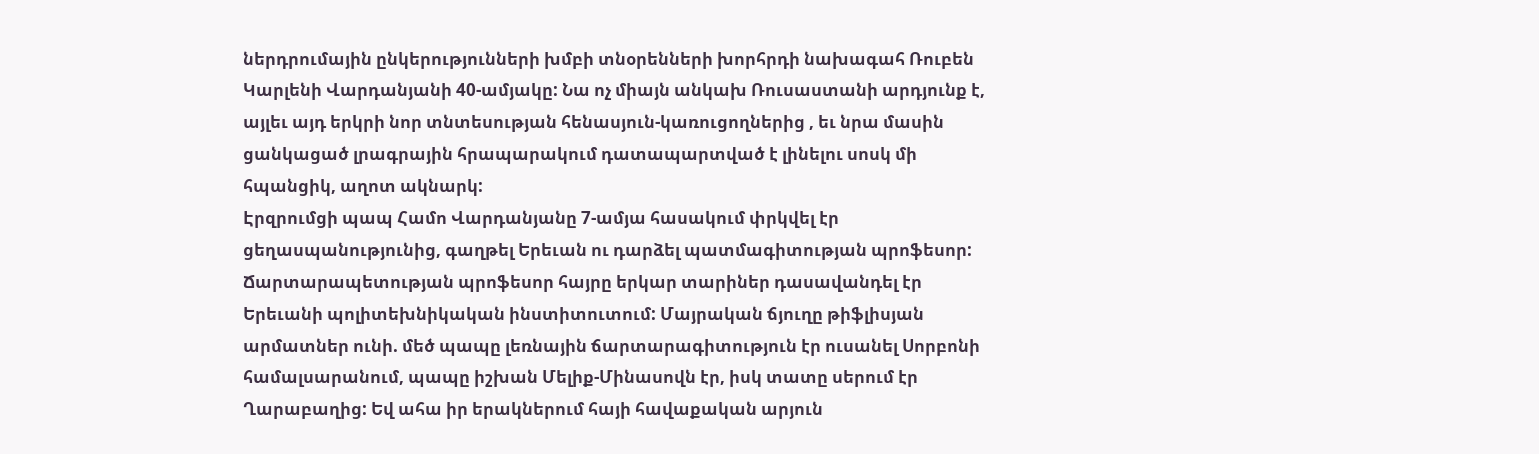ներդրումային ընկերությունների խմբի տնօրենների խորհրդի նախագահ Ռուբեն Կարլենի Վարդանյանի 40-ամյակը: Նա ոչ միայն անկախ Ռուսաստանի արդյունք է, այլեւ այդ երկրի նոր տնտեսության հենասյուն-կառուցողներից , եւ նրա մասին ցանկացած լրագրային հրապարակում դատապարտված է լինելու սոսկ մի հպանցիկ, աղոտ ակնարկ:
Էրզրումցի պապ Համո Վարդանյանը 7-ամյա հասակում փրկվել էր ցեղասպանությունից, գաղթել Երեւան ու դարձել պատմագիտության պրոֆեսոր: Ճարտարապետության պրոֆեսոր հայրը երկար տարիներ դասավանդել էր Երեւանի պոլիտեխնիկական ինստիտուտում: Մայրական ճյուղը թիֆլիսյան արմատներ ունի. մեծ պապը լեռնային ճարտարագիտություն էր ուսանել Սորբոնի համալսարանում, պապը իշխան Մելիք-Մինասովն էր, իսկ տատը սերում էր Ղարաբաղից: Եվ ահա իր երակներում հայի հավաքական արյուն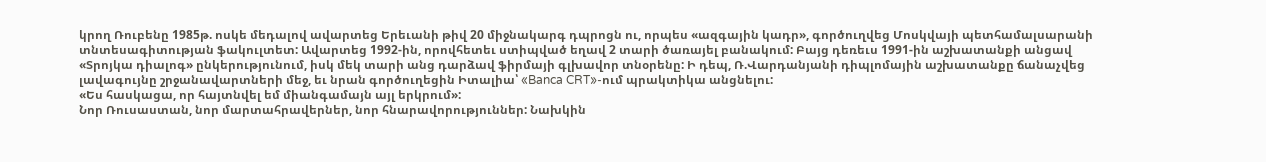կրող Ռուբենը 1985թ. ոսկե մեդալով ավարտեց Երեւանի թիվ 20 միջնակարգ դպրոցն ու, որպես «ազգային կադր», գործուղվեց Մոսկվայի պետհամալսարանի տնտեսագիտության ֆակուլտետ: Ավարտեց 1992-ին, որովհետեւ ստիպված եղավ 2 տարի ծառայել բանակում: Բայց դեռեւս 1991-ին աշխատանքի անցավ «Տրոյկա դիալոգ» ընկերությունում, իսկ մեկ տարի անց դարձավ ֆիրմայի գլխավոր տնօրենը: Ի դեպ, Ռ.Վարդանյանի դիպլոմային աշխատանքը ճանաչվեց լավագույնը շրջանավարտների մեջ, եւ նրան գործուղեցին Իտալիա՝ «Banca CRT»-ում պրակտիկա անցնելու:
«Ես հասկացա, որ հայտնվել եմ միանգամայն այլ երկրում»:
Նոր Ռուսաստան, նոր մարտահրավերներ, նոր հնարավորություններ: Նախկին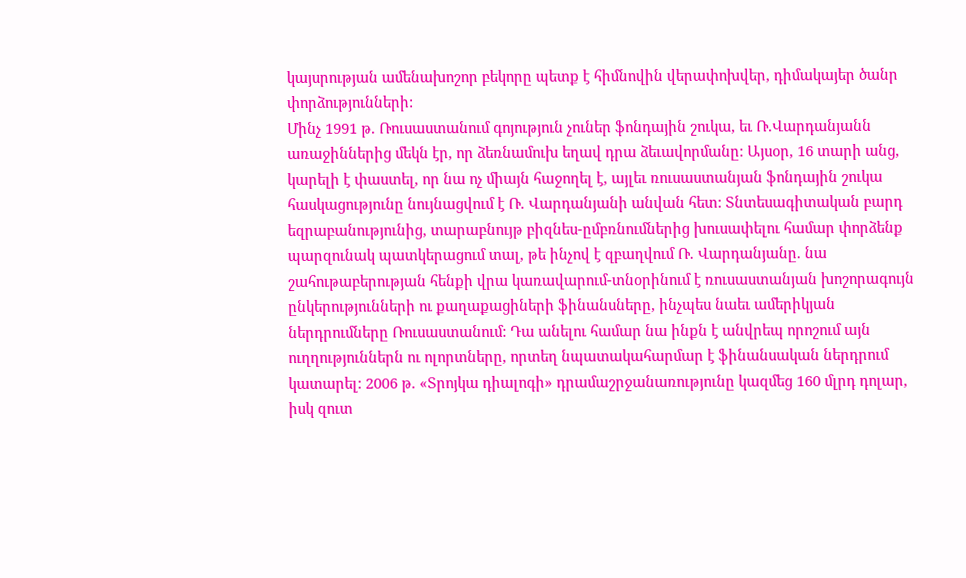կայսրության ամենախոշոր բեկորը պետք է հիմնովին վերափոխվեր, դիմակայեր ծանր փորձությունների:
Մինչ 1991 թ. Ռուսաստանում գոյություն չուներ ֆոնդային շուկա, եւ Ռ.Վարդանյանն առաջիններից մեկն էր, որ ձեռնամուխ եղավ դրա ձեւավորմանը: Այսօր, 16 տարի անց, կարելի է փաստել, որ նա ոչ միայն հաջողել է, այլեւ ռուսաստանյան ֆոնդային շուկա հասկացությունը նույնացվում է Ռ. Վարդանյանի անվան հետ: Տնտեսագիտական բարդ եզրաբանությունից, տարաբնույթ բիզնես-ըմբռնումներից խուսափելու համար փորձենք պարզունակ պատկերացում տալ, թե ինչով է զբաղվում Ռ. Վարդանյանը. նա շահութաբերության հենքի վրա կառավարում-տնօրինում է ռուսաստանյան խոշորագույն ընկերությունների ու քաղաքացիների ֆինանսները, ինչպես նաեւ ամերիկյան ներդրումները Ռուսաստանում: Դա անելու համար նա ինքն է անվրեպ որոշում այն ուղղություններն ու ոլորտները, որտեղ նպատակահարմար է ֆինանսական ներդրում կատարել: 2006 թ. «Տրոյկա դիալոգի» դրամաշրջանառությունը կազմեց 160 մլրդ դոլար, իսկ զուտ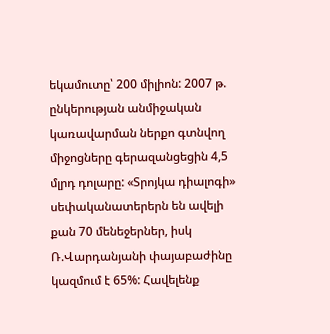եկամուտը՝ 200 միլիոն: 2007 թ. ընկերության անմիջական կառավարման ներքո գտնվող միջոցները գերազանցեցին 4,5 մլրդ դոլարը: «Տրոյկա դիալոգի» սեփականատերերն են ավելի քան 70 մենեջերներ, իսկ Ռ.Վարդանյանի փայաբաժինը կազմում է 65%: Հավելենք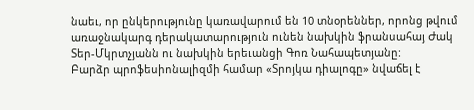նաեւ, որ ընկերությունը կառավարում են 10 տնօրեններ, որոնց թվում առաջնակարգ դերակատարություն ունեն նախկին ֆրանսահայ Ժակ Տեր-Մկրտչյանն ու նախկին երեւանցի Գոռ Նահապետյանը:
Բարձր պրոֆեսիոնալիզմի համար «Տրոյկա դիալոգը» նվաճել է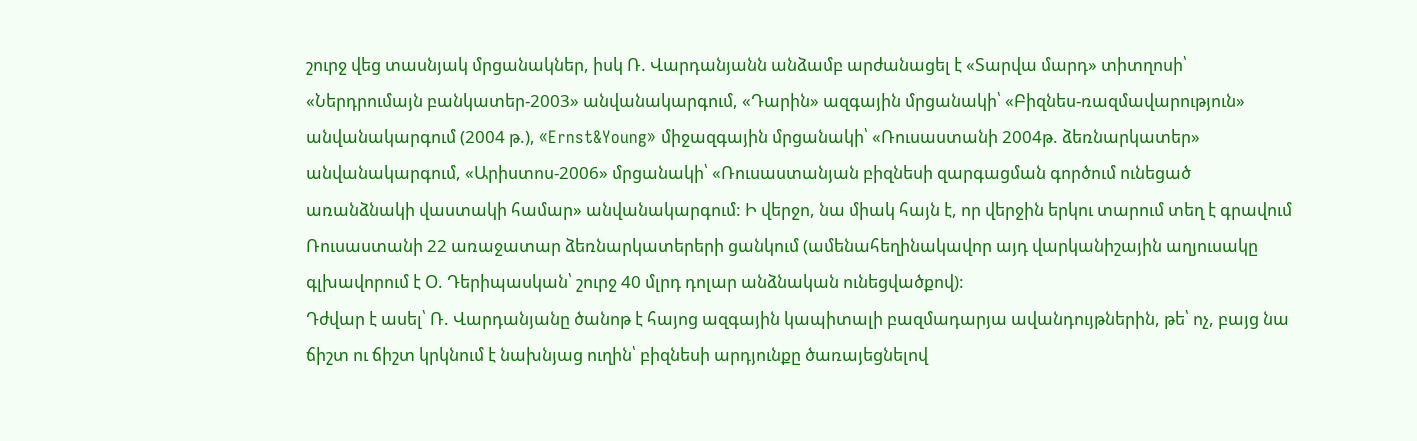շուրջ վեց տասնյակ մրցանակներ, իսկ Ռ. Վարդանյանն անձամբ արժանացել է «Տարվա մարդ» տիտղոսի՝ «Ներդրումայն բանկատեր-2003» անվանակարգում, «Դարին» ազգային մրցանակի՝ «Բիզնես-ռազմավարություն» անվանակարգում (2004 թ.), «Ernst&Young» միջազգային մրցանակի՝ «Ռուսաստանի 2004թ. ձեռնարկատեր» անվանակարգում, «Արիստոս-2006» մրցանակի՝ «Ռուսաստանյան բիզնեսի զարգացման գործում ունեցած առանձնակի վաստակի համար» անվանակարգում: Ի վերջո, նա միակ հայն է, որ վերջին երկու տարում տեղ է գրավում Ռուսաստանի 22 առաջատար ձեռնարկատերերի ցանկում (ամենահեղինակավոր այդ վարկանիշային աղյուսակը գլխավորում է Օ. Դերիպասկան՝ շուրջ 40 մլրդ դոլար անձնական ունեցվածքով):
Դժվար է ասել՝ Ռ. Վարդանյանը ծանոթ է հայոց ազգային կապիտալի բազմադարյա ավանդույթներին, թե՝ ոչ, բայց նա ճիշտ ու ճիշտ կրկնում է նախնյաց ուղին՝ բիզնեսի արդյունքը ծառայեցնելով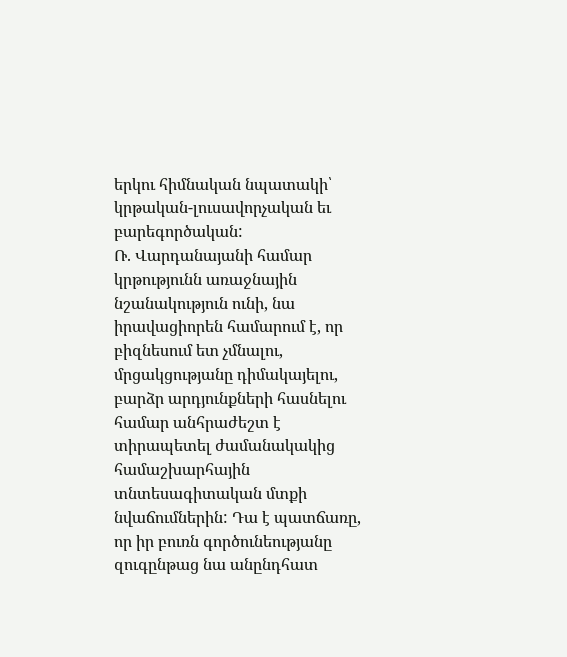երկու հիմնական նպատակի՝ կրթական-լուսավորչական եւ բարեգործական:
Ռ. Վարդանայանի համար կրթությունն առաջնային նշանակություն ունի, նա իրավացիորեն համարում է, որ բիզնեսում ետ չմնալու, մրցակցությանը դիմակայելու, բարձր արդյունքների հասնելու համար անհրաժեշտ է տիրապետել ժամանակակից համաշխարհային տնտեսագիտական մտքի նվաճումներին: Դա է պատճառը, որ իր բուռն գործունեությանը զուգընթաց նա անընդհատ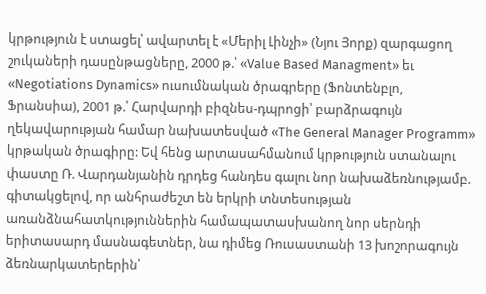կրթություն է ստացել՝ ավարտել է «Մերիլ Լինչի» (Նյու Յորք) զարգացող շուկաների դասընթացները, 2000 թ.՝ «Value Based Managment» եւ «Negotiations Dynamics» ուսումնական ծրագրերը (Ֆոնտենբլո, Ֆրանսիա), 2001 թ.՝ Հարվարդի բիզնես-դպրոցի՝ բարձրագույն ղեկավարության համար նախատեսված «The General Manager Programm» կրթական ծրագիրը: Եվ հենց արտասահմանում կրթություն ստանալու փաստը Ռ. Վարդանյանին դրդեց հանդես գալու նոր նախաձեռնությամբ. գիտակցելով, որ անհրաժեշտ են երկրի տնտեսության առանձնահատկություններին համապատասխանող նոր սերնդի երիտասարդ մասնագետներ, նա դիմեց Ռուսաստանի 13 խոշորագույն ձեռնարկատերերին՝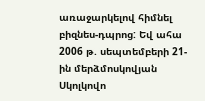առաջարկելով հիմնել բիզնես-դպրոց: Եվ ահա 2006 թ. սեպտեմբերի 21-ին մերձմոսկովյան Սկոլկովո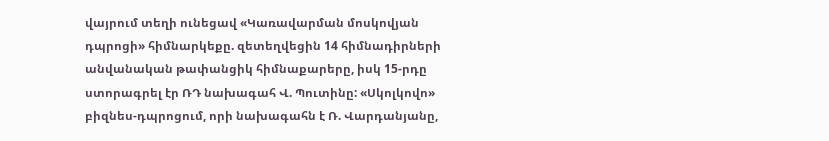վայրում տեղի ունեցավ «Կառավարման մոսկովյան դպրոցի» հիմնարկեքը. զետեղվեցին 14 հիմնադիրների անվանական թափանցիկ հիմնաքարերը, իսկ 15-րդը ստորագրել էր ՌԴ նախագահ Վ. Պուտինը: «Սկոլկովո» բիզնես-դպրոցում, որի նախագահն է Ռ. Վարդանյանը,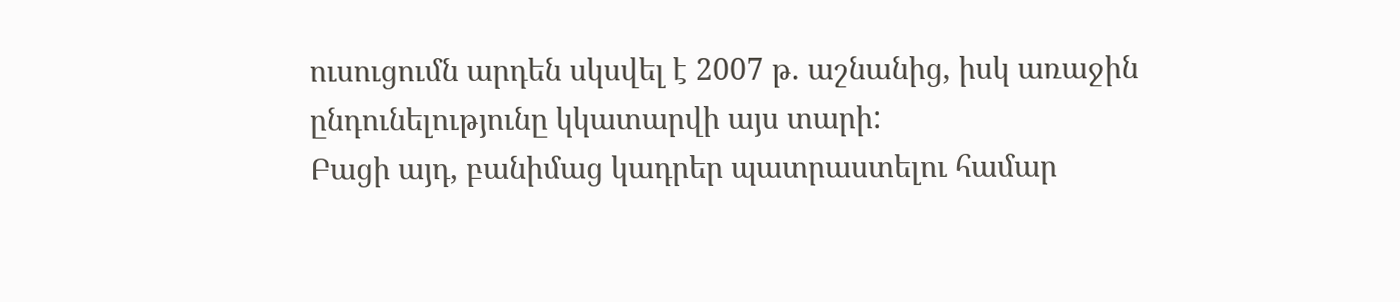ուսուցումն արդեն սկսվել է 2007 թ. աշնանից, իսկ առաջին ընդունելությունը կկատարվի այս տարի:
Բացի այդ, բանիմաց կադրեր պատրաստելու համար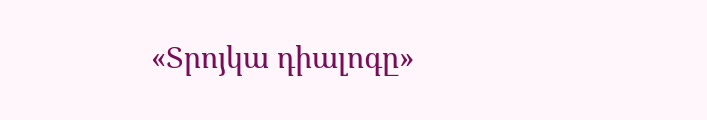«Տրոյկա դիալոգը»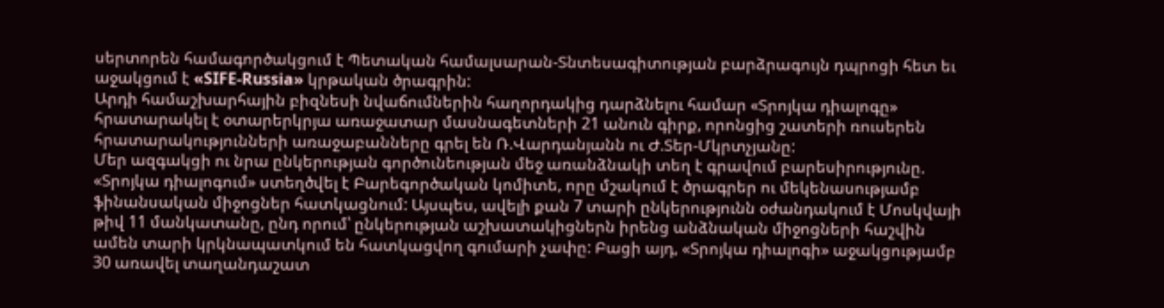սերտորեն համագործակցում է Պետական համալսարան-Տնտեսագիտության բարձրագույն դպրոցի հետ եւ աջակցում է «SIFE-Russia» կրթական ծրագրին:
Արդի համաշխարհային բիզնեսի նվաճումներին հաղորդակից դարձնելու համար «Տրոյկա դիալոգը» հրատարակել է օտարերկրյա առաջատար մասնագետների 21 անուն գիրք, որոնցից շատերի ռուսերեն հրատարակությունների առաջաբանները գրել են Ռ.Վարդանյանն ու Ժ.Տեր-Մկրտչյանը:
Մեր ազգակցի ու նրա ընկերության գործունեության մեջ առանձնակի տեղ է գրավում բարեսիրությունը. «Տրոյկա դիալոգում» ստեղծվել է Բարեգործական կոմիտե, որը մշակում է ծրագրեր ու մեկենասությամբ ֆինանսական միջոցներ հատկացնում: Այսպես, ավելի քան 7 տարի ընկերությունն օժանդակում է Մոսկվայի թիվ 11 մանկատանը, ընդ որում՝ ընկերության աշխատակիցներն իրենց անձնական միջոցների հաշվին ամեն տարի կրկնապատկում են հատկացվող գումարի չափը: Բացի այդ, «Տրոյկա դիալոգի» աջակցությամբ 30 առավել տաղանդաշատ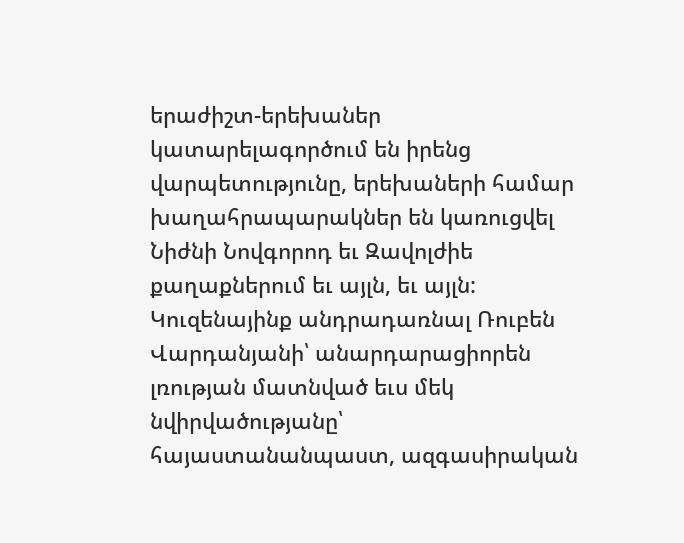երաժիշտ-երեխաներ կատարելագործում են իրենց վարպետությունը, երեխաների համար խաղահրապարակներ են կառուցվել Նիժնի Նովգորոդ եւ Զավոլժիե քաղաքներում եւ այլն, եւ այլն:
Կուզենայինք անդրադառնալ Ռուբեն Վարդանյանի՝ անարդարացիորեն լռության մատնված եւս մեկ նվիրվածությանը՝ հայաստանանպաստ, ազգասիրական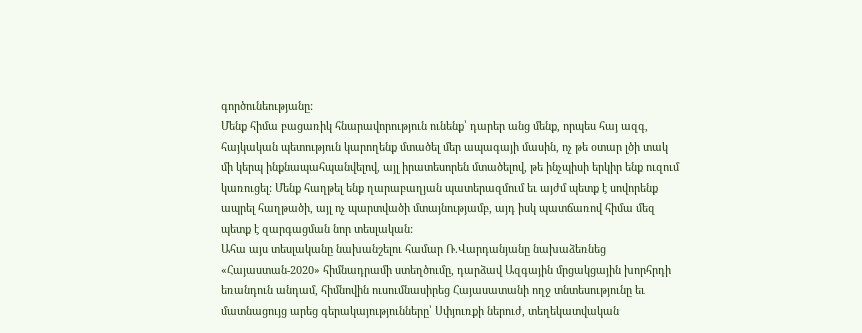գործունեությանը:
Մենք հիմա բացառիկ հնարավորություն ունենք՝ դարեր անց մենք, որպես հայ ազգ, հայկական պետություն կարողենք մտածել մեր ապագայի մասին, ոչ թե օտար լծի տակ մի կերպ ինքնապահպանվելով, այլ իրատեսորեն մտածելով, թե ինչպիսի երկիր ենք ուզում կառուցել: Մենք հաղթել ենք ղարաբաղյան պատերազմում եւ այժմ պետք է սովորենք ապրել հաղթածի, այլ ոչ պարտվածի մտայնությամբ, այդ իսկ պատճառով հիմա մեզ պետք է զարգացման նոր տեսլական:
Ահա այս տեսլականը նախանշելու համար Ռ.Վարդանյանը նախաձեռնեց «Հայաստան-2020» հիմնադրամի ստեղծումը, դարձավ Ազգային մրցակցային խորհրդի եռանդուն անդամ, հիմնովին ուսումնասիրեց Հայասատանի ողջ տնտեսությունը եւ մատնացույց արեց գերակայությունները՝ Սփյուռքի ներուժ, տեղեկատվական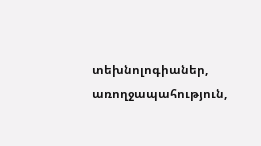տեխնոլոգիաներ, առողջապահություն,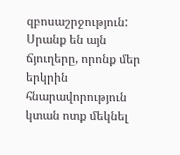զբոսաշրջություն: Սրանք են այն ճյուղերը, որոնք մեր երկրին հնարավորություն կտան ոտք մեկնել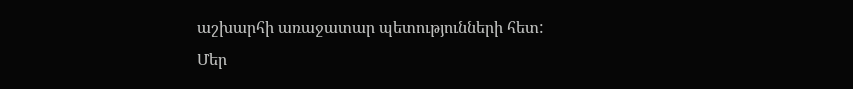աշխարհի առաջատար պետությունների հետ:
Մեր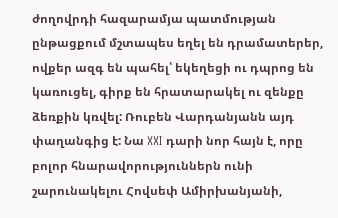ժողովրդի հազարամյա պատմության ընթացքում մշտապես եղել են դրամատերեր, ովքեր ազգ են պահել՝ եկեղեցի ու դպրոց են կառուցել, գիրք են հրատարակել ու զենքը ձեռքին կռվել: Ռուբեն Վարդանյանն այդ փաղանգից է: Նա XXI դարի նոր հայն է, որը բոլոր հնարավորություններն ունի շարունակելու Հովսեփ Ամիրխանյանի,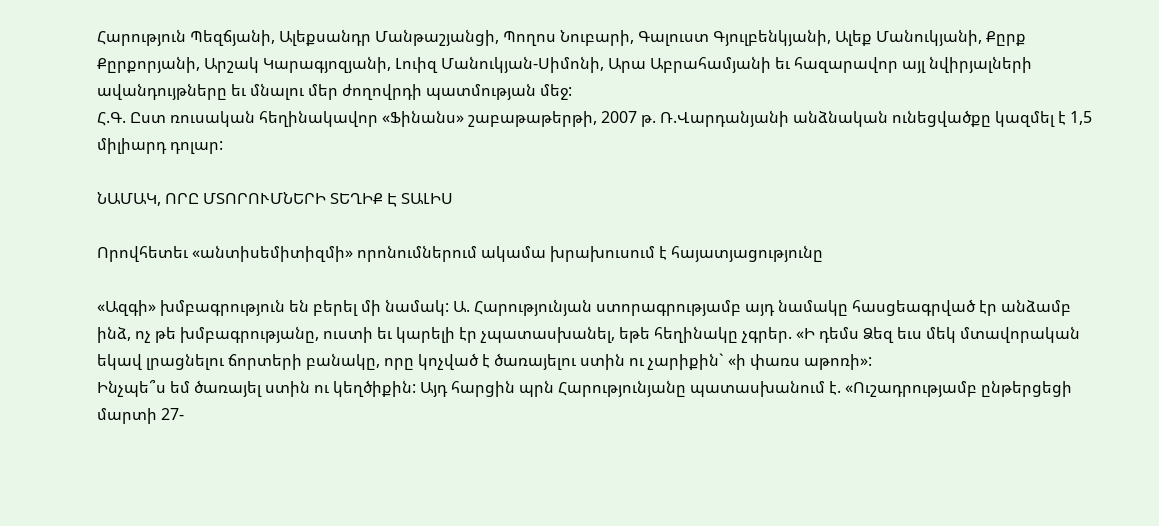Հարություն Պեզճյանի, Ալեքսանդր Մանթաշյանցի, Պողոս Նուբարի, Գալուստ Գյուլբենկյանի, Ալեք Մանուկյանի, Քըրք Քըրքորյանի, Արշակ Կարագյոզյանի, Լուիզ Մանուկյան-Սիմոնի, Արա Աբրահամյանի եւ հազարավոր այլ նվիրյալների ավանդույթները եւ մնալու մեր ժողովրդի պատմության մեջ:
Հ.Գ. Ըստ ռուսական հեղինակավոր «Ֆինանս» շաբաթաթերթի, 2007 թ. Ռ.Վարդանյանի անձնական ունեցվածքը կազմել է 1,5 միլիարդ դոլար:

ՆԱՄԱԿ, ՈՐԸ ՄՏՈՐՈՒՄՆԵՐԻ ՏԵՂԻՔ Է ՏԱԼԻՍ

Որովհետեւ «անտիսեմիտիզմի» որոնումներում ակամա խրախուսում է հայատյացությունը

«Ազգի» խմբագրություն են բերել մի նամակ: Ա. Հարությունյան ստորագրությամբ այդ նամակը հասցեագրված էր անձամբ ինձ, ոչ թե խմբագրությանը, ուստի եւ կարելի էր չպատասխանել, եթե հեղինակը չգրեր. «Ի դեմս Ձեզ եւս մեկ մտավորական եկավ լրացնելու ճորտերի բանակը, որը կոչված է ծառայելու ստին ու չարիքին` «ի փառս աթոռի»:
Ինչպե՞ս եմ ծառայել ստին ու կեղծիքին: Այդ հարցին պրն Հարությունյանը պատասխանում է. «Ուշադրությամբ ընթերցեցի մարտի 27-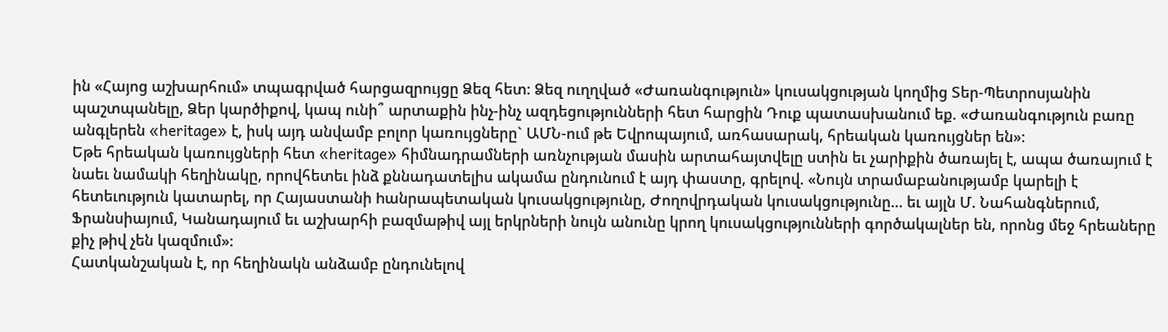ին «Հայոց աշխարհում» տպագրված հարցազրույցը Ձեզ հետ: Ձեզ ուղղված «Ժառանգություն» կուսակցության կողմից Տեր-Պետրոսյանին պաշտպանելը, Ձեր կարծիքով, կապ ունի՞ արտաքին ինչ-ինչ ազդեցությունների հետ հարցին Դուք պատասխանում եք. «Ժառանգություն բառը անգլերեն «heritage» է, իսկ այդ անվամբ բոլոր կառույցները` ԱՄՆ-ում թե Եվրոպայում, առհասարակ, հրեական կառույցներ են»:
Եթե հրեական կառույցների հետ «heritage» հիմնադրամների առնչության մասին արտահայտվելը ստին եւ չարիքին ծառայել է, ապա ծառայում է նաեւ նամակի հեղինակը, որովհետեւ ինձ քննադատելիս ակամա ընդունում է այդ փաստը, գրելով. «Նույն տրամաբանությամբ կարելի է հետեւություն կատարել, որ Հայաստանի hանրապետական կուսակցությունը, Ժողովրդական կուսակցությունը... եւ այլն Մ. Նահանգներում, Ֆրանսիայում, Կանադայում եւ աշխարհի բազմաթիվ այլ երկրների նույն անունը կրող կուսակցությունների գործակալներ են, որոնց մեջ հրեաները քիչ թիվ չեն կազմում»:
Հատկանշական է, որ հեղինակն անձամբ ընդունելով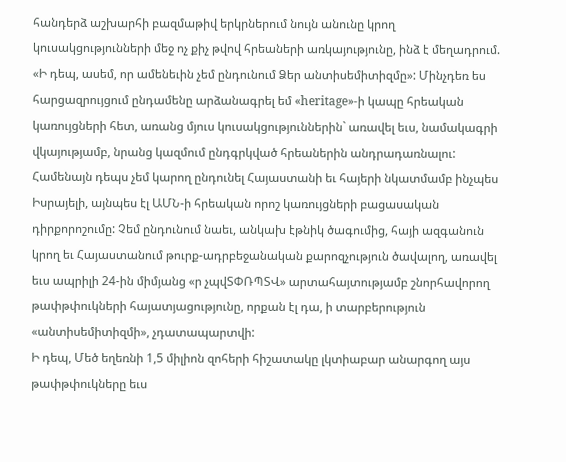հանդերձ աշխարհի բազմաթիվ երկրներում նույն անունը կրող կուսակցությունների մեջ ոչ քիչ թվով հրեաների առկայությունը, ինձ է մեղադրում. «Ի դեպ, ասեմ, որ ամենեւին չեմ ընդունում Ձեր անտիսեմիտիզմը»: Մինչդեռ ես հարցազրույցում ընդամենը արձանագրել եմ «heritage»-ի կապը հրեական կառույցների հետ, առանց մյուս կուսակցություններին` առավել եւս, նամակագրի վկայությամբ, նրանց կազմում ընդգրկված հրեաներին անդրադառնալու: Համենայն դեպս չեմ կարող ընդունել Հայաստանի եւ հայերի նկատմամբ ինչպես Իսրայելի, այնպես էլ ԱՄՆ-ի հրեական որոշ կառույցների բացասական դիրքորոշումը: Չեմ ընդունում նաեւ, անկախ էթնիկ ծագումից, հայի ազգանուն կրող եւ Հայաստանում թուրք-ադրբեջանական քարոզչություն ծավալող, առավել եւս ապրիլի 24-ին միմյանց «ր չպվՏՓՌՊՏՎ» արտահայտությամբ շնորհավորող թափթփուկների հայատյացությունը, որքան էլ դա, ի տարբերություն «անտիսեմիտիզմի», չդատապարտվի:
Ի դեպ, Մեծ եղեռնի 1,5 միլիոն զոհերի հիշատակը լկտիաբար անարգող այս թափթփուկները եւս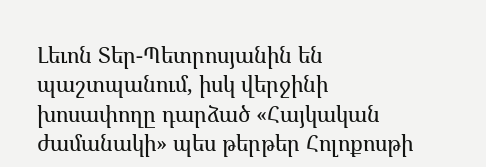Լեւոն Տեր-Պետրոսյանին են պաշտպանում, իսկ վերջինի խոսափողը դարձած «Հայկական ժամանակի» պես թերթեր Հոլոքոսթի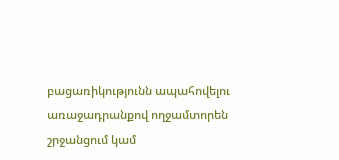բացառիկությունն ապահովելու առաջադրանքով ողջամտորեն շրջանցում կամ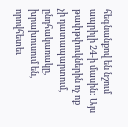հեգնանքով են նշում ապրիլի 24-ի մասին: Այս թափթփուկներին ոչ ոք չի դատապարտում, ընդհակառակը, խրախուսում են, որովհետեւ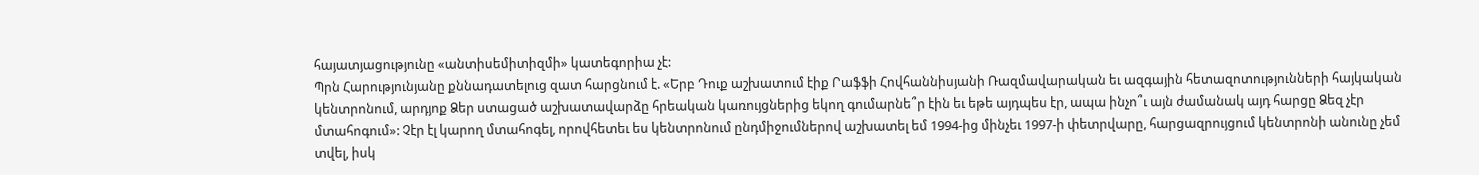հայատյացությունը «անտիսեմիտիզմի» կատեգորիա չէ:
Պրն Հարությունյանը քննադատելուց զատ հարցնում է. «Երբ Դուք աշխատում էիք Րաֆֆի Հովհաննիսյանի Ռազմավարական եւ ազգային հետազոտությունների հայկական կենտրոնում, արդյոք Ձեր ստացած աշխատավարձը հրեական կառույցներից եկող գումարնե՞ր էին եւ եթե այդպես էր, ապա ինչո՞ւ այն ժամանակ այդ հարցը Ձեզ չէր մտահոգում»: Չէր էլ կարող մտահոգել, որովհետեւ ես կենտրոնում ընդմիջումներով աշխատել եմ 1994-ից մինչեւ 1997-ի փետրվարը, հարցազրույցում կենտրոնի անունը չեմ տվել, իսկ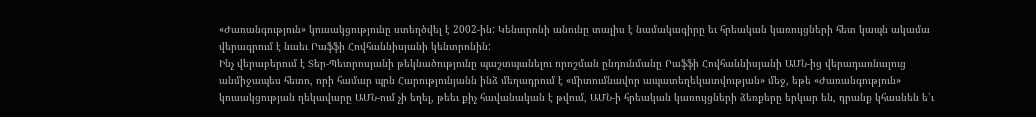«Ժառանգություն» կուսակցությունը ստեղծվել է 2002-ին: Կենտրոնի անունը տալիս է նամակագիրը եւ հրեական կառույցների հետ կապն ակամա վերագրում է նաեւ Րաֆֆի Հովհաննիսյանի կենտրոնին:
Ինչ վերաբերում է Տեր-Պետրոսյանի թեկնածությունը պաշտպանելու որոշման ընդունմանը Րաֆֆի Հովհաննիսյանի ԱՄՆ-ից վերադառնալուց անմիջապես հետո, որի համար պրն Հարությունյանն ինձ մեղադրում է «միտումնավոր ապատեղեկատվության» մեջ, եթե «Ժառանգություն» կուսակցության ղեկավարը ԱՄՆ-ում չի եղել, թեեւ քիչ հավանական է թվում, ԱՄՆ-ի հրեական կառույցների ձեռքերը երկար են, դրանք կհասնեն ե՛ւ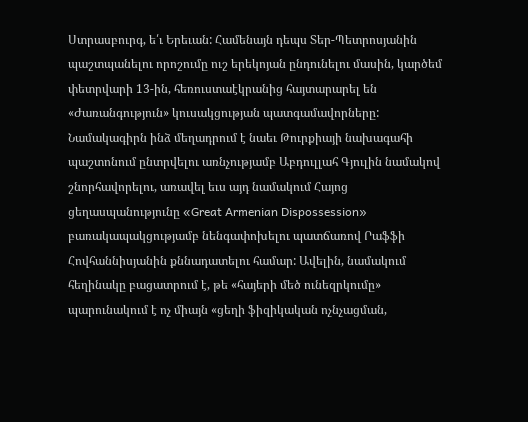Ստրասբուրգ, ե՛ւ Երեւան: Համենայն դեպս Տեր-Պետրոսյանին պաշտպանելու որոշումը ուշ երեկոյան ընդունելու մասին, կարծեմ փետրվարի 13-ին, հեռուստաէկրանից հայտարարել են «Ժառանգություն» կուսակցության պատգամավորները:
Նամակագիրն ինձ մեղադրում է նաեւ Թուրքիայի նախագահի պաշտոնում ընտրվելու առնչությամբ Աբդուլլահ Գյուլին նամակով շնորհավորելու, առավել եւս այդ նամակում Հայոց ցեղասպանությունը «Great Armenian Dispossession» բառակապակցությամբ նենգափոխելու պատճառով Րաֆֆի Հովհաննիսյանին քննադատելու համար: Ավելին, նամակում հեղինակը բացատրում է, թե «հայերի մեծ ունեզրկումը» պարունակում է ոչ միայն «ցեղի ֆիզիկական ոչնչացման,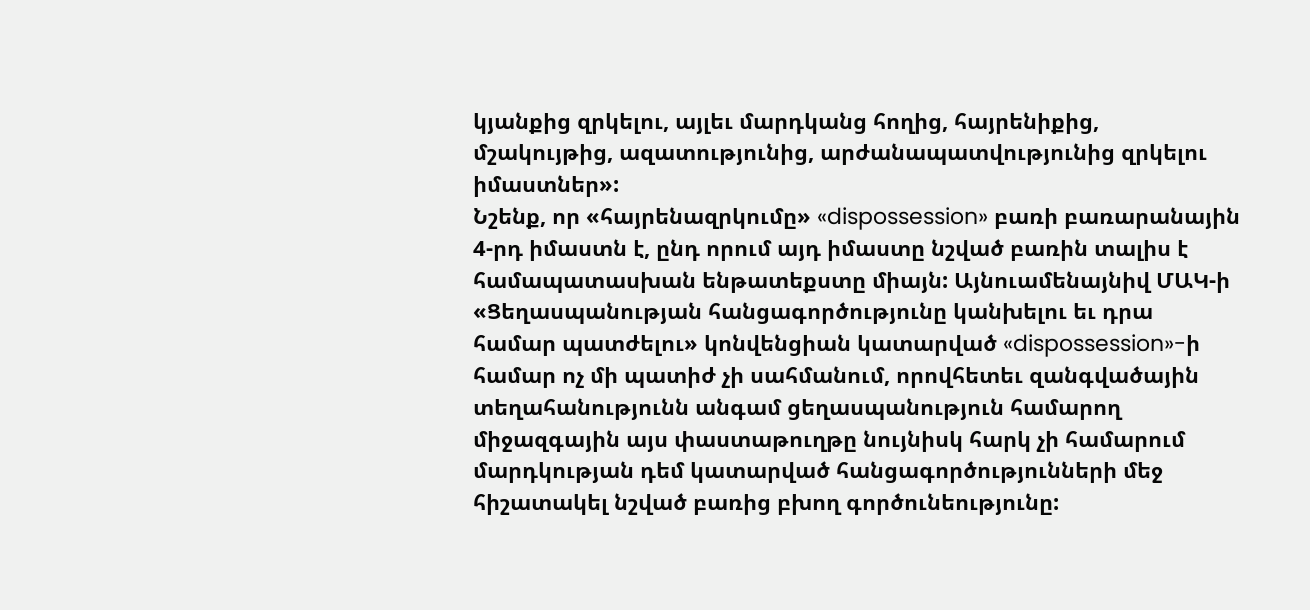կյանքից զրկելու, այլեւ մարդկանց հողից, հայրենիքից, մշակույթից, ազատությունից, արժանապատվությունից զրկելու իմաստներ»:
Նշենք, որ «հայրենազրկումը» «dispossession» բառի բառարանային 4-րդ իմաստն է, ընդ որում այդ իմաստը նշված բառին տալիս է համապատասխան ենթատեքստը միայն: Այնուամենայնիվ ՄԱԿ-ի «Ցեղասպանության հանցագործությունը կանխելու եւ դրա համար պատժելու» կոնվենցիան կատարված «dispossession»-ի համար ոչ մի պատիժ չի սահմանում, որովհետեւ զանգվածային տեղահանությունն անգամ ցեղասպանություն համարող միջազգային այս փաստաթուղթը նույնիսկ հարկ չի համարում մարդկության դեմ կատարված հանցագործությունների մեջ հիշատակել նշված բառից բխող գործունեությունը: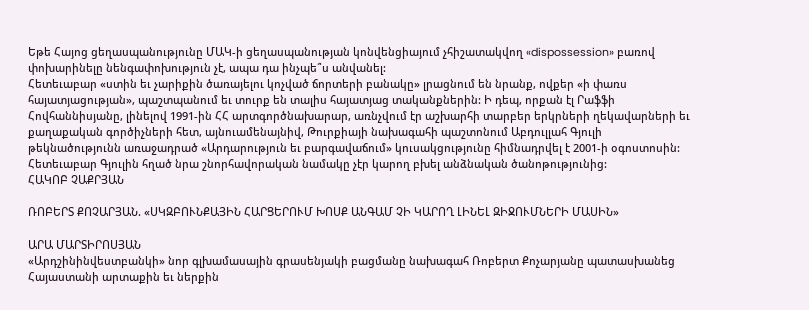Եթե Հայոց ցեղասպանությունը ՄԱԿ-ի ցեղասպանության կոնվենցիայում չհիշատակվող «dispossession» բառով փոխարինելը նենգափոխություն չէ, ապա դա ինչպե՞ս անվանել:
Հետեւաբար «ստին եւ չարիքին ծառայելու կոչված ճորտերի բանակը» լրացնում են նրանք, ովքեր «ի փառս հայատյացության», պաշտպանում եւ տուրք են տալիս հայատյաց տականքներին: Ի դեպ, որքան էլ Րաֆֆի Հովհաննիսյանը, լինելով 1991-ին ՀՀ արտգործնախարար, առնչվում էր աշխարհի տարբեր երկրների ղեկավարների եւ քաղաքական գործիչների հետ, այնուամենայնիվ, Թուրքիայի նախագահի պաշտոնում Աբդուլլահ Գյուլի թեկնածությունն առաջադրած «Արդարություն եւ բարգավաճում» կուսակցությունը հիմնադրվել է 2001-ի օգոստոսին: Հետեւաբար Գյուլին հղած նրա շնորհավորական նամակը չէր կարող բխել անձնական ծանոթությունից:
ՀԱԿՈԲ ՉԱՔՐՅԱՆ

ՌՈԲԵՐՏ ՔՈՉԱՐՅԱՆ. «ՍԿԶԲՈՒՆՔԱՅԻՆ ՀԱՐՑԵՐՈՒՄ ԽՈՍՔ ԱՆԳԱՄ ՉԻ ԿԱՐՈՂ ԼԻՆԵԼ ԶԻՋՈՒՄՆԵՐԻ ՄԱՍԻՆ»

ԱՐԱ ՄԱՐՏԻՐՈՍՅԱՆ
«Արդշինինվեստբանկի» նոր գլխամասային գրասենյակի բացմանը նախագահ Ռոբերտ Քոչարյանը պատասխանեց Հայաստանի արտաքին եւ ներքին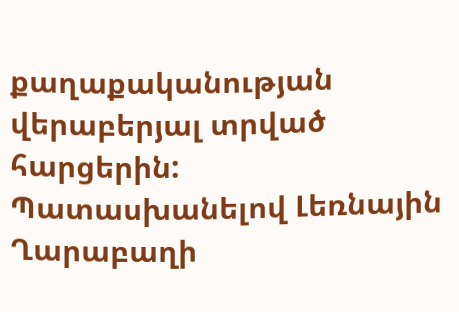քաղաքականության վերաբերյալ տրված հարցերին:
Պատասխանելով Լեռնային Ղարաբաղի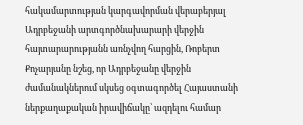հակամարտության կարգավորման վերաբերյալ Ադրբեջանի արտգործնախարարի վերջին հայտարարությանն առնչվող հարցին, Ռոբերտ Քոչարյանը նշեց, որ Ադրբեջանը վերջին ժամանակներում սկսեց օգտագործել Հայաստանի ներքաղաքական իրավիճակը՝ ազդելու համար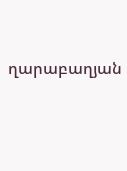ղարաբաղյան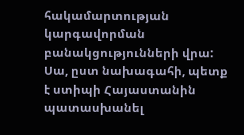հակամարտության կարգավորման բանակցությունների վրա: Սա, ըստ նախագահի, պետք է ստիպի Հայաստանին պատասխանել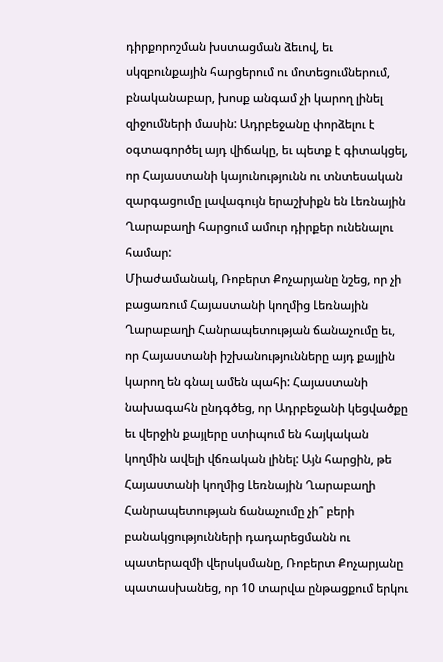դիրքորոշման խստացման ձեւով, եւ սկզբունքային հարցերում ու մոտեցումներում, բնականաբար, խոսք անգամ չի կարող լինել զիջումների մասին: Ադրբեջանը փորձելու է օգտագործել այդ վիճակը, եւ պետք է գիտակցել, որ Հայաստանի կայունությունն ու տնտեսական զարգացումը լավագույն երաշխիքն են Լեռնային Ղարաբաղի հարցում ամուր դիրքեր ունենալու համար:
Միաժամանակ, Ռոբերտ Քոչարյանը նշեց, որ չի բացառում Հայաստանի կողմից Լեռնային Ղարաբաղի Հանրապետության ճանաչումը եւ, որ Հայաստանի իշխանությունները այդ քայլին կարող են գնալ ամեն պահի: Հայաստանի նախագահն ընդգծեց, որ Ադրբեջանի կեցվածքը եւ վերջին քայլերը ստիպում են հայկական կողմին ավելի վճռական լինել: Այն հարցին, թե Հայաստանի կողմից Լեռնային Ղարաբաղի Հանրապետության ճանաչումը չի՞ բերի բանակցությունների դադարեցմանն ու պատերազմի վերսկսմանը, Ռոբերտ Քոչարյանը պատասխանեց, որ 10 տարվա ընթացքում երկու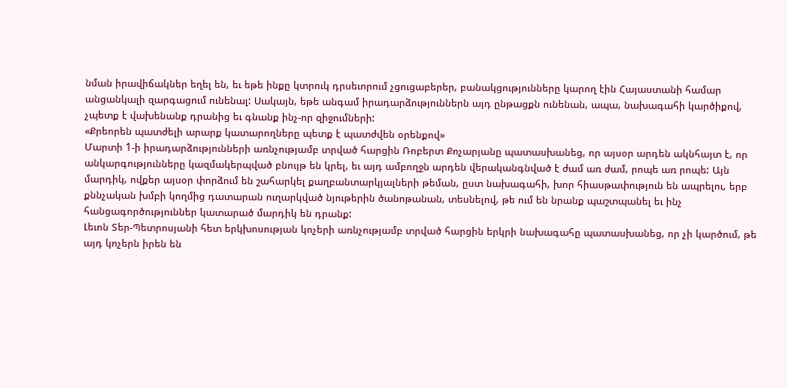նման իրավիճակներ եղել են, եւ եթե ինքը կտրուկ դրսեւորում չցուցաբերեր, բանակցությունները կարող էին Հայաստանի համար անցանկալի զարգացում ունենալ: Սակայն, եթե անգամ իրադարձություններն այդ ընթացքն ունենան, ապա, նախագահի կարծիքով, չպետք է վախենանք դրանից եւ գնանք ինչ-որ զիջումների:
«Քրեորեն պատժելի արարք կատարողները պետք է պատժվեն օրենքով»
Մարտի 1-ի իրադարձությունների առնչությամբ տրված հարցին Ռոբերտ Քոչարյանը պատասխանեց, որ այսօր արդեն ակնհայտ է, որ անկարգությունները կազմակերպված բնույթ են կրել, եւ այդ ամբողջն արդեն վերականգնված է ժամ առ ժամ, րոպե առ րոպե: Այն մարդիկ, ովքեր այսօր փորձում են շահարկել քաղբանտարկյալների թեման, ըստ նախագահի, խոր հիասթափություն են ապրելու, երբ քննչական խմբի կողմից դատարան ուղարկված նյութերին ծանոթանան, տեսնելով, թե ում են նրանք պաշտպանել եւ ինչ հանցագործություններ կատարած մարդիկ են դրանք:
Լեւոն Տեր-Պետրոսյանի հետ երկխոսության կոչերի առնչությամբ տրված հարցին երկրի նախագահը պատասխանեց, որ չի կարծում, թե այդ կոչերն իրեն են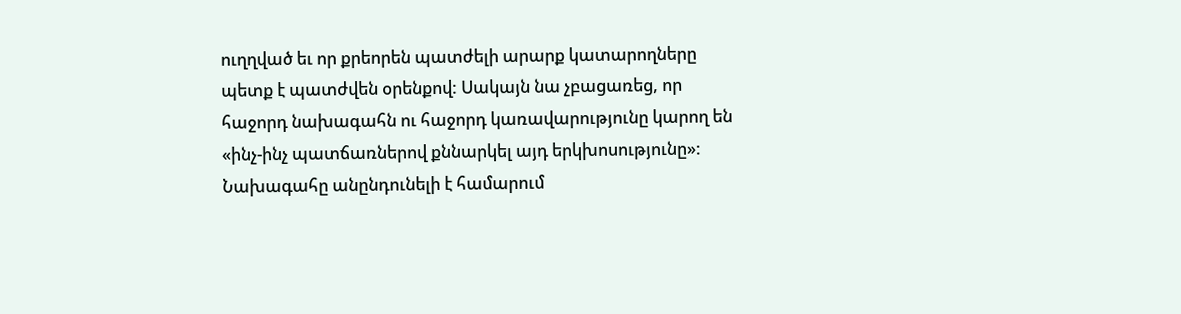ուղղված եւ որ քրեորեն պատժելի արարք կատարողները պետք է պատժվեն օրենքով: Սակայն նա չբացառեց, որ հաջորդ նախագահն ու հաջորդ կառավարությունը կարող են «ինչ-ինչ պատճառներով քննարկել այդ երկխոսությունը»:
Նախագահը անընդունելի է համարում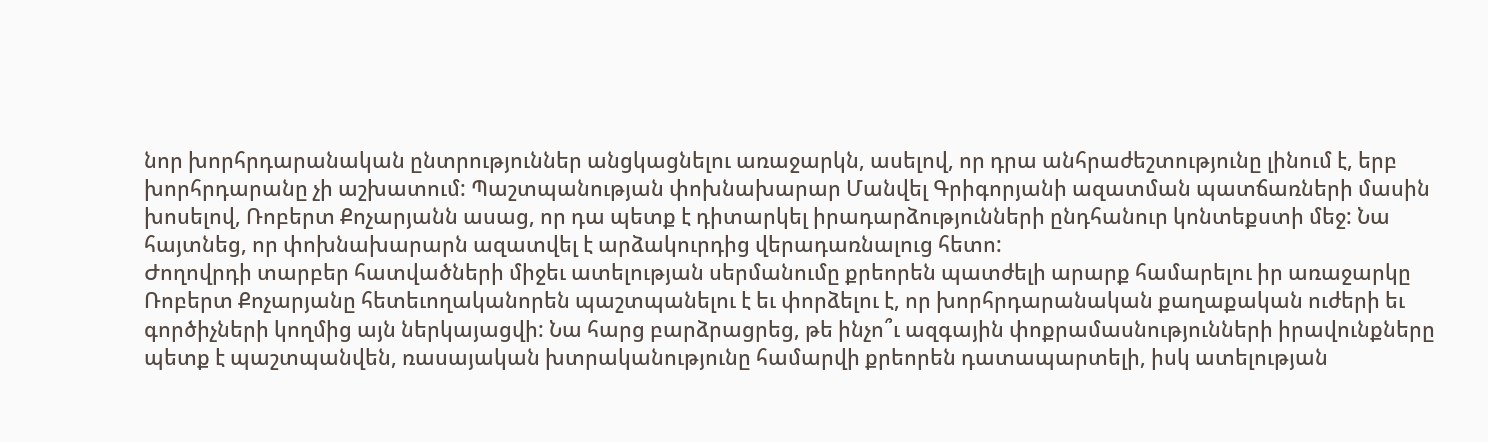նոր խորհրդարանական ընտրություններ անցկացնելու առաջարկն, ասելով, որ դրա անհրաժեշտությունը լինում է, երբ խորհրդարանը չի աշխատում: Պաշտպանության փոխնախարար Մանվել Գրիգորյանի ազատման պատճառների մասին խոսելով, Ռոբերտ Քոչարյանն ասաց, որ դա պետք է դիտարկել իրադարձությունների ընդհանուր կոնտեքստի մեջ: Նա հայտնեց, որ փոխնախարարն ազատվել է արձակուրդից վերադառնալուց հետո:
Ժողովրդի տարբեր հատվածների միջեւ ատելության սերմանումը քրեորեն պատժելի արարք համարելու իր առաջարկը Ռոբերտ Քոչարյանը հետեւողականորեն պաշտպանելու է եւ փորձելու է, որ խորհրդարանական քաղաքական ուժերի եւ գործիչների կողմից այն ներկայացվի: Նա հարց բարձրացրեց, թե ինչո՞ւ ազգային փոքրամասնությունների իրավունքները պետք է պաշտպանվեն, ռասայական խտրականությունը համարվի քրեորեն դատապարտելի, իսկ ատելության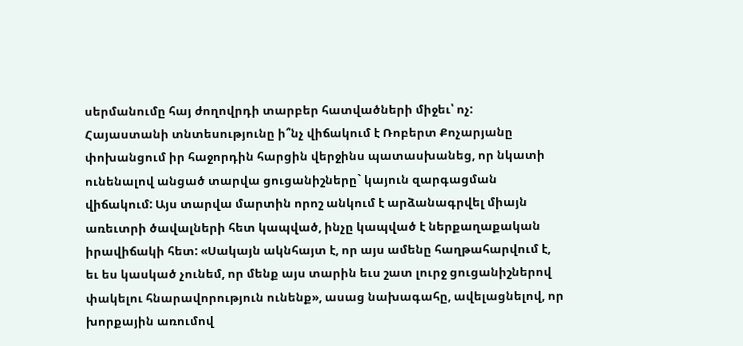սերմանումը հայ ժողովրդի տարբեր հատվածների միջեւ՝ ոչ:
Հայաստանի տնտեսությունը ի՞նչ վիճակում է Ռոբերտ Քոչարյանը փոխանցում իր հաջորդին հարցին վերջինս պատասխանեց, որ նկատի ունենալով անցած տարվա ցուցանիշները` կայուն զարգացման վիճակում: Այս տարվա մարտին որոշ անկում է արձանագրվել միայն առեւտրի ծավալների հետ կապված, ինչը կապված է ներքաղաքական իրավիճակի հետ: «Սակայն ակնհայտ է, որ այս ամենը հաղթահարվում է, եւ ես կասկած չունեմ, որ մենք այս տարին եւս շատ լուրջ ցուցանիշներով փակելու հնարավորություն ունենք», ասաց նախագահը, ավելացնելով, որ խորքային առումով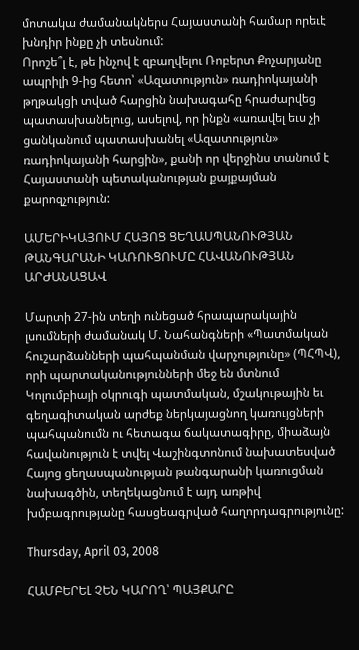մոտակա ժամանակներս Հայաստանի համար որեւէ խնդիր ինքը չի տեսնում:
Որոշե՞լ է, թե ինչով է զբաղվելու Ռոբերտ Քոչարյանը ապրիլի 9-ից հետո՝ «Ազատություն» ռադիոկայանի թղթակցի տված հարցին նախագահը հրաժարվեց պատասխանելուց, ասելով, որ ինքն «առավել եւս չի ցանկանում պատասխանել «Ազատություն» ռադիոկայանի հարցին», քանի որ վերջինս տանում է Հայաստանի պետականության քայքայման քարոզչություն:

ԱՄԵՐԻԿԱՅՈՒՄ ՀԱՅՈՑ ՑԵՂԱՍՊԱՆՈՒԹՅԱՆ ԹԱՆԳԱՐԱՆԻ ԿԱՌՈՒՑՈՒՄԸ ՀԱՎԱՆՈՒԹՅԱՆ ԱՐԺԱՆԱՑԱՎ

Մարտի 27-ին տեղի ունեցած հրապարակային լսումների ժամանակ Մ. Նահանգների «Պատմական հուշարձանների պահպանման վարչությունը» (ՊՀՊՎ), որի պարտականությունների մեջ են մտնում Կոլումբիայի օկրուգի պատմական, մշակութային եւ գեղագիտական արժեք ներկայացնող կառույցների պահպանումն ու հետագա ճակատագիրը, միաձայն հավանություն է տվել Վաշինգտոնում նախատեսված Հայոց ցեղասպանության թանգարանի կառուցման նախագծին, տեղեկացնում է այդ առթիվ խմբագրությանը հասցեագրված հաղորդագրությունը:

Thursday, April 03, 2008

ՀԱՄԲԵՐԵԼ ՉԵՆ ԿԱՐՈՂ՝ ՊԱՅՔԱՐԸ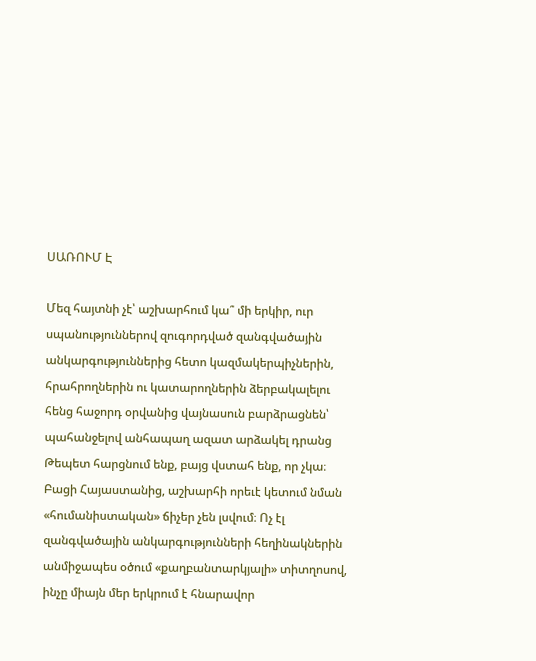ՍԱՌՈՒՄ Է

Մեզ հայտնի չէ՝ աշխարհում կա՞ մի երկիր, ուր սպանություններով զուգորդված զանգվածային անկարգություններից հետո կազմակերպիչներին, հրահրողներին ու կատարողներին ձերբակալելու հենց հաջորդ օրվանից վայնասուն բարձրացնեն՝ պահանջելով անհապաղ ազատ արձակել դրանց
Թեպետ հարցնում ենք, բայց վստահ ենք, որ չկա։ Բացի Հայաստանից, աշխարհի որեւէ կետում նման «հումանիստական» ճիչեր չեն լսվում։ Ոչ էլ զանգվածային անկարգությունների հեղինակներին անմիջապես օծում «քաղբանտարկյալի» տիտղոսով, ինչը միայն մեր երկրում է հնարավոր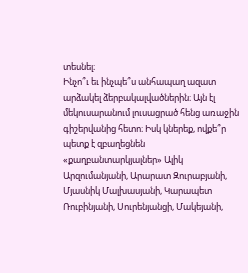տեսնել։
Ինչո՞ւ եւ ինչպե՞ս անհապաղ ազատ արձակել ձերբակալվածներին։ Այն էլ մեկուսարանում լուսացրած հենց առաջին գիշերվանից հետո։ Իսկ կներեք, ովքե՞ր պետք է զբաղեցնեն «քաղբանտարկյալներ» Ալիկ Արզումանյանի, Արարատ Զուրաբյանի, Մյասնիկ Մալխասյանի, Կարապետ Ռուբինյանի, Սուրենյանցի, Մակեյանի,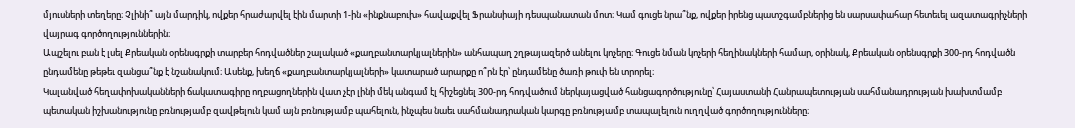մյուսների տեղերը։ Չլինի՞ այն մարդիկ, ովքեր հրաժարվել էին մարտի 1-ին «ինքնաբուխ» հավաքվել Ֆրանսիայի դեսպանատան մոտ։ Կամ գուցե նրա՞նք, ովքեր իրենց պատշգամբներից են սարսափահար հետեւել ազատագրիչների վայրագ գործողություններին։
Ապշելու բան է լսել Քրեական օրենսգրքի տարբեր հոդվածներ շալակած «քաղբանտարկյալներին» անհապաղ շղթայազերծ անելու կոչերը։ Գուցե նման կոչերի հեղինակների համար, օրինակ, Քրեական օրենսգրքի 300-րդ հոդվածն ընդամենը թեթեւ զանցա՞նք է նշանակում։ Ասենք, խեղճ «քաղբանտարկյալների» կատարած արարքը ո՞րն էր՝ ընդամենը ծառի թուփ են տրորել։
Կալանված հեղափոխականների ճակատագիրը ողբացողներին վատ չէր լինի մեկ անգամ էլ հիշեցնել 300-րդ հոդվածում ներկայացված հանցագործությունը՝ Հայաստանի Հանրապետության սահմանադրության խախտմամբ պետական իշխանությունը բռնությամբ զավթելուն կամ այն բռնությամբ պահելուն, ինչպես նաեւ սահմանադրական կարգը բռնությամբ տապալելուն ուղղված գործողությունները։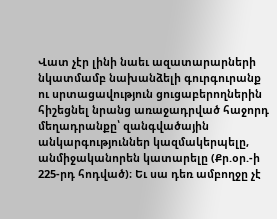Վատ չէր լինի նաեւ ազատարարների նկատմամբ նախանձելի գուրգուրանք ու սրտացավություն ցուցաբերողներին հիշեցնել նրանց առաջադրված հաջորդ մեղադրանքը՝ զանգվածային անկարգություններ կազմակերպելը, անմիջականորեն կատարելը (Քր.օր.-ի 225-րդ հոդված)։ Եւ սա դեռ ամբողջը չէ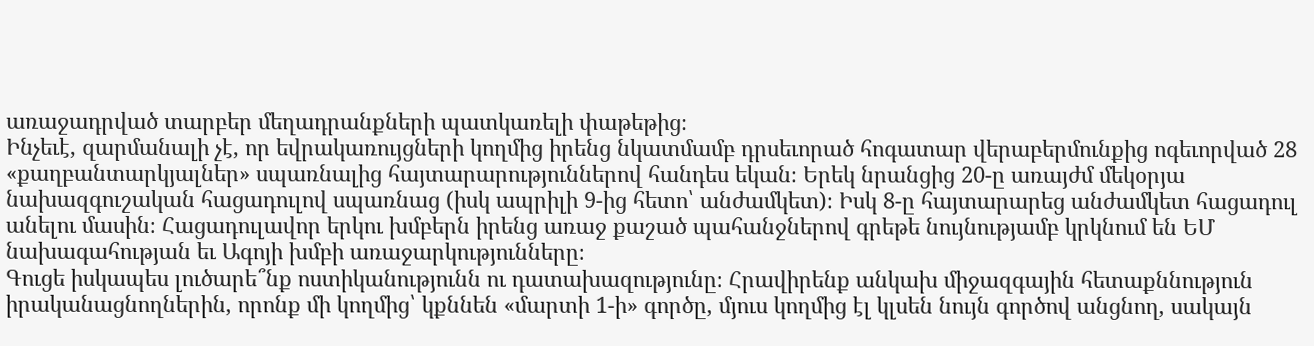առաջադրված տարբեր մեղադրանքների պատկառելի փաթեթից։
Ինչեւէ, զարմանալի չէ, որ եվրակառույցների կողմից իրենց նկատմամբ դրսեւորած հոգատար վերաբերմունքից ոգեւորված 28 «քաղբանտարկյալներ» սպառնալից հայտարարություններով հանդես եկան։ Երեկ նրանցից 20-ը առայժմ մեկօրյա նախազգուշական հացադուլով սպառնաց (իսկ ապրիլի 9-ից հետո՝ անժամկետ)։ Իսկ 8-ը հայտարարեց անժամկետ հացադուլ անելու մասին։ Հացադուլավոր երկու խմբերն իրենց առաջ քաշած պահանջներով գրեթե նույնությամբ կրկնում են ԵՄ նախագահության եւ Ագոյի խմբի առաջարկությունները։
Գուցե իսկապես լուծարե՞նք ոստիկանությունն ու դատախազությունը։ Հրավիրենք անկախ միջազգային հետաքննություն իրականացնողներին, որոնք մի կողմից՝ կքննեն «մարտի 1-ի» գործը, մյուս կողմից էլ կլսեն նույն գործով անցնող, սակայն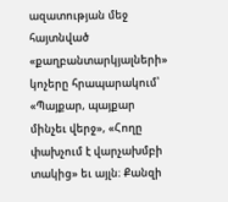ազատության մեջ հայտնված «քաղբանտարկյալների» կոչերը հրապարակում՝ «Պայքար, պայքար մինչեւ վերջ», «Հողը փախչում է վարչախմբի տակից» եւ այլն։ Քանզի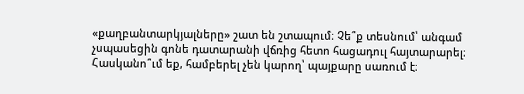«քաղբանտարկյալները» շատ են շտապում։ Չե՞ք տեսնում՝ անգամ չսպասեցին գոնե դատարանի վճռից հետո հացադուլ հայտարարել։
Հասկանո՞ւմ եք, համբերել չեն կարող՝ պայքարը սառում է։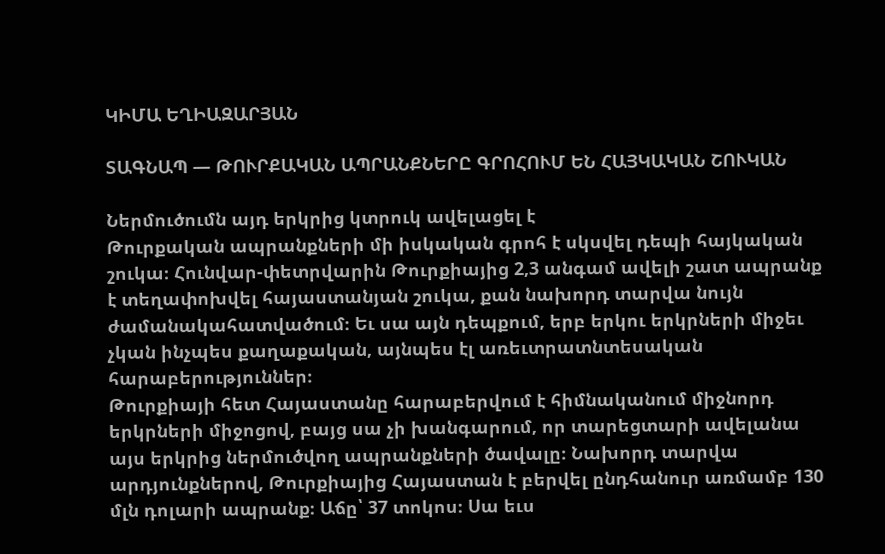ԿԻՄԱ ԵՂԻԱԶԱՐՅԱՆ

ՏԱԳՆԱՊ — ԹՈՒՐՔԱԿԱՆ ԱՊՐԱՆՔՆԵՐԸ ԳՐՈՀՈՒՄ ԵՆ ՀԱՅԿԱԿԱՆ ՇՈՒԿԱՆ

Ներմուծումն այդ երկրից կտրուկ ավելացել է
Թուրքական ապրանքների մի իսկական գրոհ է սկսվել դեպի հայկական շուկա։ Հունվար-փետրվարին Թուրքիայից 2,3 անգամ ավելի շատ ապրանք է տեղափոխվել հայաստանյան շուկա, քան նախորդ տարվա նույն ժամանակահատվածում։ Եւ սա այն դեպքում, երբ երկու երկրների միջեւ չկան ինչպես քաղաքական, այնպես էլ առեւտրատնտեսական հարաբերություններ։
Թուրքիայի հետ Հայաստանը հարաբերվում է հիմնականում միջնորդ երկրների միջոցով, բայց սա չի խանգարում, որ տարեցտարի ավելանա այս երկրից ներմուծվող ապրանքների ծավալը։ Նախորդ տարվա արդյունքներով, Թուրքիայից Հայաստան է բերվել ընդհանուր առմամբ 130 մլն դոլարի ապրանք։ Աճը՝ 37 տոկոս։ Սա եւս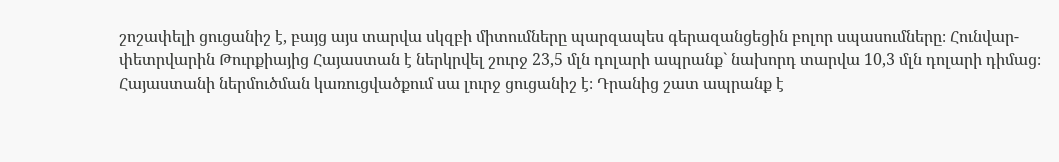շոշափելի ցուցանիշ է, բայց այս տարվա սկզբի միտումները պարզապես գերազանցեցին բոլոր սպասումները։ Հունվար-փետրվարին Թուրքիայից Հայաստան է ներկրվել շուրջ 23,5 մլն դոլարի ապրանք` նախորդ տարվա 10,3 մլն դոլարի դիմաց։
Հայաստանի ներմուծման կառուցվածքում սա լուրջ ցուցանիշ է։ Դրանից շատ ապրանք է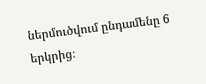ներմուծվում ընդամենը 6 երկրից։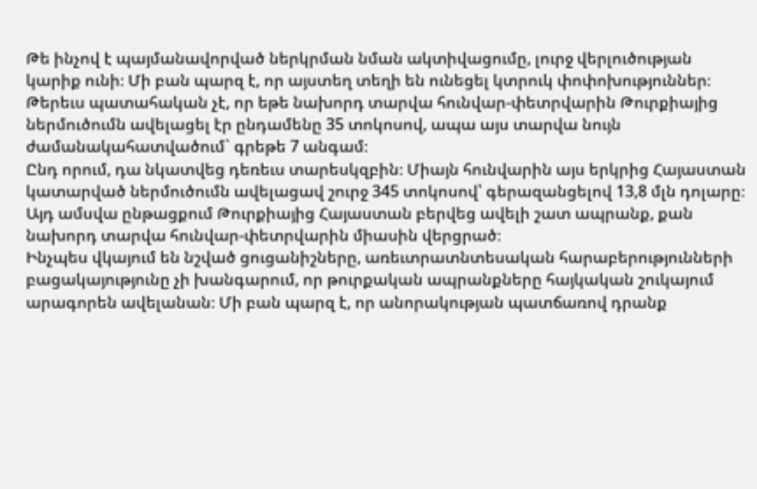Թե ինչով է պայմանավորված ներկրման նման ակտիվացումը, լուրջ վերլուծության կարիք ունի։ Մի բան պարզ է, որ այստեղ տեղի են ունեցել կտրուկ փոփոխություններ։ Թերեւս պատահական չէ, որ եթե նախորդ տարվա հունվար-փետրվարին Թուրքիայից ներմուծումն ավելացել էր ընդամենը 35 տոկոսով, ապա այս տարվա նույն ժամանակահատվածում` գրեթե 7 անգամ։
Ընդ որում, դա նկատվեց դեռեւս տարեսկզբին։ Միայն հունվարին այս երկրից Հայաստան կատարված ներմուծումն ավելացավ շուրջ 345 տոկոսով՝ գերազանցելով 13,8 մլն դոլարը։ Այդ ամսվա ընթացքում Թուրքիայից Հայաստան բերվեց ավելի շատ ապրանք, քան նախորդ տարվա հունվար-փետրվարին միասին վերցրած։
Ինչպես վկայում են նշված ցուցանիշները, առեւտրատնտեսական հարաբերությունների բացակայությունը չի խանգարում, որ թուրքական ապրանքները հայկական շուկայում արագորեն ավելանան։ Մի բան պարզ է, որ անորակության պատճառով դրանք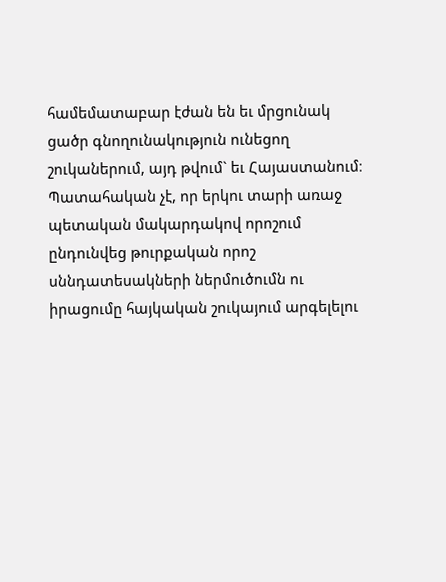համեմատաբար էժան են եւ մրցունակ ցածր գնողունակություն ունեցող շուկաներում, այդ թվում` եւ Հայաստանում։
Պատահական չէ, որ երկու տարի առաջ պետական մակարդակով որոշում ընդունվեց թուրքական որոշ սննդատեսակների ներմուծումն ու իրացումը հայկական շուկայում արգելելու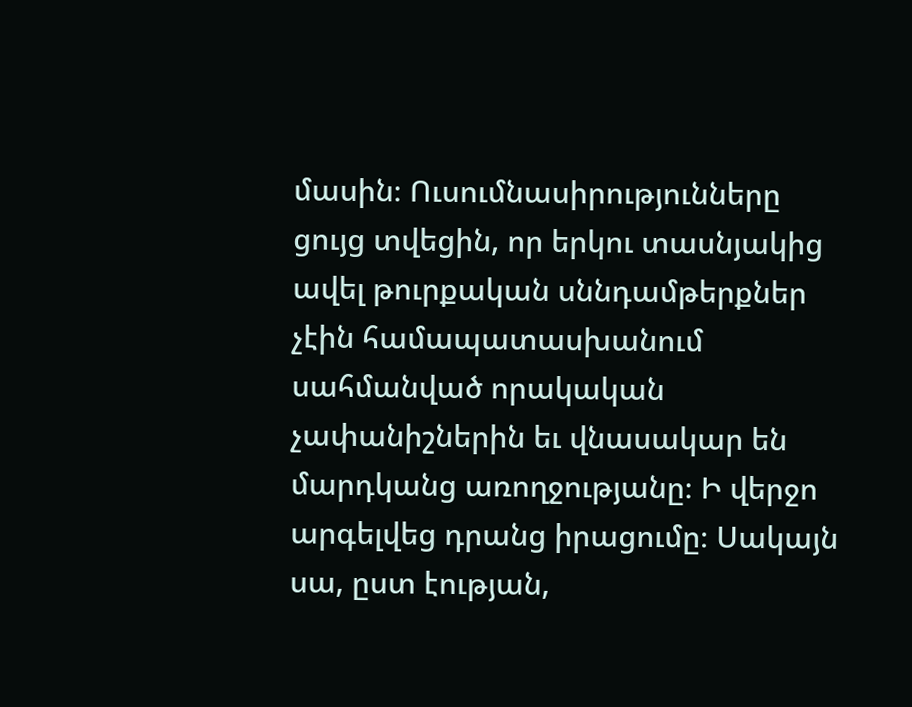մասին։ Ուսումնասիրությունները ցույց տվեցին, որ երկու տասնյակից ավել թուրքական սննդամթերքներ չէին համապատասխանում սահմանված որակական չափանիշներին եւ վնասակար են մարդկանց առողջությանը։ Ի վերջո արգելվեց դրանց իրացումը։ Սակայն սա, ըստ էության,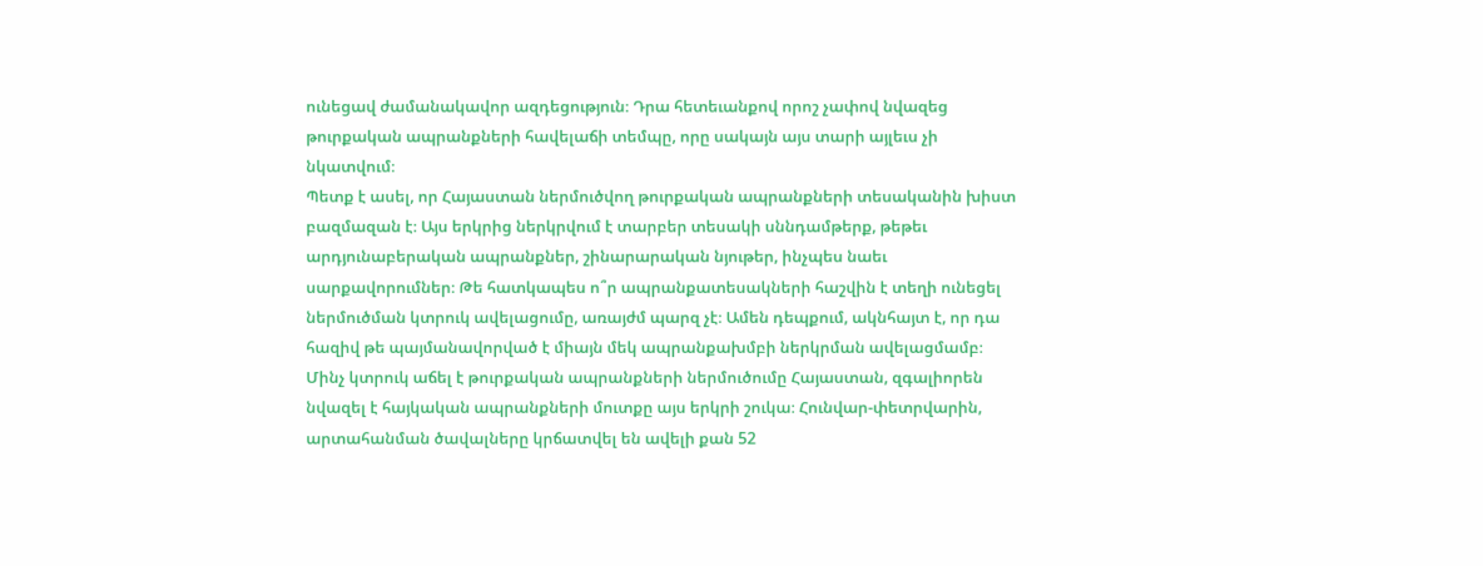ունեցավ ժամանակավոր ազդեցություն։ Դրա հետեւանքով որոշ չափով նվազեց թուրքական ապրանքների հավելաճի տեմպը, որը սակայն այս տարի այլեւս չի նկատվում։
Պետք է ասել, որ Հայաստան ներմուծվող թուրքական ապրանքների տեսականին խիստ բազմազան է։ Այս երկրից ներկրվում է տարբեր տեսակի սննդամթերք, թեթեւ արդյունաբերական ապրանքներ, շինարարական նյութեր, ինչպես նաեւ սարքավորումներ։ Թե հատկապես ո՞ր ապրանքատեսակների հաշվին է տեղի ունեցել ներմուծման կտրուկ ավելացումը, առայժմ պարզ չէ։ Ամեն դեպքում, ակնհայտ է, որ դա հազիվ թե պայմանավորված է միայն մեկ ապրանքախմբի ներկրման ավելացմամբ։
Մինչ կտրուկ աճել է թուրքական ապրանքների ներմուծումը Հայաստան, զգալիորեն նվազել է հայկական ապրանքների մուտքը այս երկրի շուկա։ Հունվար-փետրվարին, արտահանման ծավալները կրճատվել են ավելի քան 52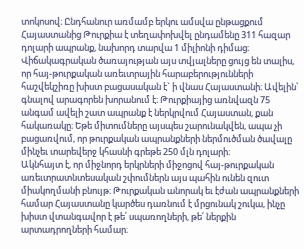տոկոսով։ Ընդհանուր առմամբ երկու ամսվա ընթացքում Հայաստանից Թուրքիա է տեղափոխվել ընդամենը 311 հազար դոլարի ապրանք, նախորդ տարվա 1 միլիոնի դիմաց։
Վիճակագրական ծառայության այս տվյալները ցույց են տալիս, որ հայ-թուրքական առեւտրային հարաբերությունների հաշվեկշիռը խիստ բացասական է` ի վնաս Հայաստանի։ Ավելին՝ գնալով արագորեն խորանում է։ Թուրքիայից առնվազն 75 անգամ ավելի շատ ապրանք է ներկրվում Հայաստան, քան հակառակը։ Եթե միտումները այսպես շարունակվեն, ապա չի բացառվում, որ թուրքական ապրանքների ներմուծման ծավալը մինչեւ տարեվերջ կհասնի գրեթե 250 մլն դոլարի։
Ակնհայտ է, որ միջնորդ երկրների միջոցով հայ-թուրքական առեւտրատնտեսական շփումներն այս պահին ունեն զուտ միակողմանի բնույթ։ Թուրքական անորակ եւ էժան ապրանքների համար Հայաստանը կարծես դառնում է մրցունակ շուկա, ինչը խիստ վտանգավոր է թե՛ սպառողների, թե՛ ներքին արտադրողների համար։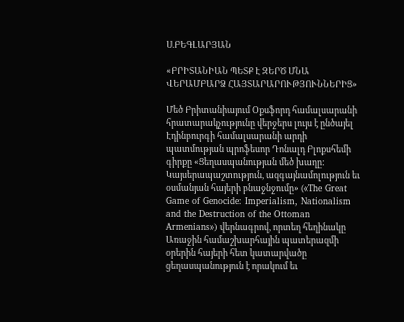Ս.ԲԵԳԼԱՐՅԱՆ

«ԲՐԻՏԱՆԻԱՆ ՊԵՏՔ Է ԶԵՐԾ ՄՆԱ ՎԵՐԱՄԲԱՐՁ ՀԱՅՏԱՐԱՐՈՒԹՅՈՒՆՆԵՐԻՑ»

Մեծ Բրիտանիայում Օքսֆորդ համալսարանի հրատարակչությունը վերջերս լույս է ընծայել Էդինբուրգի համալսարանի արդի պատմության պրոֆեսոր Դոնալդ Բլոքսհեմի գիրքը «Ցեղասպանության մեծ խաղը: Կայսերապաշտություն, ազգայնամոլություն եւ օսմանյան հայերի բնաջնջումը» («The Great Game of Genocide: Imperialism, Nationalism and the Destruction of the Ottoman Armenians») վերնագրով, որտեղ հեղինակը Առաջին համաշխարհային պատերազմի օրերին հայերի հետ կատարվածը ցեղասպանություն է որակում եւ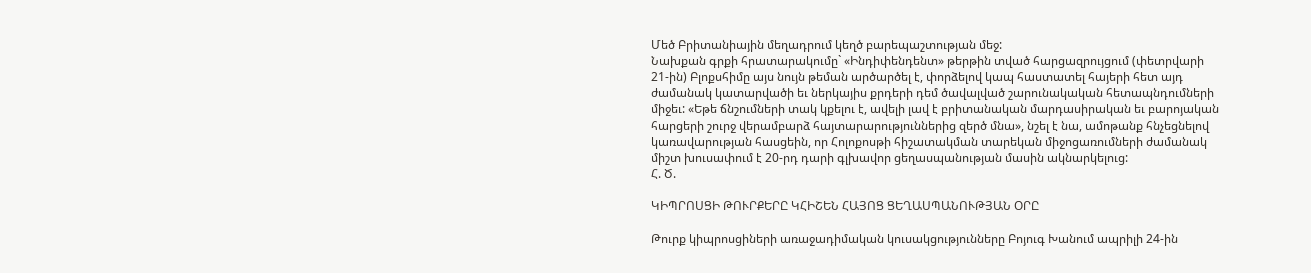Մեծ Բրիտանիային մեղադրում կեղծ բարեպաշտության մեջ:
Նախքան գրքի հրատարակումը` «Ինդիփենդենտ» թերթին տված հարցազրույցում (փետրվարի 21-ին) Բլոքսհիմը այս նույն թեման արծարծել է, փորձելով կապ հաստատել հայերի հետ այդ ժամանակ կատարվածի եւ ներկայիս քրդերի դեմ ծավալված շարունակական հետապնդումների միջեւ: «Եթե ճնշումների տակ կքելու է, ավելի լավ է բրիտանական մարդասիրական եւ բարոյական հարցերի շուրջ վերամբարձ հայտարարություններից զերծ մնա», նշել է նա, ամոթանք հնչեցնելով կառավարության հասցեին, որ Հոլոքոսթի հիշատակման տարեկան միջոցառումների ժամանակ միշտ խուսափում է 20-րդ դարի գլխավոր ցեղասպանության մասին ակնարկելուց:
Հ. Ծ.

ԿԻՊՐՈՍՑԻ ԹՈՒՐՔԵՐԸ ԿՀԻՇԵՆ ՀԱՅՈՑ ՑԵՂԱՍՊԱՆՈՒԹՅԱՆ ՕՐԸ

Թուրք կիպրոսցիների առաջադիմական կուսակցությունները Բոյուգ Խանում ապրիլի 24-ին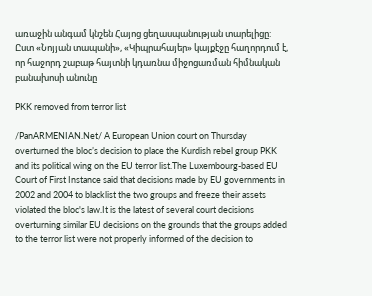առաջին անգամ կնշեն Հայոց ցեղասպանության տարելիցը: Ըստ «Նոյյան տապանի», «Կիպրահայեր» կայքէջը հաղորդում է, որ հաջորդ շաբաթ հայտնի կդառնա միջոցառման հիմնական բանախոսի անունը

PKK removed from terror list

/PanARMENIAN.Net/ A European Union court on Thursday overturned the bloc’s decision to place the Kurdish rebel group PKK and its political wing on the EU terror list.The Luxembourg-based EU Court of First Instance said that decisions made by EU governments in 2002 and 2004 to blacklist the two groups and freeze their assets violated the bloc's law.It is the latest of several court decisions overturning similar EU decisions on the grounds that the groups added to the terror list were not properly informed of the decision to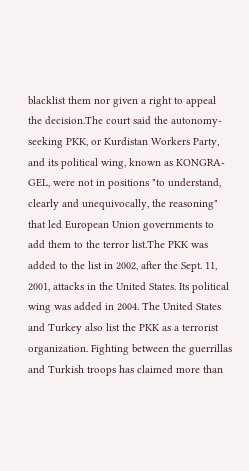blacklist them nor given a right to appeal the decision.The court said the autonomy-seeking PKK, or Kurdistan Workers Party, and its political wing, known as KONGRA-GEL, were not in positions "to understand, clearly and unequivocally, the reasoning" that led European Union governments to add them to the terror list.The PKK was added to the list in 2002, after the Sept. 11, 2001, attacks in the United States. Its political wing was added in 2004. The United States and Turkey also list the PKK as a terrorist organization. Fighting between the guerrillas and Turkish troops has claimed more than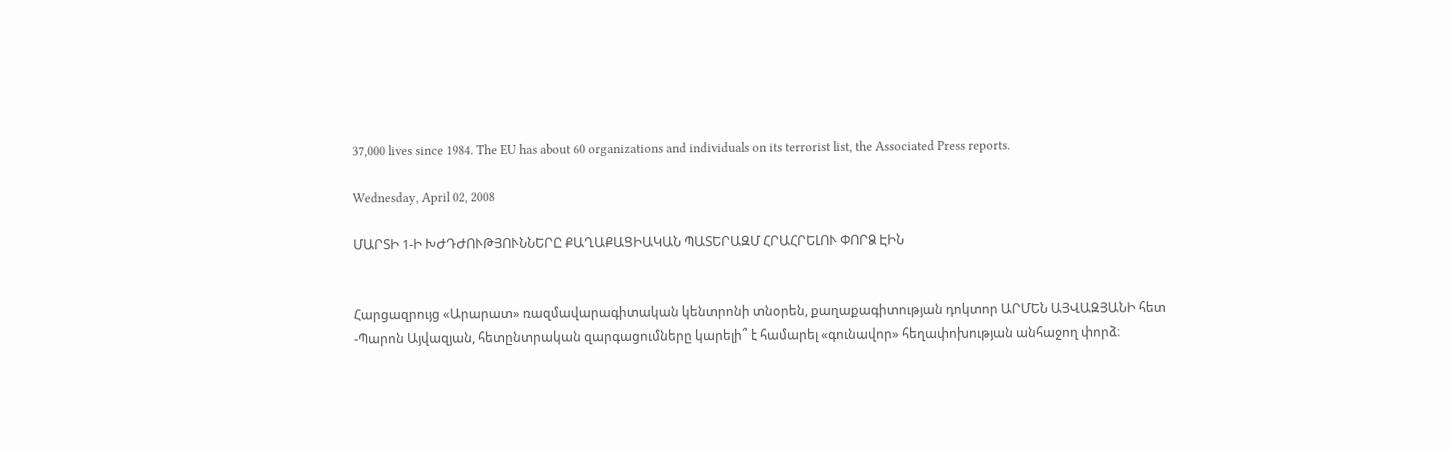37,000 lives since 1984. The EU has about 60 organizations and individuals on its terrorist list, the Associated Press reports.

Wednesday, April 02, 2008

ՄԱՐՏԻ 1-Ի ԽԺԴԺՈՒԹՅՈՒՆՆԵՐԸ ՔԱՂԱՔԱՑԻԱԿԱՆ ՊԱՏԵՐԱԶՄ ՀՐԱՀՐԵԼՈՒ ՓՈՐՁ ԷԻՆ


Հարցազրույց «Արարատ» ռազմավարագիտական կենտրոնի տնօրեն, քաղաքագիտության դոկտոր ԱՐՄԵՆ ԱՅՎԱԶՅԱՆԻ հետ
-Պարոն Այվազյան, հետընտրական զարգացումները կարելի՞ է համարել «գունավոր» հեղափոխության անհաջող փորձ։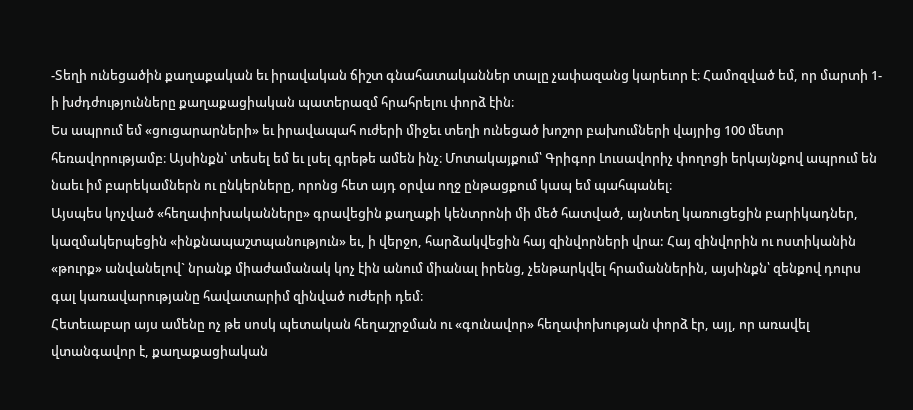-Տեղի ունեցածին քաղաքական եւ իրավական ճիշտ գնահատականներ տալը չափազանց կարեւոր է։ Համոզված եմ, որ մարտի 1-ի խժդժությունները քաղաքացիական պատերազմ հրահրելու փորձ էին։
Ես ապրում եմ «ցուցարարների» եւ իրավապահ ուժերի միջեւ տեղի ունեցած խոշոր բախումների վայրից 100 մետր հեռավորությամբ։ Այսինքն՝ տեսել եմ եւ լսել գրեթե ամեն ինչ։ Մոտակայքում՝ Գրիգոր Լուսավորիչ փողոցի երկայնքով ապրում են նաեւ իմ բարեկամներն ու ընկերները, որոնց հետ այդ օրվա ողջ ընթացքում կապ եմ պահպանել։
Այսպես կոչված «հեղափոխականները» գրավեցին քաղաքի կենտրոնի մի մեծ հատված, այնտեղ կառուցեցին բարիկադներ, կազմակերպեցին «ինքնապաշտպանություն» եւ, ի վերջո, հարձակվեցին հայ զինվորների վրա: Հայ զինվորին ու ոստիկանին «թուրք» անվանելով` նրանք միաժամանակ կոչ էին անում միանալ իրենց, չենթարկվել հրամաններին, այսինքն՝ զենքով դուրս գալ կառավարությանը հավատարիմ զինված ուժերի դեմ։
Հետեւաբար այս ամենը ոչ թե սոսկ պետական հեղաշրջման ու «գունավոր» հեղափոխության փորձ էր, այլ, որ առավել վտանգավոր է, քաղաքացիական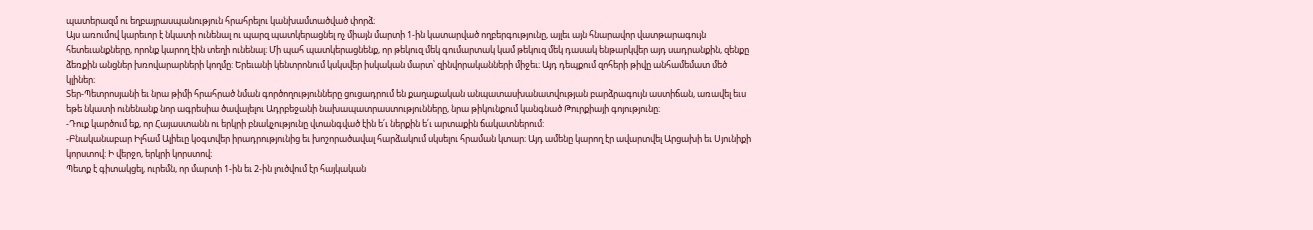պատերազմ ու եղբայրասպանություն հրահրելու կանխամտածված փորձ։
Այս առումով կարեւոր է նկատի ունենալ ու պարզ պատկերացնել ոչ միայն մարտի 1-ին կատարված ողբերգությունը, այլեւ այն հնարավոր վատթարագույն հետեւանքները, որոնք կարող էին տեղի ունենալ։ Մի պահ պատկերացնենք, որ թեկուզ մեկ գումարտակ կամ թեկուզ մեկ դասակ ենթարկվեր այդ սադրանքին, զենքը ձեռքին անցներ խռովարարների կողմը: Երեւանի կենտրոնում կսկսվեր իսկական մարտ՝ զինվորականների միջեւ։ Այդ դեպքում զոհերի թիվը անհամեմատ մեծ կլիներ։
Տեր-Պետրոսյանի եւ նրա թիմի հրահրած նման գործողությունները ցուցադրում են քաղաքական անպատասխանատվության բարձրագույն աստիճան, առավել եւս եթե նկատի ունենանք նոր ագրեսիա ծավալելու Ադրբեջանի նախապատրաստությունները, նրա թիկունքում կանգնած Թուրքիայի գոյությունը։
-Դուք կարծում եք, որ Հայաստանն ու երկրի բնակչությունը վտանգված էին ե՛ւ ներքին ե՛ւ արտաքին ճակատներում:
-Բնականաբար Իլհամ Ալիեւը կօգտվեր իրադրությունից եւ խոշորածավալ հարձակում սկսելու հրաման կտար։ Այդ ամենը կարող էր ավարտվել Արցախի եւ Սյունիքի կորստով: Ի վերջո, երկրի կորստով։
Պետք է գիտակցել, ուրեմն, որ մարտի 1-ին եւ 2-ին լուծվում էր հայկական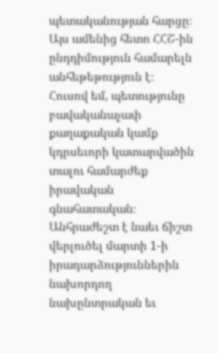պետականության հարցը։ Այս ամենից հետո ՀՀՇ-ին ընդդիմություն համարելն անհեթեթություն է։ Հուսով եմ, պետությունը բավականաչափ քաղաքական կամք կդրսեւորի կատարվածին տալու համարժեք իրավական գնահատական։
Անհրաժեշտ է նաեւ ճիշտ վերլուծել մարտի 1-ի իրադարձություններին նախորդող նախընտրական եւ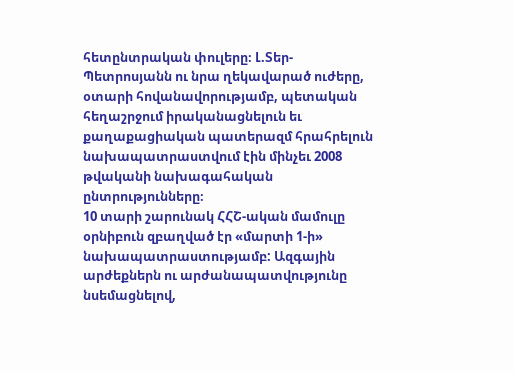հետընտրական փուլերը։ Լ.Տեր-Պետրոսյանն ու նրա ղեկավարած ուժերը, օտարի հովանավորությամբ, պետական հեղաշրջում իրականացնելուն եւ քաղաքացիական պատերազմ հրահրելուն նախապատրաստվում էին մինչեւ 2008 թվականի նախագահական ընտրությունները։
10 տարի շարունակ ՀՀՇ-ական մամուլը օրնիբուն զբաղված էր «մարտի 1-ի» նախապատրաստությամբ: Ազգային արժեքներն ու արժանապատվությունը նսեմացնելով,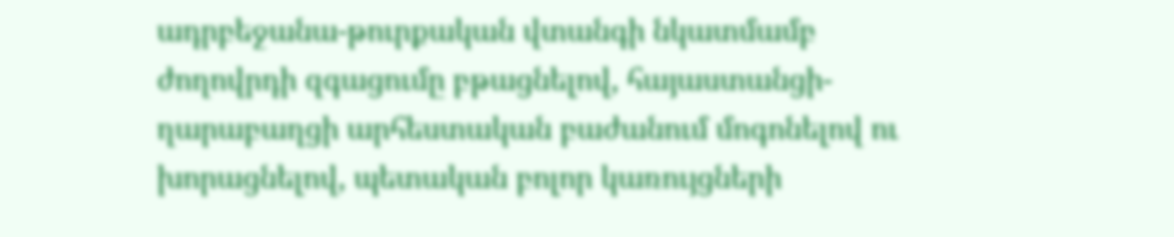ադրբեջանա-թուրքական վտանգի նկատմամբ ժողովրդի զգացումը բթացնելով, հայաստանցի-ղարաբաղցի արհեստական բաժանում մոգոնելով ու խորացնելով, պետական բոլոր կառույցների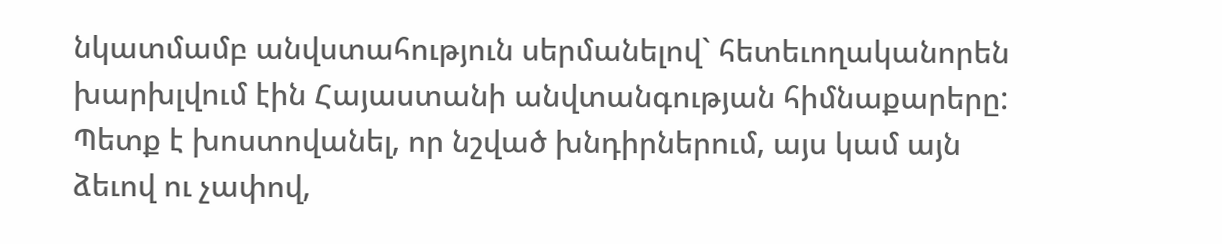նկատմամբ անվստահություն սերմանելով` հետեւողականորեն խարխլվում էին Հայաստանի անվտանգության հիմնաքարերը:
Պետք է խոստովանել, որ նշված խնդիրներում, այս կամ այն ձեւով ու չափով,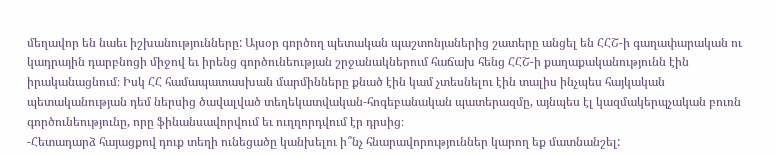մեղավոր են նաեւ իշխանությունները: Այսօր գործող պետական պաշտոնյաներից շատերը անցել են ՀՀՇ-ի գաղափարական ու կադրային դարբնոցի միջով եւ իրենց գործունեության շրջանակներում հաճախ հենց ՀՀՇ-ի քաղաքականությունն էին իրականացնում։ Իսկ ՀՀ համապատասխան մարմինները քնած էին կամ չտեսնելու էին տալիս ինչպես հայկական պետականության դեմ ներսից ծավալված տեղեկատվական-հոգեբանական պատերազմը, այնպես էլ կազմակերպչական բուռն գործունեությունը, որը ֆինանսավորվում եւ ուղղորդվում էր դրսից։
-Հետադարձ հայացքով դուք տեղի ունեցածը կանխելու ի՞նչ հնարավորություններ կարող եք մատնանշել: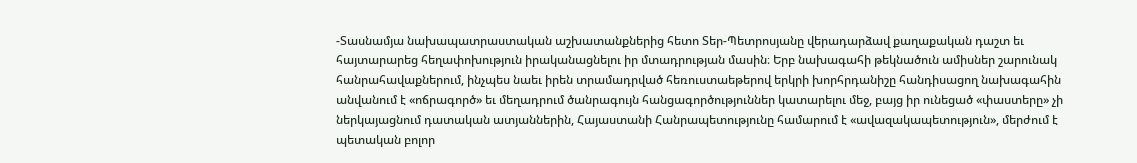-Տասնամյա նախապատրաստական աշխատանքներից հետո Տեր-Պետրոսյանը վերադարձավ քաղաքական դաշտ եւ հայտարարեց հեղափոխություն իրականացնելու իր մտադրության մասին։ Երբ նախագահի թեկնածուն ամիսներ շարունակ հանրահավաքներում, ինչպես նաեւ իրեն տրամադրված հեռուստաեթերով երկրի խորհրդանիշը հանդիսացող նախագահին անվանում է «ոճրագործ» եւ մեղադրում ծանրագույն հանցագործություններ կատարելու մեջ, բայց իր ունեցած «փաստերը» չի ներկայացնում դատական ատյաններին, Հայաստանի Հանրապետությունը համարում է «ավազակապետություն», մերժում է պետական բոլոր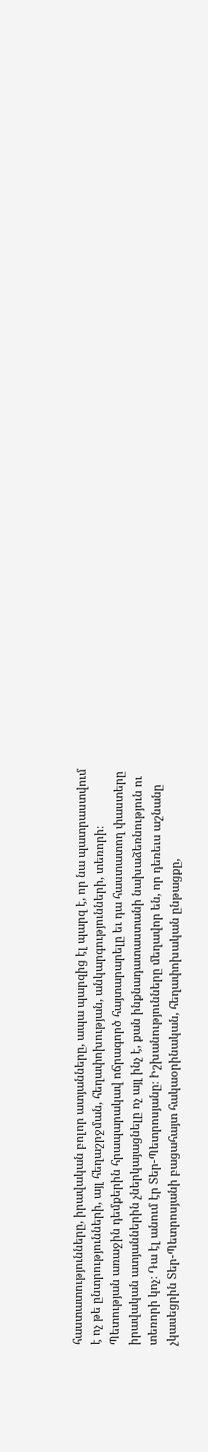հաստատությունները, իրավական բոլոր ատյանները, ապա պարզից էլ պարզ է, որ նա պատրաստվում է ոչ թե ընտրությունների, այլ հեղաշրջման, հեղափոխության, անկարգությունների, տեռորի։
Պետության առաջին դեմքերին հրապարակավ ոճրագործ հայտարարելը եւ դա հաստատող փաստերը իրավական ատյաններին չներկայացնելը ոչ այլ ինչ է, քան ինքնադատաստանի նախաձեռնություն ու տեռորի կոչ։ Դա էլ անում էր Տեր-Պետրոսյանը։ Իշխանությունները մեղավոր են, որ դեռեւս աշնանը չկասեցրին Տեր-Պետրոսյանի բացահայտ հակաօրինական, հեղափոխական ընթացքը,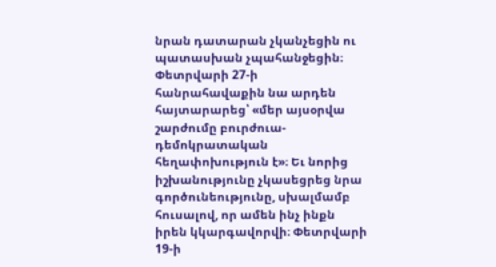նրան դատարան չկանչեցին ու պատասխան չպահանջեցին։
Փետրվարի 27-ի հանրահավաքին նա արդեն հայտարարեց՝ «մեր այսօրվա շարժումը բուրժուա-դեմոկրատական հեղափոխություն է»։ Եւ նորից իշխանությունը չկասեցրեց նրա գործունեությունը, սխալմամբ հուսալով, որ ամեն ինչ ինքն իրեն կկարգավորվի։ Փետրվարի 19-ի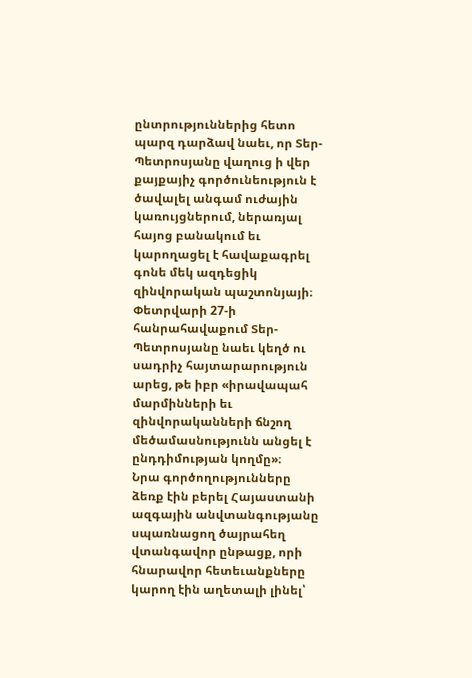ընտրություններից հետո պարզ դարձավ նաեւ, որ Տեր-Պետրոսյանը վաղուց ի վեր քայքայիչ գործունեություն է ծավալել անգամ ուժային կառույցներում, ներառյալ հայոց բանակում եւ կարողացել է հավաքագրել գոնե մեկ ազդեցիկ զինվորական պաշտոնյայի։ Փետրվարի 27-ի հանրահավաքում Տեր-Պետրոսյանը նաեւ կեղծ ու սադրիչ հայտարարություն արեց, թե իբր «իրավապահ մարմինների եւ զինվորականների ճնշող մեծամասնությունն անցել է ընդդիմության կողմը»։
Նրա գործողությունները ձեռք էին բերել Հայաստանի ազգային անվտանգությանը սպառնացող ծայրահեղ վտանգավոր ընթացք, որի հնարավոր հետեւանքները կարող էին աղետալի լինել՝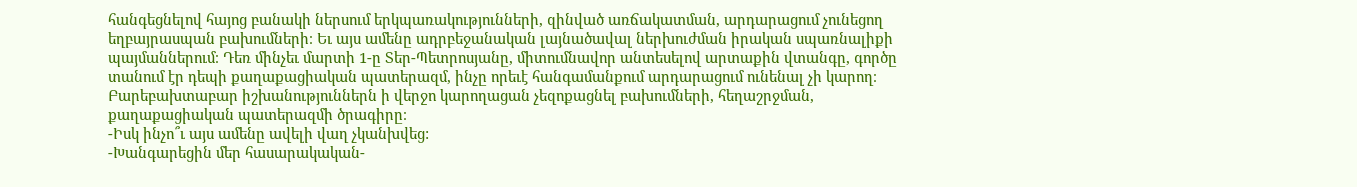հանգեցնելով հայոց բանակի ներսում երկպառակությունների, զինված առճակատման, արդարացում չունեցող եղբայրասպան բախումների։ Եւ այս ամենը ադրբեջանական լայնածավալ ներխուժման իրական սպառնալիքի պայմաններում։ Դեռ մինչեւ մարտի 1-ը Տեր-Պետրոսյանը, միտումնավոր անտեսելով արտաքին վտանգը, գործը տանում էր դեպի քաղաքացիական պատերազմ, ինչը որեւէ հանգամանքում արդարացում ունենալ չի կարող։ Բարեբախտաբար իշխանություններն ի վերջո կարողացան չեզոքացնել բախումների, հեղաշրջման, քաղաքացիական պատերազմի ծրագիրը։
-Իսկ ինչո՞ւ այս ամենը ավելի վաղ չկանխվեց:
-Խանգարեցին մեր հասարակական-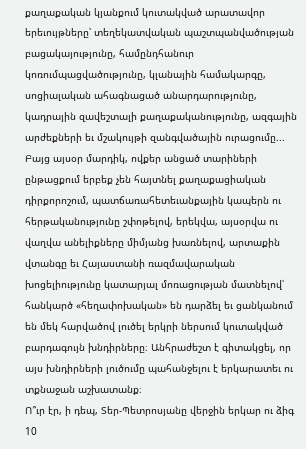քաղաքական կյանքում կուտակված արատավոր երեւույթները՝ տեղեկատվական պաշտպանվածության բացակայությունը, համընդհանուր կոռումպացվածությունը, կլանային համակարգը, սոցիալական ահագնացած անարդարությունը, կադրային զավեշտալի քաղաքականությունը, ազգային արժեքների եւ մշակույթի զանգվածային ուրացումը...
Բայց այսօր մարդիկ, ովքեր անցած տարիների ընթացքում երբեք չեն հայտնել քաղաքացիական դիրքորոշում, պատճառահետեւանքային կապերն ու հերթականությունը շփոթելով, երեկվա, այսօրվա ու վաղվա անելիքները միմյանց խառնելով, արտաքին վտանգը եւ Հայաստանի ռազմավարական խոցելիությունը կատարյալ մոռացության մատնելով՝ հանկարծ «հեղափոխական» են դարձել եւ ցանկանում են մեկ հարվածով լուծել երկրի ներսում կուտակված բարդագույն խնդիրները։ Անհրաժեշտ է գիտակցել, որ այս խնդիրների լուծումը պահանջելու է երկարատեւ ու տքնաջան աշխատանք։
Ո՞ւր էր, ի դեպ, Տեր-Պետրոսյանը վերջին երկար ու ձիգ 10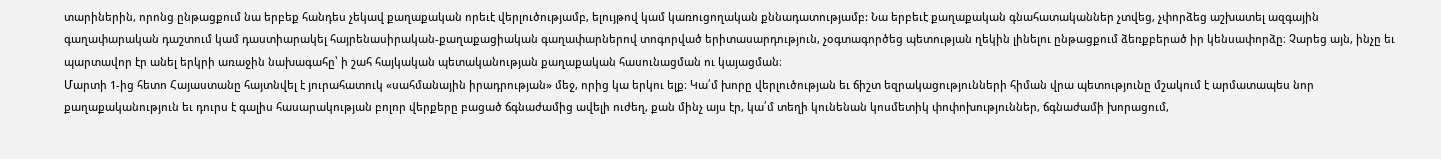տարիներին, որոնց ընթացքում նա երբեք հանդես չեկավ քաղաքական որեւէ վերլուծությամբ, ելույթով կամ կառուցողական քննադատությամբ: Նա երբեւէ քաղաքական գնահատականներ չտվեց, չփորձեց աշխատել ազգային գաղափարական դաշտում կամ դաստիարակել հայրենասիրական-քաղաքացիական գաղափարներով տոգորված երիտասարդություն, չօգտագործեց պետության ղեկին լինելու ընթացքում ձեռքբերած իր կենսափորձը։ Չարեց այն, ինչը եւ պարտավոր էր անել երկրի առաջին նախագահը՝ ի շահ հայկական պետականության քաղաքական հասունացման ու կայացման։
Մարտի 1-ից հետո Հայաստանը հայտնվել է յուրահատուկ «սահմանային իրադրության» մեջ, որից կա երկու ելք։ Կա՛մ խորը վերլուծության եւ ճիշտ եզրակացությունների հիման վրա պետությունը մշակում է արմատապես նոր քաղաքականություն եւ դուրս է գալիս հասարակության բոլոր վերքերը բացած ճգնաժամից ավելի ուժեղ, քան մինչ այս էր, կա՛մ տեղի կունենան կոսմետիկ փոփոխություններ, ճգնաժամի խորացում,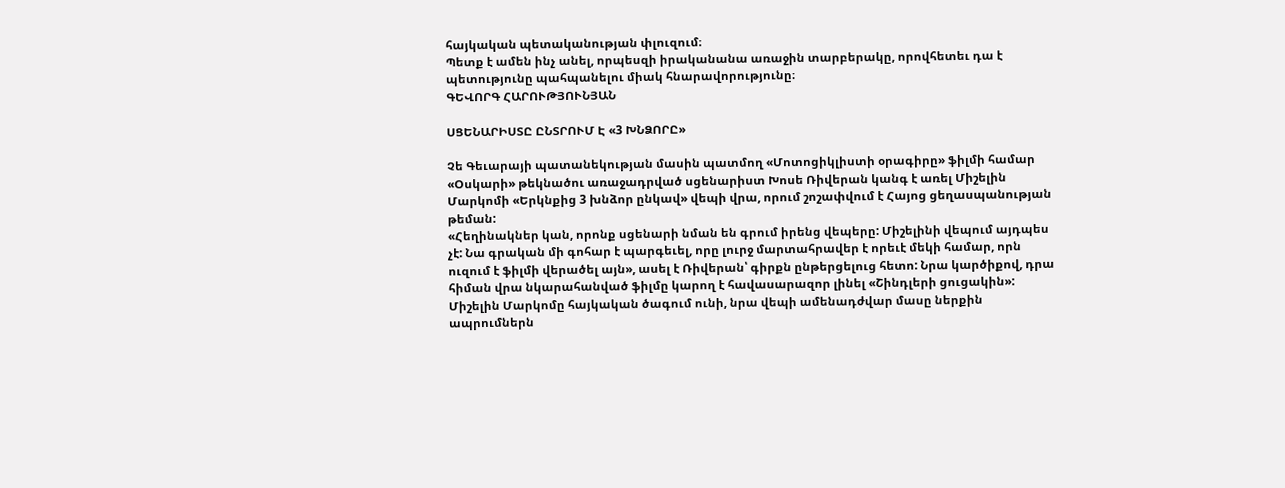հայկական պետականության փլուզում։
Պետք է ամեն ինչ անել, որպեսզի իրականանա առաջին տարբերակը, որովհետեւ դա է պետությունը պահպանելու միակ հնարավորությունը։
ԳԵՎՈՐԳ ՀԱՐՈՒԹՅՈՒՆՅԱՆ

ՍՑԵՆԱՐԻՍՏԸ ԸՆՏՐՈՒՄ Է «3 ԽՆՁՈՐԸ»

Չե Գեւարայի պատանեկության մասին պատմող «Մոտոցիկլիստի օրագիրը» ֆիլմի համար «Օսկարի» թեկնածու առաջադրված սցենարիստ Խոսե Ռիվերան կանգ է առել Միշելին Մարկոմի «Երկնքից 3 խնձոր ընկավ» վեպի վրա, որում շոշափվում է Հայոց ցեղասպանության թեման:
«Հեղինակներ կան, որոնք սցենարի նման են գրում իրենց վեպերը: Միշելինի վեպում այդպես չէ: Նա գրական մի գոհար է պարգեւել, որը լուրջ մարտահրավեր է որեւէ մեկի համար, որն ուզում է ֆիլմի վերածել այն», ասել է Ռիվերան՝ գիրքն ընթերցելուց հետո: Նրա կարծիքով, դրա հիման վրա նկարահանված ֆիլմը կարող է հավասարազոր լինել «Շինդլերի ցուցակին»:
Միշելին Մարկոմը հայկական ծագում ունի, նրա վեպի ամենադժվար մասը ներքին ապրումներն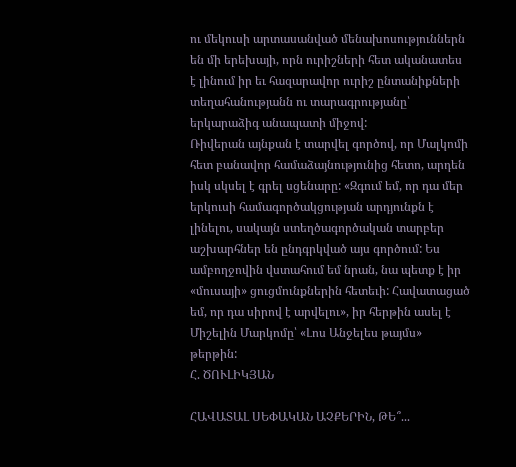ու մեկուսի արտասանված մենախոսություններն են մի երեխայի, որն ուրիշների հետ ականատես է լինում իր եւ հազարավոր ուրիշ ընտանիքների տեղահանությանն ու տարագրությանը՝ երկարաձիգ անապատի միջով:
Ռիվերան այնքան է տարվել գործով, որ Մալկոմի հետ բանավոր համաձայնությունից հետո, արդեն իսկ սկսել է գրել սցենարը: «Զգում եմ, որ դա մեր երկուսի համագործակցության արդյունքն է լինելու, սակայն ստեղծագործական տարբեր աշխարհներ են ընդգրկված այս գործում: Ես ամբողջովին վստահում եմ նրան, նա պետք է իր «մուսայի» ցուցմունքներին հետեւի: Հավատացած եմ, որ դա սիրով է արվելու», իր հերթին ասել է Միշելին Մարկոմը՝ «Լոս Անջելես թայմս» թերթին:
Հ. ԾՈՒԼԻԿՅԱՆ

ՀԱՎԱՏԱԼ ՍԵՓԱԿԱՆ ԱՉՔԵՐԻՆ, ԹԵ՞...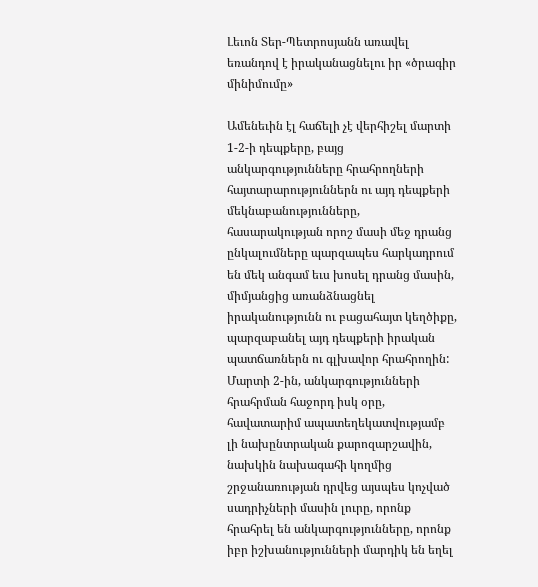Լեւոն Տեր-Պետրոսյանն առավել եռանդով է իրականացնելու իր «ծրագիր մինիմումը»

Ամենեւին էլ հաճելի չէ վերհիշել մարտի 1-2-ի դեպքերը, բայց անկարգությունները հրահրողների հայտարարություններն ու այդ դեպքերի մեկնաբանությունները, հասարակության որոշ մասի մեջ դրանց ընկալումները պարզապես հարկադրում են մեկ անգամ եւս խոսել դրանց մասին, միմյանցից առանձնացնել իրականությունն ու բացահայտ կեղծիքը, պարզաբանել այդ դեպքերի իրական պատճառներն ու գլխավոր հրահրողին:
Մարտի 2-ին, անկարգությունների հրահրման հաջորդ իսկ օրը, հավատարիմ ապատեղեկատվությամբ լի նախընտրական քարոզարշավին, նախկին նախագահի կողմից շրջանառության դրվեց այսպես կոչված սադրիչների մասին լուրը, որոնք հրահրել են անկարգությունները, որոնք իբր իշխանությունների մարդիկ են եղել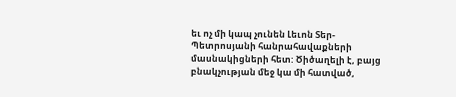եւ ոչ մի կապ չունեն Լեւոն Տեր-Պետրոսյանի հանրահավաքների մասնակիցների հետ: Ծիծաղելի է, բայց բնակչության մեջ կա մի հատված,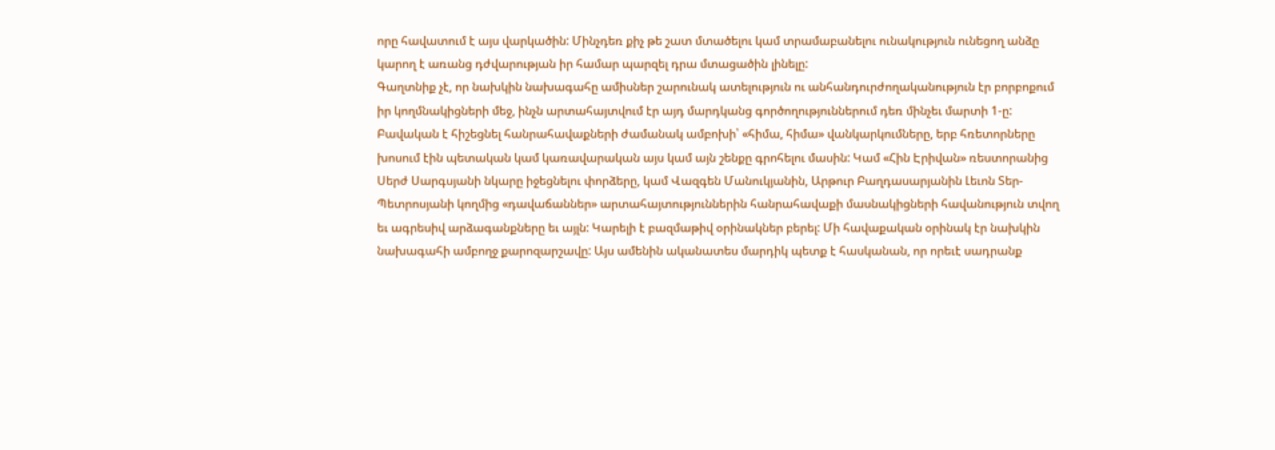որը հավատում է այս վարկածին: Մինչդեռ քիչ թե շատ մտածելու կամ տրամաբանելու ունակություն ունեցող անձը կարող է առանց դժվարության իր համար պարզել դրա մտացածին լինելը:
Գաղտնիք չէ, որ նախկին նախագահը ամիսներ շարունակ ատելություն ու անհանդուրժողականություն էր բորբոքում իր կողմնակիցների մեջ, ինչն արտահայտվում էր այդ մարդկանց գործողություններում դեռ մինչեւ մարտի 1-ը: Բավական է հիշեցնել հանրահավաքների ժամանակ ամբոխի՝ «հիմա, հիմա» վանկարկումները, երբ հռետորները խոսում էին պետական կամ կառավարական այս կամ այն շենքը գրոհելու մասին: Կամ «Հին Էրիվան» ռեստորանից Սերժ Սարգսյանի նկարը իջեցնելու փորձերը, կամ Վազգեն Մանուկյանին, Արթուր Բաղդասարյանին Լեւոն Տեր-Պետրոսյանի կողմից «դավաճաններ» արտահայտություններին հանրահավաքի մասնակիցների հավանություն տվող եւ ագրեսիվ արձագանքները եւ այլն: Կարելի է բազմաթիվ օրինակներ բերել: Մի հավաքական օրինակ էր նախկին նախագահի ամբողջ քարոզարշավը: Այս ամենին ականատես մարդիկ պետք է հասկանան, որ որեւէ սադրանք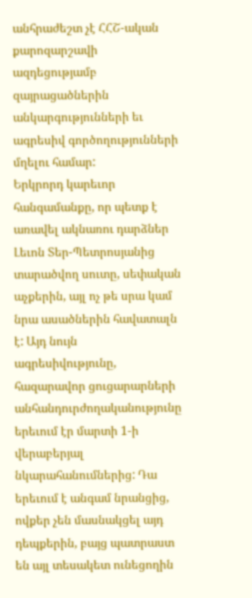անհրաժեշտ չէ ՀՀՇ-ական քարոզարշավի ազդեցությամբ զայրացածներին անկարգությունների եւ ագրեսիվ գործողությունների մղելու համար:
Երկրորդ կարեւոր հանգամանքը, որ պետք է առավել ակնառու դարձներ Լեւոն Տեր-Պետրոսյանից տարածվող սուտը, սեփական աչքերին, այլ ոչ թե սրա կամ նրա ասածներին հավատալն է: Այդ նույն ագրեսիվությունը, հազարավոր ցուցարարների անհանդուրժողականությունը երեւում էր մարտի 1-ի վերաբերյալ նկարահանումներից: Դա երեւում է անգամ նրանցից, ովքեր չեն մասնակցել այդ դեպքերին, բայց պատրաստ են այլ տեսակետ ունեցողին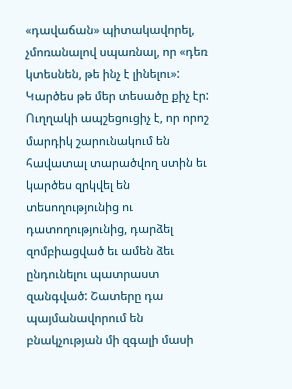«դավաճան» պիտակավորել, չմոռանալով սպառնալ, որ «դեռ կտեսնեն, թե ինչ է լինելու»: Կարծես թե մեր տեսածը քիչ էր: Ուղղակի ապշեցուցիչ է, որ որոշ մարդիկ շարունակում են հավատալ տարածվող ստին եւ կարծես զրկվել են տեսողությունից ու դատողությունից, դարձել զոմբիացված եւ ամեն ձեւ ընդունելու պատրաստ զանգված: Շատերը դա պայմանավորում են բնակչության մի զգալի մասի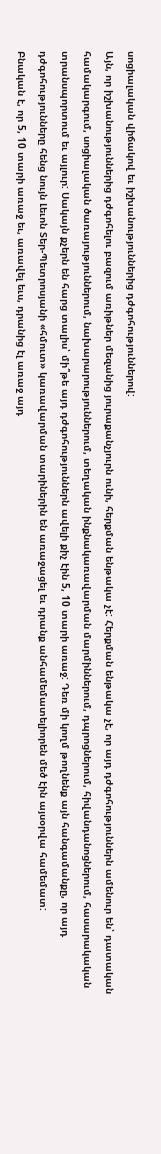սոցիալական վիճակով եւ իշխանություններից դժգոհություններով:
Այն, որ իշխանություններից դժգոհելու բազում առիթներ մեզանից յուրաքանչյուրն ունի, հերքման ենթակա չէ: Հերքման ենթակա չէ, որ այդ դժգոհություններն ամենուր են՝ դատական համակարգում, սոցիալական ծառայություններում, նախարարություններում, տեղական ինքնակառավարման մարմիններում, դպրոցներում, հիվանդանոցներում, հասարակական տրանսպորտում եւ այլուր: Սակայն քչերն են հարց տալիս՝ մի՞թե այդ դժգոհություններն ավելի քիչ էին 5, 10 տարի առաջ: Դեռ մի կողմ թողնենք այն հանգամանքը, որ այդ դժգոհությունները հենց նույն Լեւոն Տեր-Պետրոսյանի «հմուտ» կառավարման տարիներին են առաջացել եւ դրանք անհամեմատելիորեն մեծ էին այսօրվա համեմատ:
Բնական է, որ 5, 10 տարի առաջ եւ, առավել եւս, դրանից էլ առաջ այդ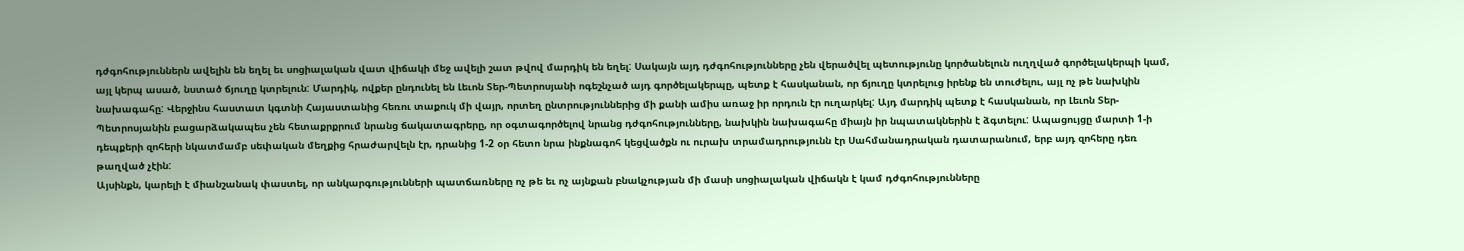դժգոհություններն ավելին են եղել եւ սոցիալական վատ վիճակի մեջ ավելի շատ թվով մարդիկ են եղել: Սակայն այդ դժգոհությունները չեն վերածվել պետությունը կործանելուն ուղղված գործելակերպի կամ, այլ կերպ ասած, նստած ճյուղը կտրելուն: Մարդիկ, ովքեր ընդունել են Լեւոն Տեր-Պետրոսյանի ոգեշնչած այդ գործելակերպը, պետք է հասկանան, որ ճյուղը կտրելուց իրենք են տուժելու, այլ ոչ թե նախկին նախագահը: Վերջինս հաստատ կգտնի Հայաստանից հեռու տաքուկ մի վայր, որտեղ ընտրություններից մի քանի ամիս առաջ իր որդուն էր ուղարկել: Այդ մարդիկ պետք է հասկանան, որ Լեւոն Տեր-Պետրոսյանին բացարձակապես չեն հետաքրքրում նրանց ճակատագրերը, որ օգտագործելով նրանց դժգոհությունները, նախկին նախագահը միայն իր նպատակներին է ձգտելու: Ապացույցը մարտի 1-ի դեպքերի զոհերի նկատմամբ սեփական մեղքից հրաժարվելն էր, դրանից 1-2 օր հետո նրա ինքնագոհ կեցվածքն ու ուրախ տրամադրությունն էր Սահմանադրական դատարանում, երբ այդ զոհերը դեռ թաղված չէին:
Այսինքն, կարելի է միանշանակ փաստել, որ անկարգությունների պատճառները ոչ թե եւ ոչ այնքան բնակչության մի մասի սոցիալական վիճակն է կամ դժգոհությունները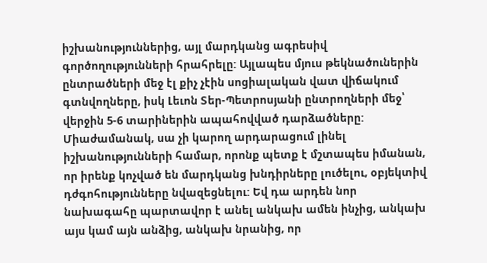իշխանություններից, այլ մարդկանց ագրեսիվ գործողությունների հրահրելը: Այլապես մյուս թեկնածուներին ընտրածների մեջ էլ քիչ չէին սոցիալական վատ վիճակում գտնվողները, իսկ Լեւոն Տեր-Պետրոսյանի ընտրողների մեջ՝ վերջին 5-6 տարիներին ապահովված դարձածները:
Միաժամանակ, սա չի կարող արդարացում լինել իշխանությունների համար, որոնք պետք է մշտապես իմանան, որ իրենք կոչված են մարդկանց խնդիրները լուծելու, օբյեկտիվ դժգոհությունները նվազեցնելու: Եվ դա արդեն նոր նախագահը պարտավոր է անել անկախ ամեն ինչից, անկախ այս կամ այն անձից, անկախ նրանից, որ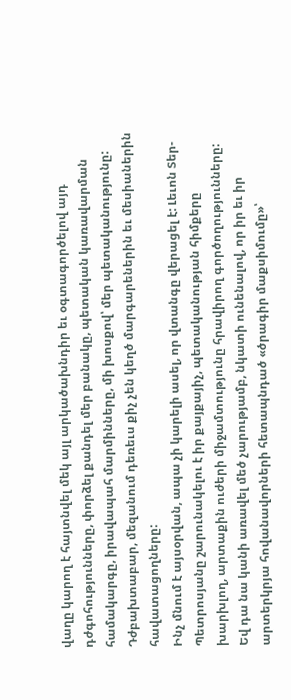վաղը կարող է հայտնվել մեկ այլ արկածախնդիր եւ օգտագործելով այդ դժգոհությունները, փորձել քանդել մեր բանակը, պետական կառավարման համակարգը, իրավապահ մարմինները, մի խոսքով՝ մեր պետականությունը: Դժբախտաբար, մեզանում դեռեւս քիչ չեն կեղծ մարգարեներին եւ մեսիաներին հավատացողները:
Ինչ մնում է այսօրվան, ապա չի կարելի ասել, որ վտանգը վերացել է: Լեւոն Տեր-Պետրոսյանը շարունակելու է իր քայքայիչ, պետականության հիմքերը խարխլող, արտաքին ուժերի միջամտությունը հրավիրող գործողությունները: Եվ դա նա կանի առավել մեծ չարությամբ, նկատի ունենալով, որ իր եւ իր արտերկրյա հովանավորների հետապնդած «ծրագիր մաքսիմումը»՝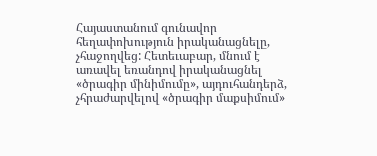Հայաստանում գունավոր հեղափոխություն իրականացնելը, չհաջողվեց: Հետեւաբար, մնում է առավել եռանդով իրականացնել «ծրագիր մինիմումը», այդուհանդերձ, չհրաժարվելով «ծրագիր մաքսիմում»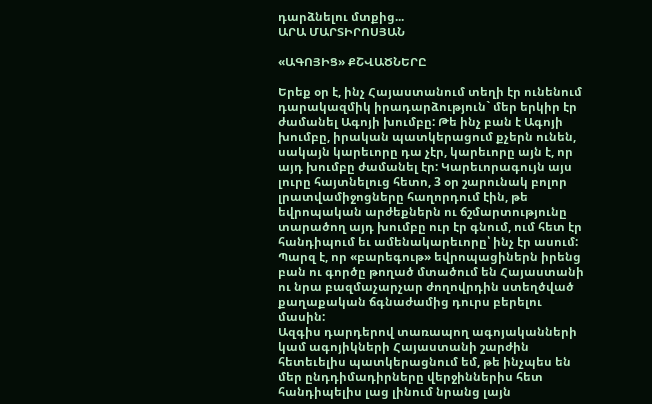դարձնելու մտքից...
ԱՐԱ ՄԱՐՏԻՐՈՍՅԱՆ

«ԱԳՈՅԻՑ» ՔՇՎԱԾՆԵՐԸ

Երեք օր է, ինչ Հայաստանում տեղի էր ունենում դարակազմիկ իրադարձություն` մեր երկիր էր ժամանել Ագոյի խումբը: Թե ինչ բան է Ագոյի խումբը, իրական պատկերացում քչերն ունեն, սակայն կարեւորը դա չէր, կարեւորը այն է, որ այդ խումբը ժամանել էր: Կարեւորագույն այս լուրը հայտնելուց հետո, 3 օր շարունակ բոլոր լրատվամիջոցները հաղորդում էին, թե եվրոպական արժեքներն ու ճշմարտությունը տարածող այդ խումբը ուր էր գնում, ում հետ էր հանդիպում եւ ամենակարեւորը՝ ինչ էր ասում: Պարզ է, որ «բարեգութ» եվրոպացիներն իրենց բան ու գործը թողած մտածում են Հայաստանի ու նրա բազմաչարչար ժողովրդին ստեղծված քաղաքական ճգնաժամից դուրս բերելու մասին:
Ազգիս դարդերով տառապող ագոյականների կամ ագոյիկների Հայաստանի շարժին հետեւելիս պատկերացնում եմ, թե ինչպես են մեր ընդդիմադիրները վերջիններիս հետ հանդիպելիս լաց լինում նրանց լայն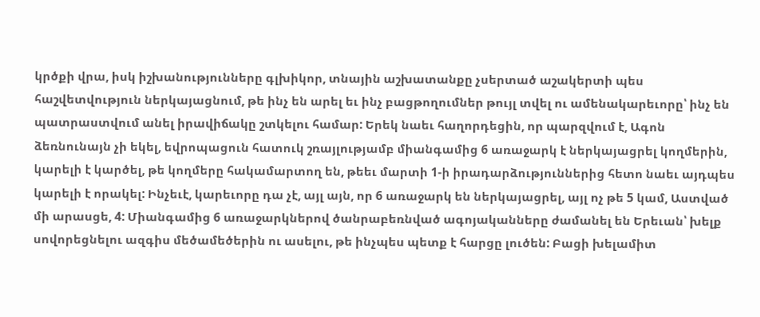կրծքի վրա, իսկ իշխանությունները գլխիկոր, տնային աշխատանքը չսերտած աշակերտի պես հաշվետվություն ներկայացնում, թե ինչ են արել եւ ինչ բացթողումներ թույլ տվել ու ամենակարեւորը՝ ինչ են պատրաստվում անել իրավիճակը շտկելու համար: Երեկ նաեւ հաղորդեցին, որ պարզվում է, Ագոն ձեռնունայն չի եկել, եվրոպացուն հատուկ շռայլությամբ միանգամից 6 առաջարկ է ներկայացրել կողմերին, կարելի է կարծել, թե կողմերը հակամարտող են, թեեւ մարտի 1-ի իրադարձություններից հետո նաեւ այդպես կարելի է որակել: Ինչեւէ, կարեւորը դա չէ, այլ այն, որ 6 առաջարկ են ներկայացրել, այլ ոչ թե 5 կամ, Աստված մի արասցե, 4: Միանգամից 6 առաջարկներով ծանրաբեռնված ագոյականները ժամանել են Երեւան՝ խելք սովորեցնելու ազգիս մեծամեծերին ու ասելու, թե ինչպես պետք է հարցը լուծեն: Բացի խելամիտ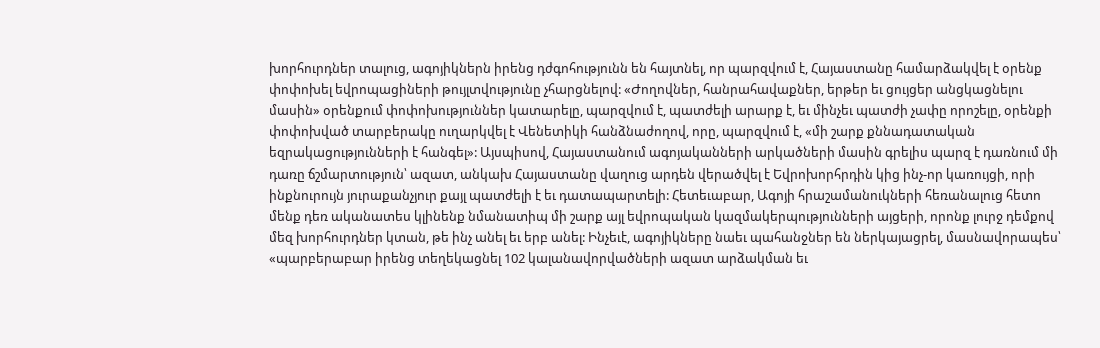խորհուրդներ տալուց, ագոյիկներն իրենց դժգոհությունն են հայտնել, որ պարզվում է, Հայաստանը համարձակվել է օրենք փոփոխել եվրոպացիների թույլտվությունը չհարցնելով: «Ժողովներ, հանրահավաքներ, երթեր եւ ցույցեր անցկացնելու մասին» օրենքում փոփոխություններ կատարելը, պարզվում է, պատժելի արարք է, եւ մինչեւ պատժի չափը որոշելը, օրենքի փոփոխված տարբերակը ուղարկվել է Վենետիկի հանձնաժողով, որը, պարզվում է, «մի շարք քննադատական եզրակացությունների է հանգել»: Այսպիսով, Հայաստանում ագոյականների արկածների մասին գրելիս պարզ է դառնում մի դառը ճշմարտություն՝ ազատ, անկախ Հայաստանը վաղուց արդեն վերածվել է Եվրոխորհրդին կից ինչ-որ կառույցի, որի ինքնուրույն յուրաքանչյուր քայլ պատժելի է եւ դատապարտելի: Հետեւաբար, Ագոյի հրաշամանուկների հեռանալուց հետո մենք դեռ ականատես կլինենք նմանատիպ մի շարք այլ եվրոպական կազմակերպությունների այցերի, որոնք լուրջ դեմքով մեզ խորհուրդներ կտան, թե ինչ անել եւ երբ անել: Ինչեւէ, ագոյիկները նաեւ պահանջներ են ներկայացրել, մասնավորապես՝ «պարբերաբար իրենց տեղեկացնել 102 կալանավորվածների ազատ արձակման եւ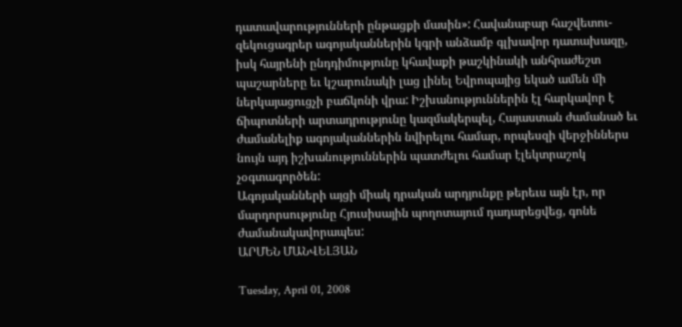դատավարությունների ընթացքի մասին»: Հավանաբար հաշվետու-զեկուցագրեր ագոյականներին կգրի անձամբ գլխավոր դատախազը, իսկ հայրենի ընդդիմությունը կհավաքի թաշկինակի անհրաժեշտ պաշարները եւ կշարունակի լաց լինել Եվրոպայից եկած ամեն մի ներկայացուցչի բաճկոնի վրա: Իշխանություններին էլ հարկավոր է ճիպոտների արտադրությունը կազմակերպել, Հայաստան ժամանած եւ ժամանելիք ագոյականներին նվիրելու համար, որպեսզի վերջիններս նույն այդ իշխանություններին պատժելու համար էլեկտրաշոկ չօգտագործեն:
Ագոյականների այցի միակ դրական արդյունքը թերեւս այն էր, որ մարդորսությունը Հյուսիսային պողոտայում դադարեցվեց, գոնե ժամանակավորապես:
ԱՐՄԵՆ ՄԱՆՎԵԼՅԱՆ

Tuesday, April 01, 2008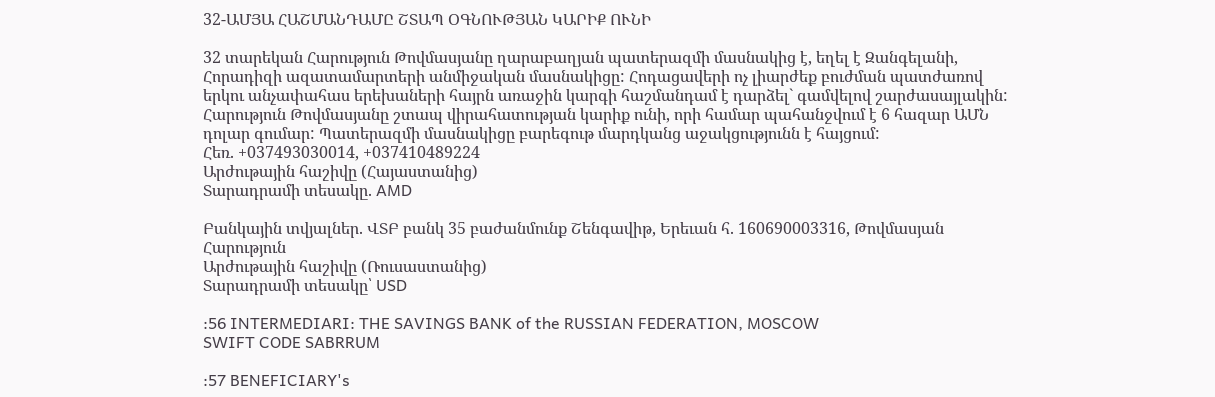32-ԱՄՅԱ ՀԱՇՄԱՆԴԱՄԸ ՇՏԱՊ ՕԳՆՈՒԹՅԱՆ ԿԱՐԻՔ ՈՒՆԻ

32 տարեկան Հարություն Թովմասյանը ղարաբաղյան պատերազմի մասնակից է, եղել է Զանգելանի, Հորադիզի ազատամարտերի անմիջական մասնակիցը: Հոդացավերի ոչ լիարժեք բուժման պատժառով երկու անչափահաս երեխաների հայրն առաջին կարգի հաշմանդամ է դարձել` գամվելով շարժասայլակին: Հարություն Թովմասյանը շտապ վիրահատության կարիք ունի, որի համար պահանջվում է 6 հազար ԱՄՆ դոլար գումար: Պատերազմի մասնակիցը բարեգութ մարդկանց աջակցությունն է հայցում:
Հեռ. +037493030014, +037410489224
Արժութային հաշիվը (Հայաստանից)
Տարադրամի տեսակը. AMD

Բանկային տվյալներ. ՎՏԲ բանկ 35 բաժանմունք Շենգավիթ, Երեւան հ. 160690003316, Թովմասյան Հարություն
Արժութային հաշիվը (Ռուսաստանից)
Տարադրամի տեսակը՝ USD

:56 INTERMEDIARI: THE SAVINGS BANK of the RUSSIAN FEDERATION, MOSCOW
SWIFT CODE SABRRUM

:57 BENEFICIARY's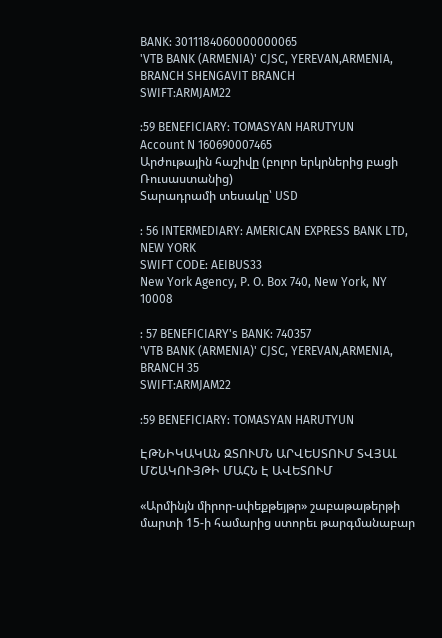BANK: 3011184060000000065
'VTB BANK (ARMENIA)' CJSC, YEREVAN,ARMENIA, BRANCH SHENGAVIT BRANCH
SWIFT:ARMJAM22

:59 BENEFICIARY: TOMASYAN HARUTYUN
Account N 160690007465
Արժութային հաշիվը (բոլոր երկրներից բացի Ռուսաստանից)
Տարադրամի տեսակը՝ USD

: 56 INTERMEDIARY: AMERICAN EXPRESS BANK LTD, NEW YORK
SWIFT CODE: AEIBUS33
New York Agency, P. O. Box 740, New York, NY 10008

: 57 BENEFICIARY's BANK: 740357
'VTB BANK (ARMENIA)' CJSC, YEREVAN,ARMENIA, BRANCH 35
SWIFT:ARMJAM22

:59 BENEFICIARY: TOMASYAN HARUTYUN

ԷԹՆԻԿԱԿԱՆ ԶՏՈՒՄՆ ԱՐՎԵՍՏՈՒՄ ՏՎՅԱԼ ՄՇԱԿՈՒՅԹԻ ՄԱՀՆ Է ԱՎԵՏՈՒՄ

«Արմինյն միրոր-սփեքթեյթր» շաբաթաթերթի մարտի 15-ի համարից ստորեւ թարգմանաբար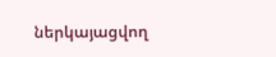ներկայացվող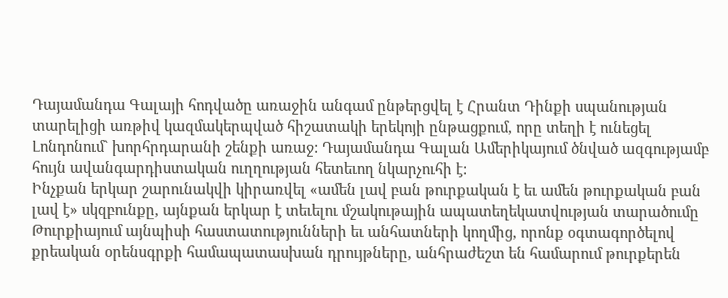Դայամանդա Գալայի հոդվածը առաջին անգամ ընթերցվել է Հրանտ Դինքի սպանության տարելիցի առթիվ կազմակերպված հիշատակի երեկոյի ընթացքում, որը տեղի է ունեցել Լոնդոնում` խորհրդարանի շենքի առաջ: Դայամանդա Գալան Ամերիկայում ծնված ազգությամբ հույն ավանգարդիստական ուղղության հետեւող նկարչուհի է:
Ինչքան երկար շարունակվի կիրառվել «ամեն լավ բան թուրքական է եւ ամեն թուրքական բան լավ է» սկզբունքը, այնքան երկար է տեւելու մշակութային ապատեղեկատվության տարածումը Թուրքիայում այնպիսի հաստատությունների եւ անհատների կողմից, որոնք օգտագործելով քրեական օրենսգրքի համապատասխան դրույթները, անհրաժեշտ են համարում թուրքերեն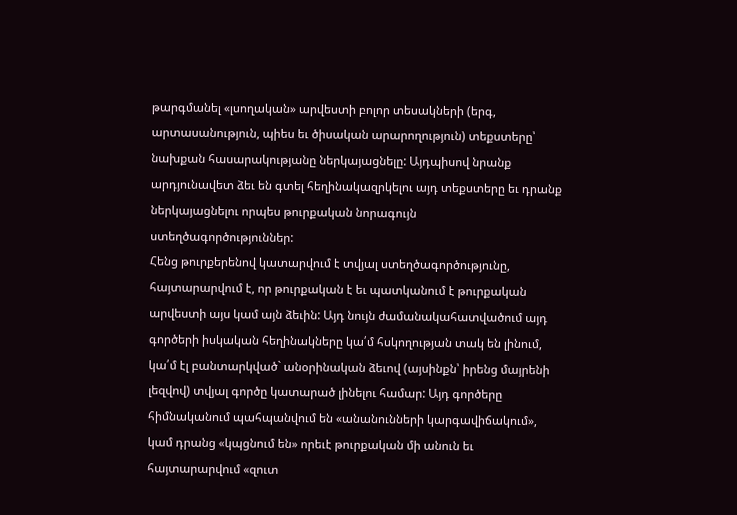թարգմանել «լսողական» արվեստի բոլոր տեսակների (երգ, արտասանություն, պիես եւ ծիսական արարողություն) տեքստերը՝ նախքան հասարակությանը ներկայացնելը: Այդպիսով նրանք արդյունավետ ձեւ են գտել հեղինակազրկելու այդ տեքստերը եւ դրանք ներկայացնելու որպես թուրքական նորագույն ստեղծագործություններ:
Հենց թուրքերենով կատարվում է տվյալ ստեղծագործությունը, հայտարարվում է, որ թուրքական է եւ պատկանում է թուրքական արվեստի այս կամ այն ձեւին: Այդ նույն ժամանակահատվածում այդ գործերի իսկական հեղինակները կա՛մ հսկողության տակ են լինում, կա՛մ էլ բանտարկված` անօրինական ձեւով (այսինքն՝ իրենց մայրենի լեզվով) տվյալ գործը կատարած լինելու համար: Այդ գործերը հիմնականում պահպանվում են «անանունների կարգավիճակում», կամ դրանց «կպցնում են» որեւէ թուրքական մի անուն եւ հայտարարվում «զուտ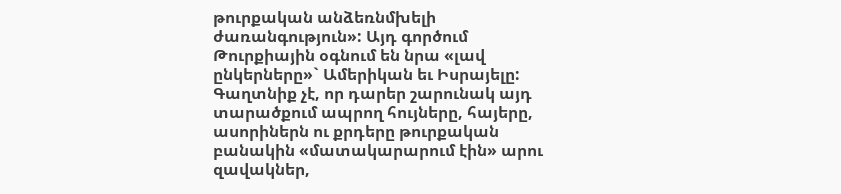թուրքական անձեռնմխելի ժառանգություն»: Այդ գործում Թուրքիային օգնում են նրա «լավ ընկերները»` Ամերիկան եւ Իսրայելը:
Գաղտնիք չէ, որ դարեր շարունակ այդ տարածքում ապրող հույները, հայերը, ասորիներն ու քրդերը թուրքական բանակին «մատակարարում էին» արու զավակներ,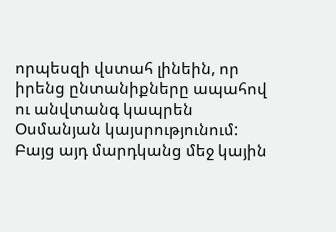որպեսզի վստահ լինեին, որ իրենց ընտանիքները ապահով ու անվտանգ կապրեն Օսմանյան կայսրությունում: Բայց այդ մարդկանց մեջ կային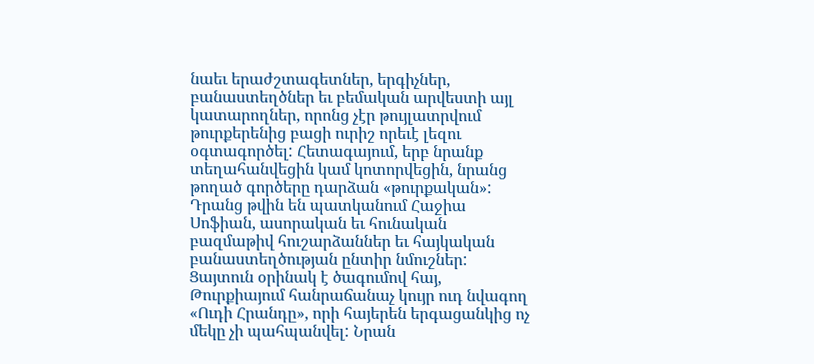նաեւ երաժշտագետներ, երգիչներ, բանաստեղծներ եւ բեմական արվեստի այլ կատարողներ, որոնց չէր թույլատրվում թուրքերենից բացի ուրիշ որեւէ լեզու օգտագործել: Հետագայում, երբ նրանք տեղահանվեցին կամ կոտորվեցին, նրանց թողած գործերը դարձան «թուրքական»: Դրանց թվին են պատկանում Հաջիա Սոֆիան, ասորական եւ հունական բազմաթիվ հուշարձաններ եւ հայկական բանաստեղծության ընտիր նմուշներ: Ցայտուն օրինակ է ծագումով հայ, Թուրքիայում հանրաճանաչ կույր ուդ նվագող «Ուդի Հրանդը», որի հայերեն երգացանկից ոչ մեկը չի պահպանվել: Նրան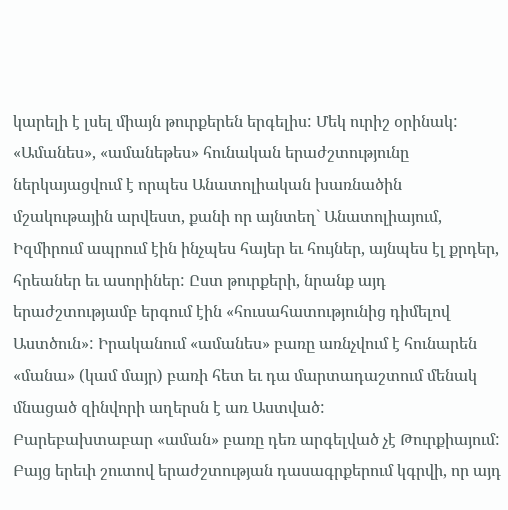կարելի է լսել միայն թուրքերեն երգելիս: Մեկ ուրիշ օրինակ: «Ամանես», «ամանեթես» հունական երաժշտությունը ներկայացվում է որպես Անատոլիական խառնածին մշակութային արվեստ, քանի որ այնտեղ` Անատոլիայում, Իզմիրում ապրում էին ինչպես հայեր եւ հույներ, այնպես էլ քրդեր, հրեաներ եւ ասորիներ: Ըստ թուրքերի, նրանք այդ երաժշտությամբ երգում էին «հուսահատությունից դիմելով Աստծուն»: Իրականում «ամանես» բառը առնչվում է հունարեն «մանա» (կամ մայր) բառի հետ եւ դա մարտադաշտում մենակ մնացած զինվորի աղերսն է առ Աստված:
Բարեբախտաբար «աման» բառը դեռ արգելված չէ Թուրքիայում: Բայց երեւի շուտով երաժշտության դասագրքերում կգրվի, որ այդ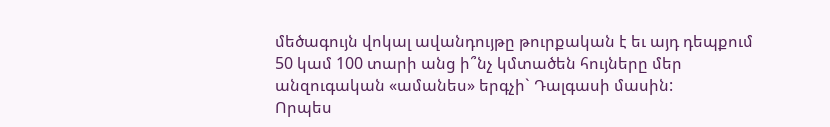մեծագույն վոկալ ավանդույթը թուրքական է եւ այդ դեպքում 50 կամ 100 տարի անց ի՞նչ կմտածեն հույները մեր անզուգական «ամանես» երգչի` Դալգասի մասին:
Որպես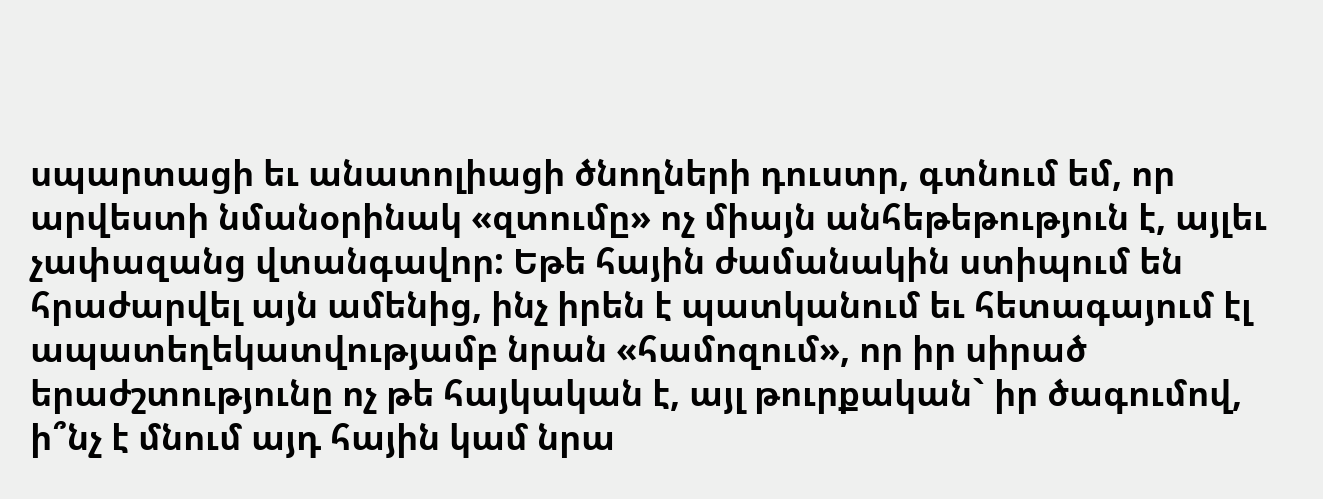սպարտացի եւ անատոլիացի ծնողների դուստր, գտնում եմ, որ արվեստի նմանօրինակ «զտումը» ոչ միայն անհեթեթություն է, այլեւ չափազանց վտանգավոր: Եթե հային ժամանակին ստիպում են հրաժարվել այն ամենից, ինչ իրեն է պատկանում եւ հետագայում էլ ապատեղեկատվությամբ նրան «համոզում», որ իր սիրած երաժշտությունը ոչ թե հայկական է, այլ թուրքական` իր ծագումով, ի՞նչ է մնում այդ հային կամ նրա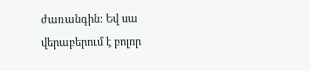ժառանգին: Եվ սա վերաբերում է բոլոր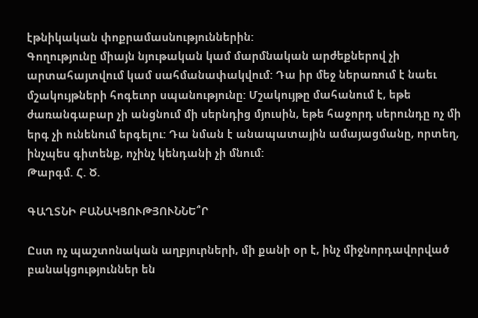էթնիկական փոքրամասնություններին:
Գողությունը միայն նյութական կամ մարմնական արժեքներով չի արտահայտվում կամ սահմանափակվում: Դա իր մեջ ներառում է նաեւ մշակույթների հոգեւոր սպանությունը: Մշակույթը մահանում է, եթե ժառանգաբար չի անցնում մի սերնդից մյուսին, եթե հաջորդ սերունդը ոչ մի երգ չի ունենում երգելու: Դա նման է անապատային ամայացմանը, որտեղ, ինչպես գիտենք, ոչինչ կենդանի չի մնում:
Թարգմ. Հ. Ծ.

ԳԱՂՏՆԻ ԲԱՆԱԿՑՈՒԹՅՈՒՆՆԵ՞Ր

Ըստ ոչ պաշտոնական աղբյուրների, մի քանի օր է, ինչ միջնորդավորված բանակցություններ են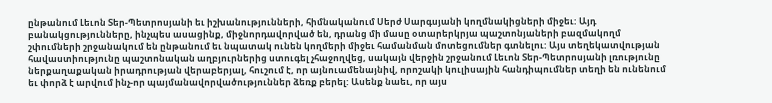ընթանում Լեւոն Տեր-Պետրոսյանի եւ իշխանությունների, հիմնականում Սերժ Սարգսյանի կողմնակիցների միջեւ: Այդ բանակցությունները, ինչպես ասացինք, միջնորդավորված են, դրանց մի մասը օտարերկրյա պաշտոնյաների բազմակողմ շփումների շրջանակում են ընթանում եւ նպատակ ունեն կողմերի միջեւ համանման մոտեցումներ գտնելու: Այս տեղեկատվության հավաստիությունը պաշտոնական աղբյուրներից ստուգել չհաջողվեց, սակայն վերջին շրջանում Լեւոն Տեր-Պետրոսյանի լռությունը ներքաղաքական իրադրության վերաբերյալ, հուշում է, որ այնուամենայնիվ, որոշակի կուլիսային հանդիպումներ տեղի են ունենում եւ փորձ է արվում ինչ-որ պայմանավորվածություններ ձեռք բերել: Ասենք նաեւ, որ այս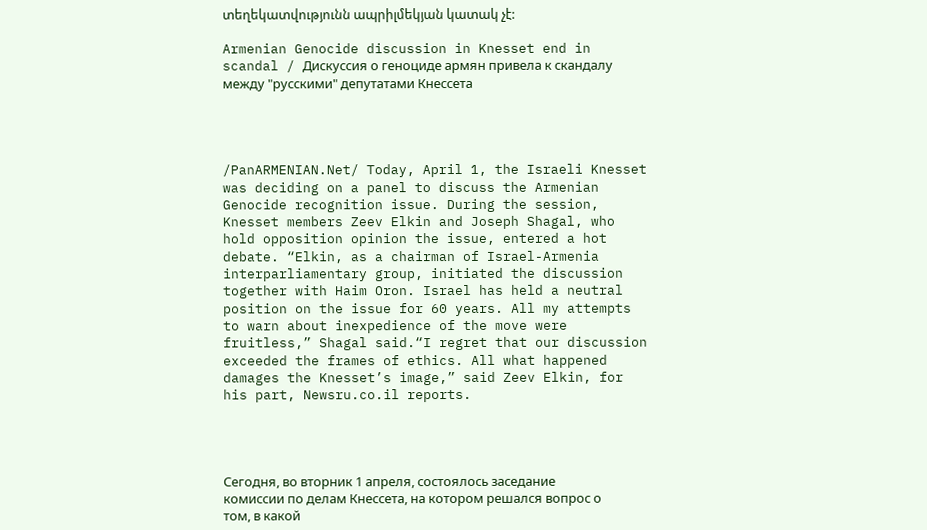տեղեկատվությունն ապրիլմեկյան կատակ չէ:

Armenian Genocide discussion in Knesset end in scandal / Дискуссия о геноциде армян привела к скандалу между "русскими" депутатами Кнессета




/PanARMENIAN.Net/ Today, April 1, the Israeli Knesset was deciding on a panel to discuss the Armenian Genocide recognition issue. During the session, Knesset members Zeev Elkin and Joseph Shagal, who hold opposition opinion the issue, entered a hot debate. “Elkin, as a chairman of Israel-Armenia interparliamentary group, initiated the discussion together with Haim Oron. Israel has held a neutral position on the issue for 60 years. All my attempts to warn about inexpedience of the move were fruitless,” Shagal said.“I regret that our discussion exceeded the frames of ethics. All what happened damages the Knesset’s image,” said Zeev Elkin, for his part, Newsru.co.il reports.




Сегодня, во вторник 1 апреля, состоялось заседание комиссии по делам Кнессета, на котором решался вопрос о том, в какой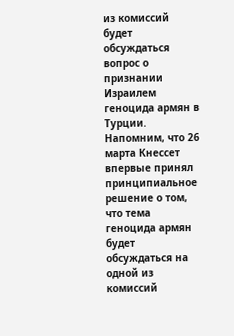из комиссий будет обсуждаться вопрос о признании Израилем геноцида армян в Турции.
Напомним, что 26 марта Кнессет впервые принял принципиальное решение о том, что тема геноцида армян будет обсуждаться на одной из комиссий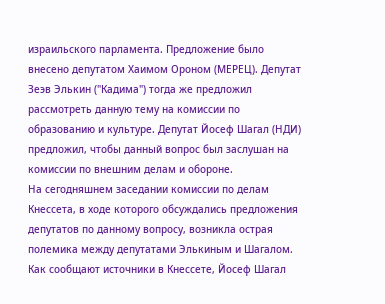израильского парламента. Предложение было внесено депутатом Хаимом Ороном (МЕРЕЦ). Депутат Зеэв Элькин ("Кадима") тогда же предложил рассмотреть данную тему на комиссии по образованию и культуре. Депутат Йосеф Шагал (НДИ) предложил, чтобы данный вопрос был заслушан на комиссии по внешним делам и обороне.
На сегодняшнем заседании комиссии по делам Кнессета, в ходе которого обсуждались предложения депутатов по данному вопросу, возникла острая полемика между депутатами Элькиным и Шагалом.
Как сообщают источники в Кнессете, Йосеф Шагал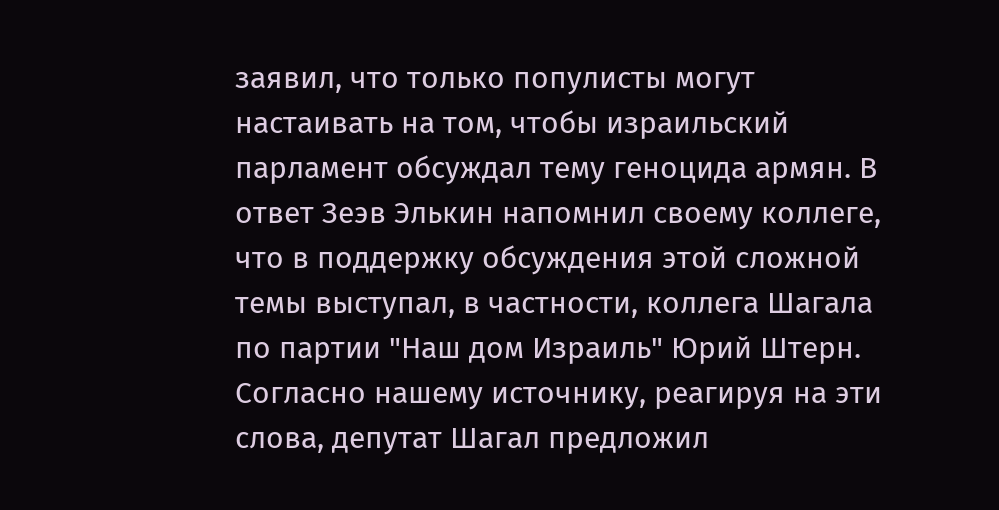заявил, что только популисты могут настаивать на том, чтобы израильский парламент обсуждал тему геноцида армян. В ответ Зеэв Элькин напомнил своему коллеге, что в поддержку обсуждения этой сложной темы выступал, в частности, коллега Шагала по партии "Наш дом Израиль" Юрий Штерн. Согласно нашему источнику, реагируя на эти слова, депутат Шагал предложил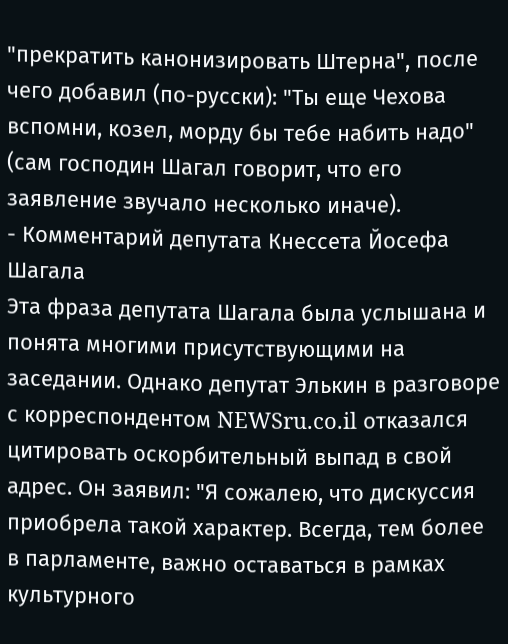"прекратить канонизировать Штерна", после чего добавил (по-русски): "Ты еще Чехова вспомни, козел, морду бы тебе набить надо" (сам господин Шагал говорит, что его заявление звучало несколько иначе).
- Комментарий депутата Кнессета Йосефа Шагала
Эта фраза депутата Шагала была услышана и понята многими присутствующими на заседании. Однако депутат Элькин в разговоре с корреспондентом NEWSru.co.il отказался цитировать оскорбительный выпад в свой адрес. Он заявил: "Я сожалею, что дискуссия приобрела такой характер. Всегда, тем более в парламенте, важно оставаться в рамках культурного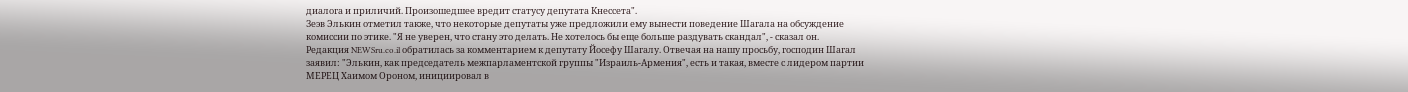диалога и приличий. Произошедшее вредит статусу депутата Кнессета".
Зеэв Элькин отметил также, что некоторые депутаты уже предложили ему вынести поведение Шагала на обсуждение комиссии по этике. "Я не уверен, что стану это делать. Не хотелось бы еще больше раздувать скандал", - сказал он.
Редакция NEWSru.co.il обратилась за комментарием к депутату Йосефу Шагалу. Отвечая на нашу просьбу, господин Шагал заявил: "Элькин, как председатель межпарламентской группы "Израиль-Армения", есть и такая, вместе с лидером партии МЕРЕЦ Хаимом Ороном, инициировал в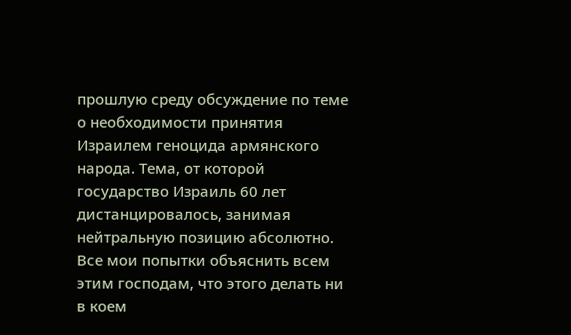прошлую среду обсуждение по теме о необходимости принятия Израилем геноцида армянского народа. Тема, от которой государство Израиль 60 лет дистанцировалось, занимая нейтральную позицию абсолютно. Все мои попытки объяснить всем этим господам, что этого делать ни в коем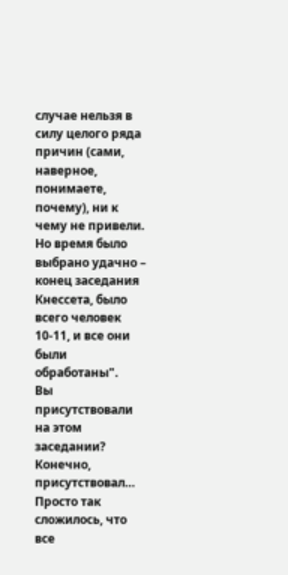случае нельзя в силу целого ряда причин (сами, наверное, понимаете, почему), ни к чему не привели. Но время было выбрано удачно – конец заседания Кнессета, было всего человек 10-11, и все они были обработаны".
Вы присутствовали на этом заседании?
Конечно, присутствовал… Просто так сложилось, что все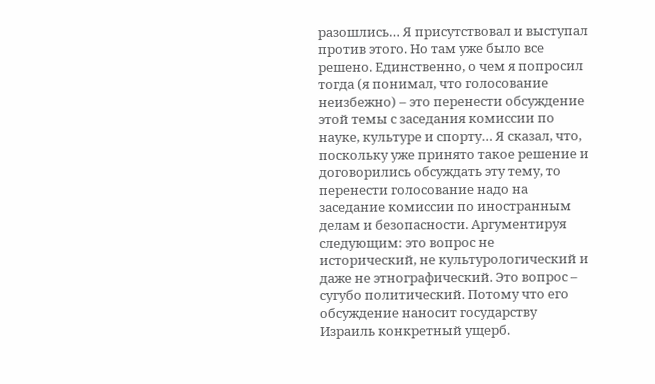разошлись… Я присутствовал и выступал против этого. Но там уже было все решено. Единственно, о чем я попросил тогда (я понимал, что голосование неизбежно) – это перенести обсуждение этой темы с заседания комиссии по науке, культуре и спорту… Я сказал, что, поскольку уже принято такое решение и договорились обсуждать эту тему, то перенести голосование надо на заседание комиссии по иностранным делам и безопасности. Аргументируя следующим: это вопрос не исторический, не культурологический и даже не этнографический. Это вопрос – сугубо политический. Потому что его обсуждение наносит государству Израиль конкретный ущерб.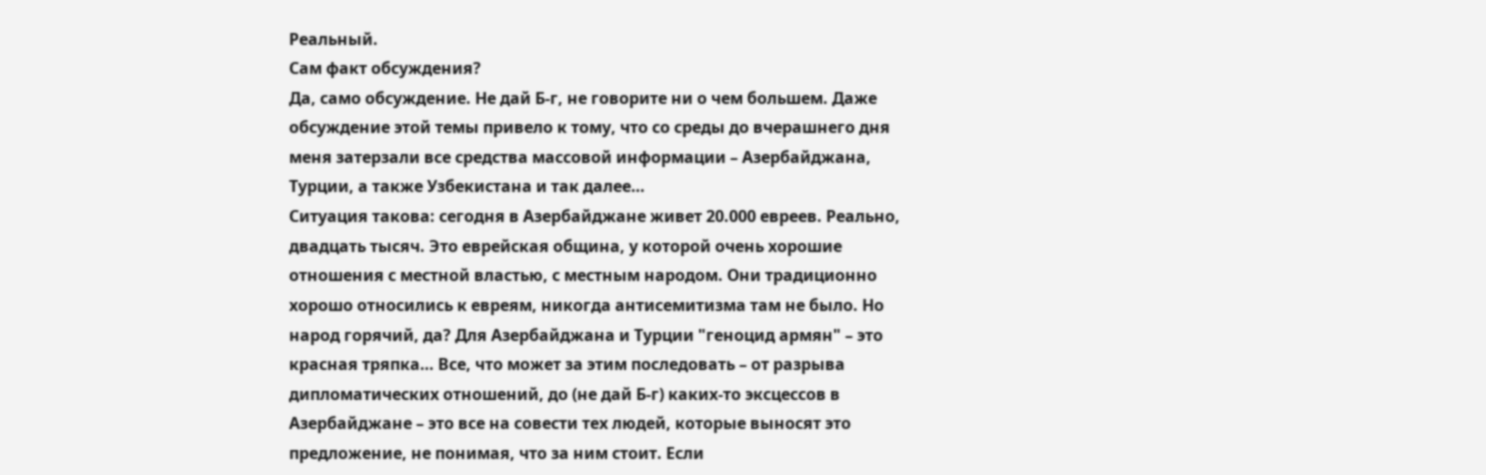Реальный.
Сам факт обсуждения?
Да, само обсуждение. Не дай Б-г, не говорите ни о чем большем. Даже обсуждение этой темы привело к тому, что со среды до вчерашнего дня меня затерзали все средства массовой информации – Азербайджана, Турции, а также Узбекистана и так далее…
Ситуация такова: сегодня в Азербайджане живет 20.000 евреев. Реально, двадцать тысяч. Это еврейская община, у которой очень хорошие отношения с местной властью, с местным народом. Они традиционно хорошо относились к евреям, никогда антисемитизма там не было. Но народ горячий, да? Для Азербайджана и Турции "геноцид армян" – это красная тряпка… Все, что может за этим последовать – от разрыва дипломатических отношений, до (не дай Б-г) каких-то эксцессов в Азербайджане – это все на совести тех людей, которые выносят это предложение, не понимая, что за ним стоит. Если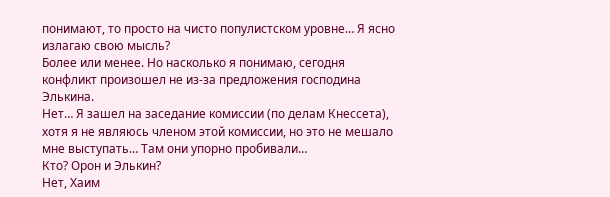понимают, то просто на чисто популистском уровне… Я ясно излагаю свою мысль?
Более или менее. Но насколько я понимаю, сегодня конфликт произошел не из-за предложения господина Элькина.
Нет… Я зашел на заседание комиссии (по делам Кнессета), хотя я не являюсь членом этой комиссии, но это не мешало мне выступать… Там они упорно пробивали…
Кто? Орон и Элькин?
Нет, Хаим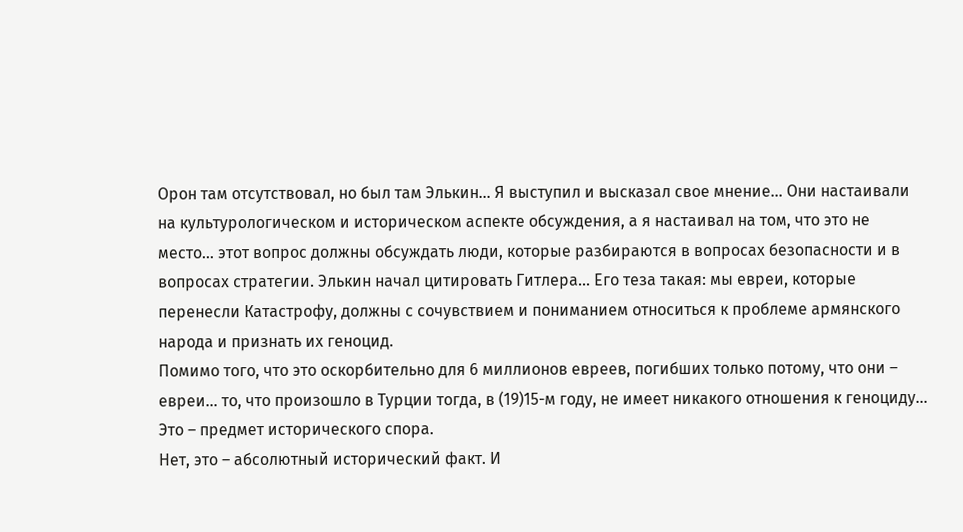Орон там отсутствовал, но был там Элькин… Я выступил и высказал свое мнение... Они настаивали на культурологическом и историческом аспекте обсуждения, а я настаивал на том, что это не место… этот вопрос должны обсуждать люди, которые разбираются в вопросах безопасности и в вопросах стратегии. Элькин начал цитировать Гитлера… Его теза такая: мы евреи, которые перенесли Катастрофу, должны с сочувствием и пониманием относиться к проблеме армянского народа и признать их геноцид.
Помимо того, что это оскорбительно для 6 миллионов евреев, погибших только потому, что они – евреи… то, что произошло в Турции тогда, в (19)15-м году, не имеет никакого отношения к геноциду…
Это – предмет исторического спора.
Нет, это – абсолютный исторический факт. И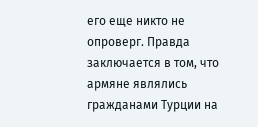его еще никто не опроверг. Правда заключается в том, что армяне являлись гражданами Турции на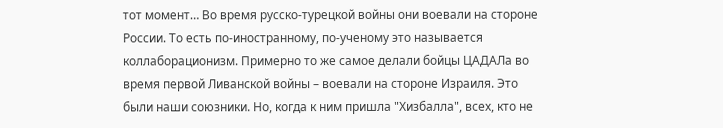тот момент… Во время русско-турецкой войны они воевали на стороне России. То есть по-иностранному, по-ученому это называется коллаборационизм. Примерно то же самое делали бойцы ЦАДАЛа во время первой Ливанской войны – воевали на стороне Израиля. Это были наши союзники. Но, когда к ним пришла "Хизбалла", всех, кто не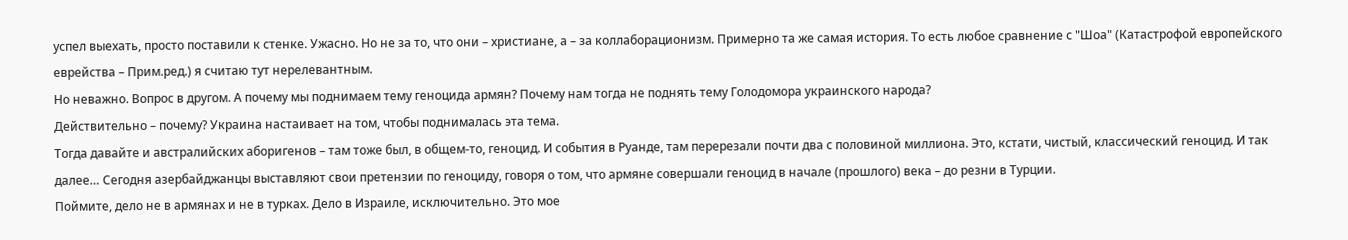успел выехать, просто поставили к стенке. Ужасно. Но не за то, что они – христиане, а – за коллаборационизм. Примерно та же самая история. То есть любое сравнение с "Шоа" (Катастрофой европейского еврейства – Прим.ред.) я считаю тут нерелевантным.
Но неважно. Вопрос в другом. А почему мы поднимаем тему геноцида армян? Почему нам тогда не поднять тему Голодомора украинского народа?
Действительно – почему? Украина настаивает на том, чтобы поднималась эта тема.
Тогда давайте и австралийских аборигенов – там тоже был, в общем-то, геноцид. И события в Руанде, там перерезали почти два с половиной миллиона. Это, кстати, чистый, классический геноцид. И так далее… Сегодня азербайджанцы выставляют свои претензии по геноциду, говоря о том, что армяне совершали геноцид в начале (прошлого) века – до резни в Турции.
Поймите, дело не в армянах и не в турках. Дело в Израиле, исключительно. Это мое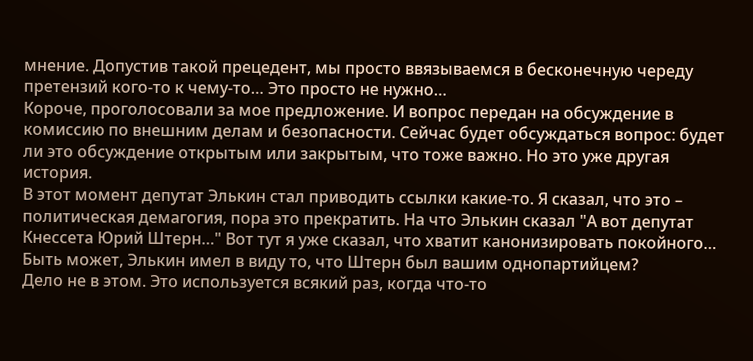мнение. Допустив такой прецедент, мы просто ввязываемся в бесконечную череду претензий кого-то к чему-то… Это просто не нужно…
Короче, проголосовали за мое предложение. И вопрос передан на обсуждение в комиссию по внешним делам и безопасности. Сейчас будет обсуждаться вопрос: будет ли это обсуждение открытым или закрытым, что тоже важно. Но это уже другая история.
В этот момент депутат Элькин стал приводить ссылки какие-то. Я сказал, что это – политическая демагогия, пора это прекратить. На что Элькин сказал "А вот депутат Кнессета Юрий Штерн…" Вот тут я уже сказал, что хватит канонизировать покойного…
Быть может, Элькин имел в виду то, что Штерн был вашим однопартийцем?
Дело не в этом. Это используется всякий раз, когда что-то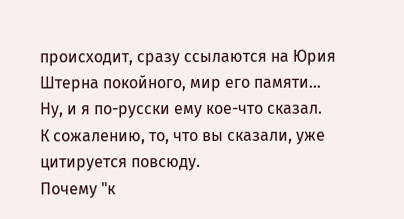происходит, сразу ссылаются на Юрия Штерна покойного, мир его памяти… Ну, и я по-русски ему кое-что сказал.
К сожалению, то, что вы сказали, уже цитируется повсюду.
Почему "к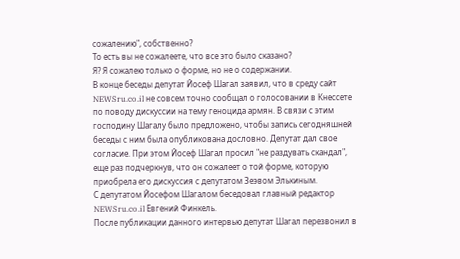сожалению", собственно?
То есть вы не сожалеете, что все это было сказано?
Я? Я сожалею только о форме, но не о содержании.
В конце беседы депутат Йосеф Шагал заявил, что в среду сайт NEWSru.co.il не совсем точно сообщал о голосовании в Кнессете по поводу дискуссии на тему геноцида армян. В связи с этим господину Шагалу было предложено, чтобы запись сегодняшней беседы с ним была опубликована дословно. Депутат дал свое согласие. При этом Йосеф Шагал просил "не раздувать скандал", еще раз подчеркнув, что он сожалеет о той форме, которую приобрела его дискуссия с депутатом Зеэвом Элькиным.
С депутатом Йосефом Шагалом беседовал главный редактор NEWSru.co.il Евгений Финкель.
После публикации данного интервью депутат Шагал перезвонил в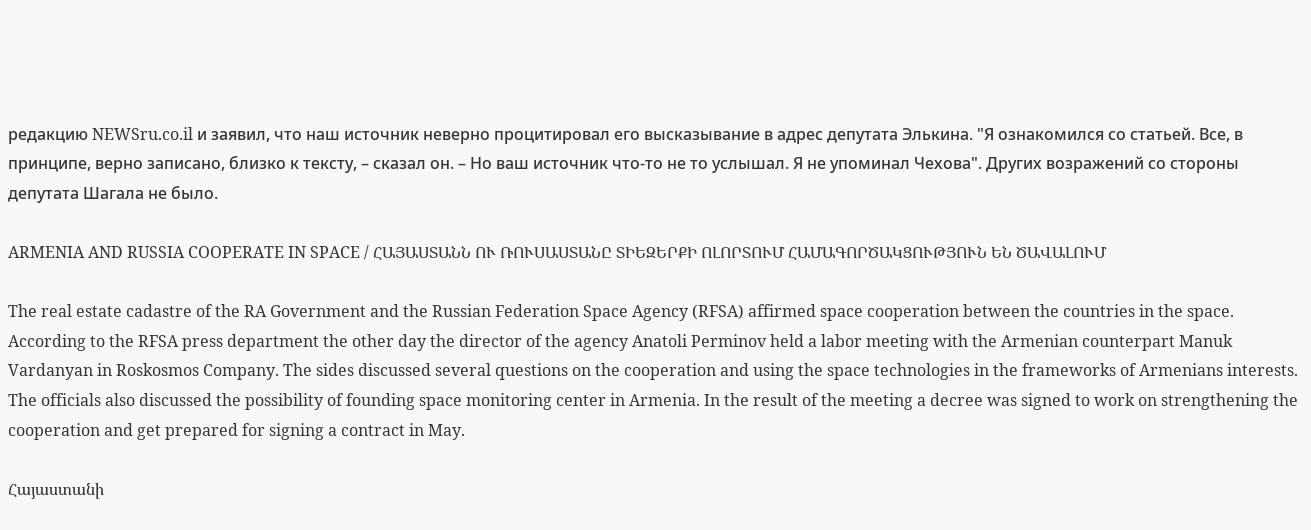редакцию NEWSru.co.il и заявил, что наш источник неверно процитировал его высказывание в адрес депутата Элькина. "Я ознакомился со статьей. Все, в принципе, верно записано, близко к тексту, – сказал он. – Но ваш источник что-то не то услышал. Я не упоминал Чехова". Других возражений со стороны депутата Шагала не было.

ARMENIA AND RUSSIA COOPERATE IN SPACE / ՀԱՅԱՍՏԱՆՆ ՈՒ ՌՈՒՍԱՍՏԱՆԸ ՏԻԵԶԵՐՔԻ ՈԼՈՐՏՈՒՄ ՀԱՄԱԳՈՐԾԱԿՑՈՒԹՅՈՒՆ ԵՆ ԾԱՎԱԼՈՒՄ

The real estate cadastre of the RA Government and the Russian Federation Space Agency (RFSA) affirmed space cooperation between the countries in the space. According to the RFSA press department the other day the director of the agency Anatoli Perminov held a labor meeting with the Armenian counterpart Manuk Vardanyan in Roskosmos Company. The sides discussed several questions on the cooperation and using the space technologies in the frameworks of Armenians interests. The officials also discussed the possibility of founding space monitoring center in Armenia. In the result of the meeting a decree was signed to work on strengthening the cooperation and get prepared for signing a contract in May.

Հայաստանի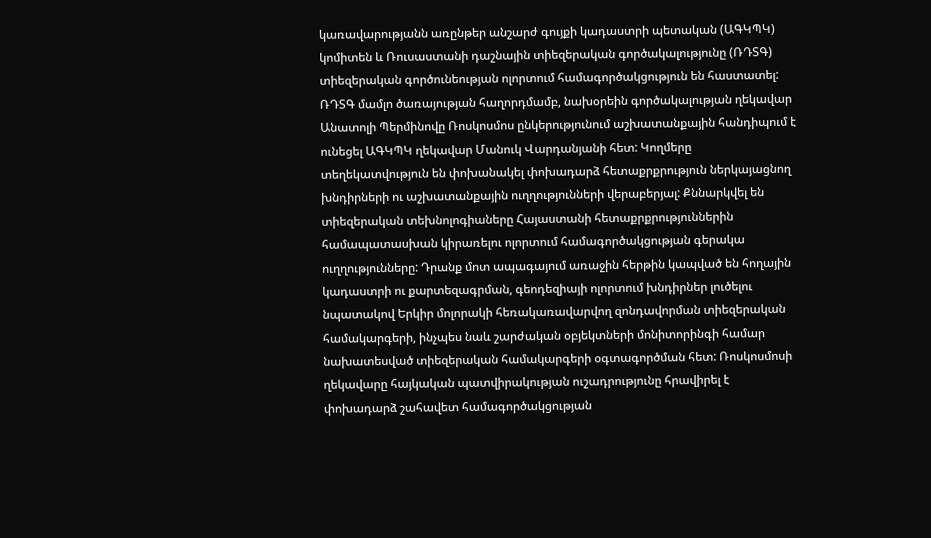կառավարությանն առընթեր անշարժ գույքի կադաստրի պետական (ԱԳԿՊԿ) կոմիտեն և Ռուսաստանի դաշնային տիեզերական գործակալությունը (ՌԴՏԳ) տիեզերական գործունեության ոլորտում համագործակցություն են հաստատել: ՌԴՏԳ մամլո ծառայության հաղորդմամբ, նախօրեին գործակալության ղեկավար Անատոլի Պերմինովը Ռոսկոսմոս ընկերությունում աշխատանքային հանդիպում է ունեցել ԱԳԿՊԿ ղեկավար Մանուկ Վարդանյանի հետ: Կողմերը տեղեկատվություն են փոխանակել փոխադարձ հետաքրքրություն ներկայացնող խնդիրների ու աշխատանքային ուղղությունների վերաբերյալ: Քննարկվել են տիեզերական տեխնոլոգիաները Հայաստանի հետաքրքրություններին համապատասխան կիրառելու ոլորտում համագործակցության գերակա ուղղությունները: Դրանք մոտ ապագայում առաջին հերթին կապված են հողային կադաստրի ու քարտեզագրման, գեոդեզիայի ոլորտում խնդիրներ լուծելու նպատակով Երկիր մոլորակի հեռակառավարվող զոնդավորման տիեզերական համակարգերի, ինչպես նաև շարժական օբյեկտների մոնիտորինգի համար նախատեսված տիեզերական համակարգերի օգտագործման հետ: Ռոսկոսմոսի ղեկավարը հայկական պատվիրակության ուշադրությունը հրավիրել է փոխադարձ շահավետ համագործակցության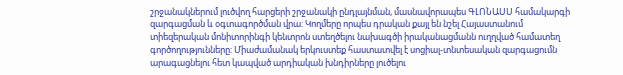շրջանակներում լուծվող հարցերի շրջանակի ընդլայնման, մասնավորապես ԳԼՈՆԱՍՍ համակարգի զարգացման և օգտագործման վրա: Կողմերը որպես դրական քայլ են նշել Հայաստանում տիեզերական մոնիտորինգի կենտրոն ստեղծելու նախագծի իրականացմանն ուղղված համատեղ գործողությունները: Միաժամանակ երկուստեք հաստատվել է սոցիալ-տնտեսական զարգացումն արագացնելու հետ կապված արդիական խնդիրները լուծելու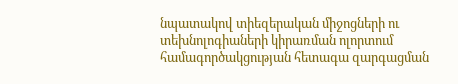նպատակով տիեզերական միջոցների ու տեխնոլոգիաների կիրառման ոլորտում համագործակցության հետագա զարգացման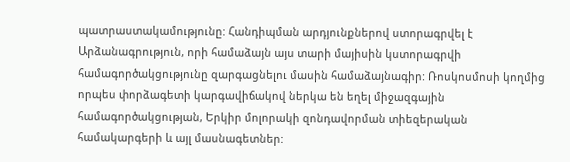պատրաստակամությունը: Հանդիպման արդյունքներով ստորագրվել է Արձանագրություն, որի համաձայն այս տարի մայիսին կստորագրվի համագործակցությունը զարգացնելու մասին համաձայնագիր: Ռոսկոսմոսի կողմից որպես փորձագետի կարգավիճակով ներկա են եղել միջազգային համագործակցության, Երկիր մոլորակի զոնդավորման տիեզերական համակարգերի և այլ մասնագետներ: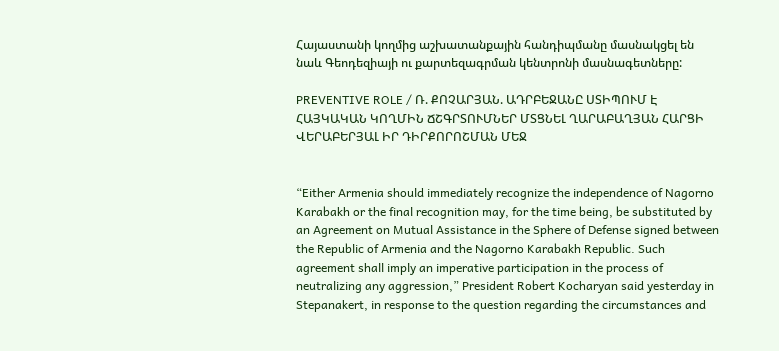Հայաստանի կողմից աշխատանքային հանդիպմանը մասնակցել են նաև Գեոդեզիայի ու քարտեզագրման կենտրոնի մասնագետները:

PREVENTIVE ROLE / Ռ. ՔՈՉԱՐՅԱՆ. ԱԴՐԲԵՋԱՆԸ ՍՏԻՊՈՒՄ Է ՀԱՅԿԱԿԱՆ ԿՈՂՄԻՆ ՃՇԳՐՏՈՒՄՆԵՐ ՄՏՑՆԵԼ ՂԱՐԱԲԱՂՅԱՆ ՀԱՐՑԻ ՎԵՐԱԲԵՐՅԱԼ ԻՐ ԴԻՐՔՈՐՈՇՄԱՆ ՄԵՋ


“Either Armenia should immediately recognize the independence of Nagorno Karabakh or the final recognition may, for the time being, be substituted by an Agreement on Mutual Assistance in the Sphere of Defense signed between the Republic of Armenia and the Nagorno Karabakh Republic. Such agreement shall imply an imperative participation in the process of neutralizing any aggression,” President Robert Kocharyan said yesterday in Stepanakert, in response to the question regarding the circumstances and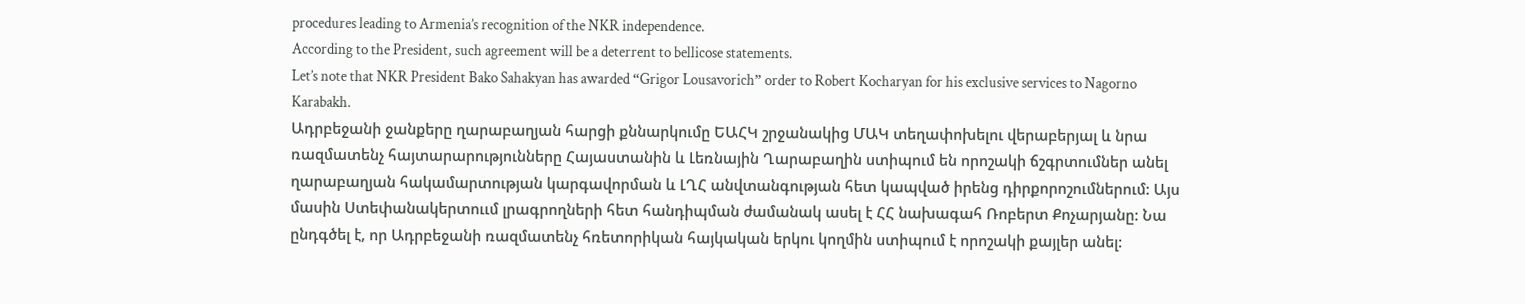procedures leading to Armenia’s recognition of the NKR independence.
According to the President, such agreement will be a deterrent to bellicose statements.
Let’s note that NKR President Bako Sahakyan has awarded “Grigor Lousavorich” order to Robert Kocharyan for his exclusive services to Nagorno Karabakh.
Ադրբեջանի ջանքերը ղարաբաղյան հարցի քննարկումը ԵԱՀԿ շրջանակից ՄԱԿ տեղափոխելու վերաբերյալ և նրա ռազմատենչ հայտարարությունները Հայաստանին և Լեռնային Ղարաբաղին ստիպում են որոշակի ճշգրտումներ անել ղարաբաղյան հակամարտության կարգավորման և ԼՂՀ անվտանգության հետ կապված իրենց դիրքորոշումներում: Այս մասին Ստեփանակերտոււմ լրագրողների հետ հանդիպման ժամանակ ասել է ՀՀ նախագահ Ռոբերտ Քոչարյանը: Նա ընդգծել է, որ Ադրբեջանի ռազմատենչ հռետորիկան հայկական երկու կողմին ստիպում է որոշակի քայլեր անել: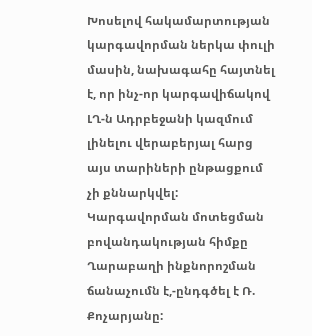Խոսելով հակամարտության կարգավորման ներկա փուլի մասին, նախագահը հայտնել է, որ ինչ-որ կարգավիճակով ԼՂ-ն Ադրբեջանի կազմում լինելու վերաբերյալ հարց այս տարիների ընթացքում չի քննարկվել: Կարգավորման մոտեցման բովանդակության հիմքը Ղարաբաղի ինքնորոշման ճանաչումն է,-ընդգծել է Ռ. Քոչարյանը: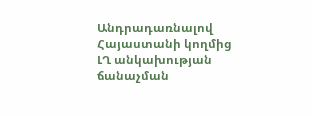Անդրադառնալով Հայաստանի կողմից ԼՂ անկախության ճանաչման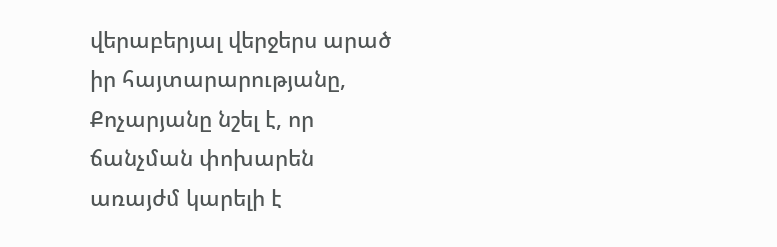վերաբերյալ վերջերս արած իր հայտարարությանը, Քոչարյանը նշել է, որ ճանչման փոխարեն առայժմ կարելի է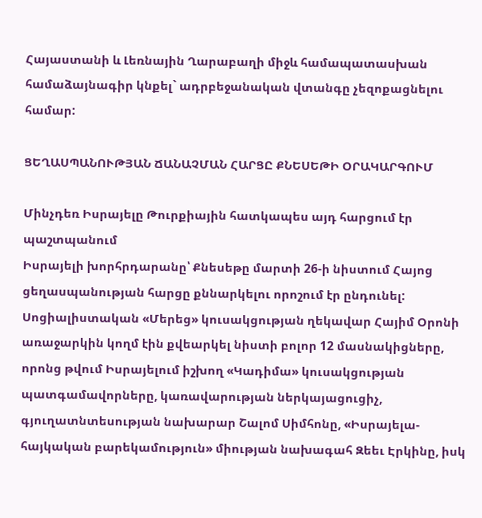Հայաստանի և Լեռնային Ղարաբաղի միջև համապատասխան համաձայնագիր կնքել` ադրբեջանական վտանգը չեզոքացնելու համար:

ՑԵՂԱՍՊԱՆՈՒԹՅԱՆ ՃԱՆԱՉՄԱՆ ՀԱՐՑԸ ՔՆԵՍԵԹԻ ՕՐԱԿԱՐԳՈՒՄ

Մինչդեռ Իսրայելը Թուրքիային հատկապես այդ հարցում էր պաշտպանում
Իսրայելի խորհրդարանը՝ Քնեսեթը մարտի 26-ի նիստում Հայոց ցեղասպանության հարցը քննարկելու որոշում էր ընդունել: Սոցիալիստական «Մերեց» կուսակցության ղեկավար Հայիմ Օրոնի առաջարկին կողմ էին քվեարկել նիստի բոլոր 12 մասնակիցները, որոնց թվում Իսրայելում իշխող «Կադիմա» կուսակցության պատգամավորները, կառավարության ներկայացուցիչ, գյուղատնտեսության նախարար Շալոմ Սիմհոնը, «Իսրայելա-հայկական բարեկամություն» միության նախագահ Զեեւ Էրկինը, իսկ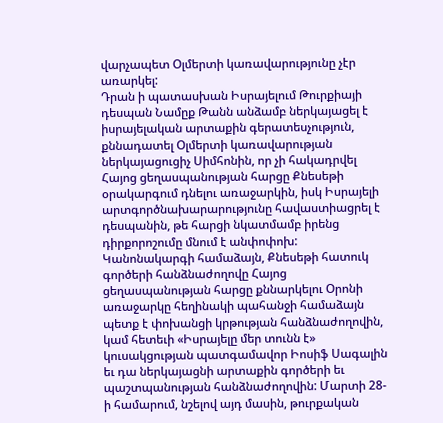վարչապետ Օլմերտի կառավարությունը չէր առարկել:
Դրան ի պատասխան Իսրայելում Թուրքիայի դեսպան Նամըք Թանն անձամբ ներկայացել է իսրայելական արտաքին գերատեսչություն, քննադատել Օլմերտի կառավարության ներկայացուցիչ Սիմհոնին, որ չի հակադրվել Հայոց ցեղասպանության հարցը Քնեսեթի օրակարգում դնելու առաջարկին, իսկ Իսրայելի արտգործնախարարությունը հավաստիացրել է դեսպանին, թե հարցի նկատմամբ իրենց դիրքորոշումը մնում է անփոփոխ:
Կանոնակարգի համաձայն, Քնեսեթի հատուկ գործերի հանձնաժողովը Հայոց ցեղասպանության հարցը քննարկելու Օրոնի առաջարկը հեղինակի պահանջի համաձայն պետք է փոխանցի կրթության հանձնաժողովին, կամ հետեւի «Իսրայելը մեր տունն է» կուսակցության պատգամավոր Իոսիֆ Սագալին եւ դա ներկայացնի արտաքին գործերի եւ պաշտպանության հանձնաժողովին: Մարտի 28-ի համարում, նշելով այդ մասին, թուրքական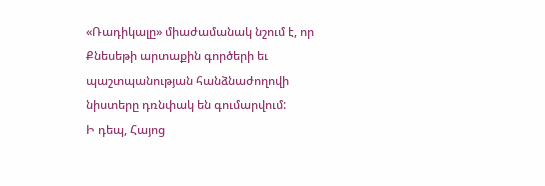«Ռադիկալը» միաժամանակ նշում է, որ Քնեսեթի արտաքին գործերի եւ պաշտպանության հանձնաժողովի նիստերը դռնփակ են գումարվում:
Ի դեպ, Հայոց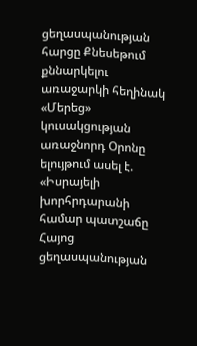ցեղասպանության հարցը Քնեսեթում քննարկելու առաջարկի հեղինակ «Մերեց» կուսակցության առաջնորդ Օրոնը ելույթում ասել է. «Իսրայելի խորհրդարանի համար պատշաճը Հայոց ցեղասպանության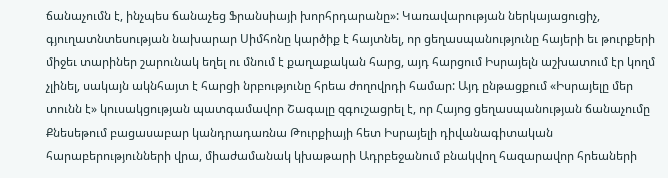ճանաչումն է, ինչպես ճանաչեց Ֆրանսիայի խորհրդարանը»: Կառավարության ներկայացուցիչ, գյուղատնտեսության նախարար Սիմհոնը կարծիք է հայտնել, որ ցեղասպանությունը հայերի եւ թուրքերի միջեւ տարիներ շարունակ եղել ու մնում է քաղաքական հարց, այդ հարցում Իսրայելն աշխատում էր կողմ չլինել, սակայն ակնհայտ է հարցի նրբությունը հրեա ժողովրդի համար: Այդ ընթացքում «Իսրայելը մեր տունն է» կուսակցության պատգամավոր Շագալը զգուշացրել է, որ Հայոց ցեղասպանության ճանաչումը Քնեսեթում բացասաբար կանդրադառնա Թուրքիայի հետ Իսրայելի դիվանագիտական հարաբերությունների վրա, միաժամանակ կխաթարի Ադրբեջանում բնակվող հազարավոր հրեաների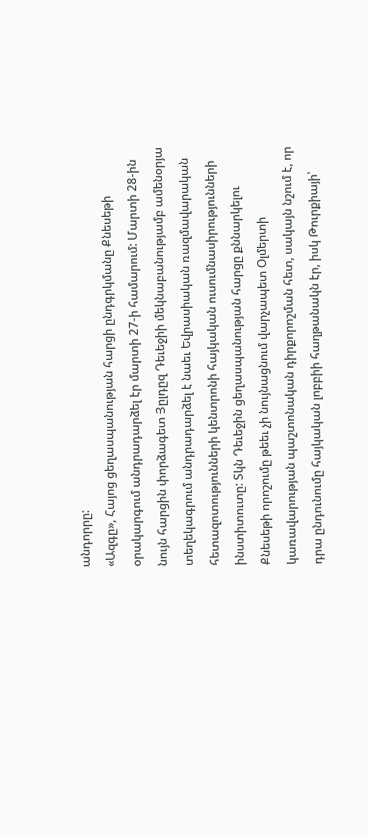անդորրը:
«Ազգը», Հայոց ցեղասպանության հարցի ընդգրկմանը Քնեսեթի օրակարգում անդրադարձել էր մարտի 27-ի համարում: Մարտի 28-ին նույն հարցին փորձագետ Յըլդըզ Դեւեջիի մեկնաբանությամբ ամենօրյա տեղեկագրում անդրադարձել է նաեւ Եվրասիական ռազմավարական հետազոտությունների կենտրոնի հայկական ուսումնասիրությունների ինստիտուտը: Տկն Դեւեջին ցեղասպանության հարցը քննարկելու Քնեսեթի որոշումը թեեւ չի նույնացնում վարչապետ Օլմերտի կառավարության պաշտոնական դիրքորոշման հետ, սակայն նշում է, որ դրա ընդունումը հայկական լոբբիի հաղթանակն էր, իսկ Թուրքիայի՝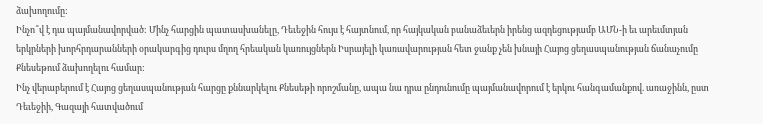ձախողումը:
Ինչո՞վ է դա պայմանավորված: Մինչ հարցին պատասխանելը, Դեւեջին հույս է հայտնում, որ հայկական բանաձեւերն իրենց ազդեցությամբ ԱՄՆ-ի եւ արեւմտյան երկրների խորհրդարանների օրակարգից դուրս մղող հրեական կառույցներն Իսրայելի կառավարության հետ ջանք չեն խնայի Հայոց ցեղասպանության ճանաչումը Քնեսեթում ձախողելու համար:
Ինչ վերաբերում է Հայոց ցեղասպանության հարցը քննարկելու Քնեսեթի որոշմանը, ապա նա դրա ընդունումը պայմանավորում է երկու հանգամանքով. առաջինն, ըստ Դեւեջիի, Գազայի հատվածում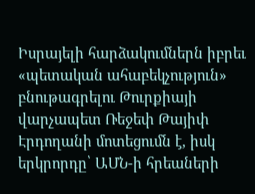Իսրայելի հարձակումներն իբրեւ «պետական ահաբեկչություն» բնութագրելու Թուրքիայի վարչապետ Ռեջեփ Թայիփ Էրդողանի մոտեցումն է, իսկ երկրորդը՝ ԱՄՆ-ի հրեաների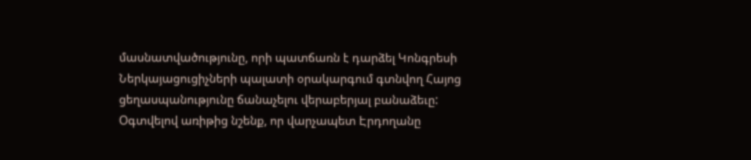մասնատվածությունը, որի պատճառն է դարձել Կոնգրեսի Ներկայացուցիչների պալատի օրակարգում գտնվող Հայոց ցեղասպանությունը ճանաչելու վերաբերյալ բանաձեւը:
Օգտվելով առիթից նշենք, որ վարչապետ Էրդողանը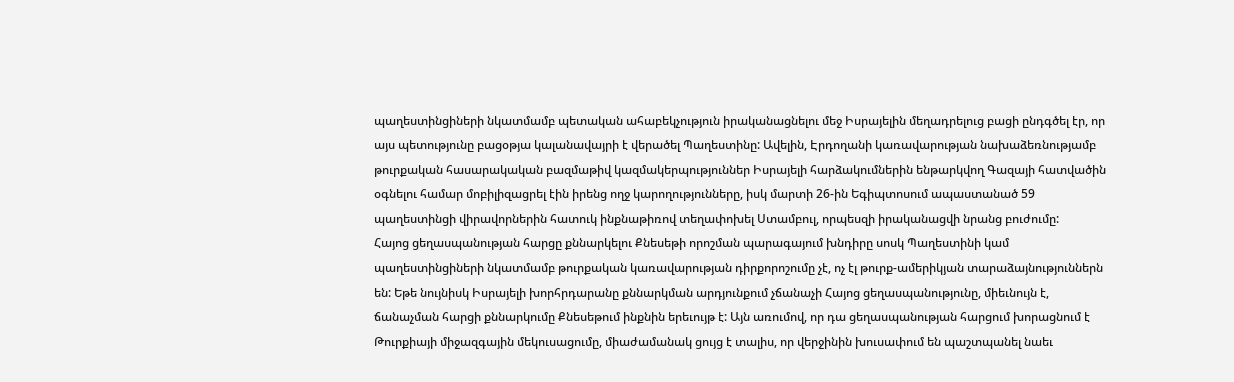պաղեստինցիների նկատմամբ պետական ահաբեկչություն իրականացնելու մեջ Իսրայելին մեղադրելուց բացի ընդգծել էր, որ այս պետությունը բացօթյա կալանավայրի է վերածել Պաղեստինը: Ավելին, Էրդողանի կառավարության նախաձեռնությամբ թուրքական հասարակական բազմաթիվ կազմակերպություններ Իսրայելի հարձակումներին ենթարկվող Գազայի հատվածին օգնելու համար մոբիլիզացրել էին իրենց ողջ կարողությունները, իսկ մարտի 26-ին Եգիպտոսում ապաստանած 59 պաղեստինցի վիրավորներին հատուկ ինքնաթիռով տեղափոխել Ստամբուլ, որպեսզի իրականացվի նրանց բուժումը:
Հայոց ցեղասպանության հարցը քննարկելու Քնեսեթի որոշման պարագայում խնդիրը սոսկ Պաղեստինի կամ պաղեստինցիների նկատմամբ թուրքական կառավարության դիրքորոշումը չէ, ոչ էլ թուրք-ամերիկյան տարաձայնություններն են: Եթե նույնիսկ Իսրայելի խորհրդարանը քննարկման արդյունքում չճանաչի Հայոց ցեղասպանությունը, միեւնույն է, ճանաչման հարցի քննարկումը Քնեսեթում ինքնին երեւույթ է: Այն առումով, որ դա ցեղասպանության հարցում խորացնում է Թուրքիայի միջազգային մեկուսացումը, միաժամանակ ցույց է տալիս, որ վերջինին խուսափում են պաշտպանել նաեւ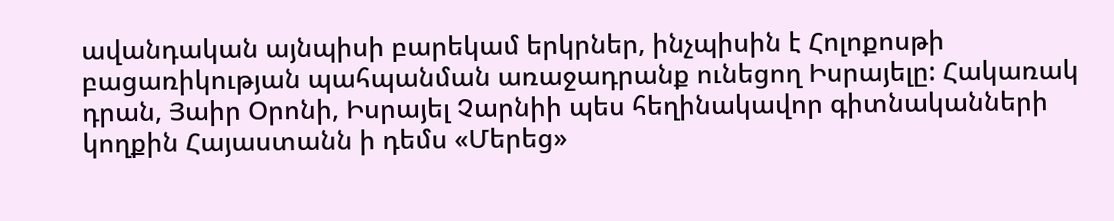ավանդական այնպիսի բարեկամ երկրներ, ինչպիսին է Հոլոքոսթի բացառիկության պահպանման առաջադրանք ունեցող Իսրայելը: Հակառակ դրան, Յաիր Օրոնի, Իսրայել Չարնիի պես հեղինակավոր գիտնականների կողքին Հայաստանն ի դեմս «Մերեց»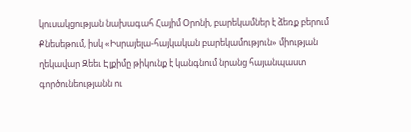կուսակցության նախագահ Հայիմ Օրոնի, բարեկամներ է ձեռք բերում Քնեսեթում, իսկ «Իսրայելա-հայկական բարեկամություն» միության ղեկավար Զեեւ Էլքիմը թիկունք է կանգնում նրանց հայանպաստ գործունեությանն ու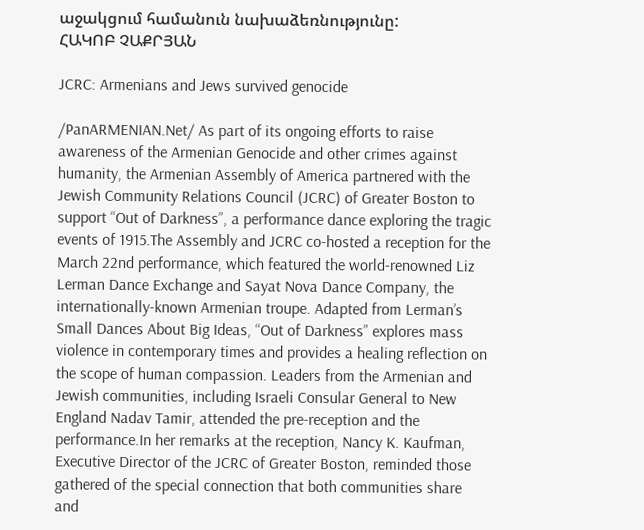աջակցում համանուն նախաձեռնությունը:
ՀԱԿՈԲ ՉԱՔՐՅԱՆ

JCRC: Armenians and Jews survived genocide

/PanARMENIAN.Net/ As part of its ongoing efforts to raise awareness of the Armenian Genocide and other crimes against humanity, the Armenian Assembly of America partnered with the Jewish Community Relations Council (JCRC) of Greater Boston to support “Out of Darkness”, a performance dance exploring the tragic events of 1915.The Assembly and JCRC co-hosted a reception for the March 22nd performance, which featured the world-renowned Liz Lerman Dance Exchange and Sayat Nova Dance Company, the internationally-known Armenian troupe. Adapted from Lerman’s Small Dances About Big Ideas, “Out of Darkness” explores mass violence in contemporary times and provides a healing reflection on the scope of human compassion. Leaders from the Armenian and Jewish communities, including Israeli Consular General to New England Nadav Tamir, attended the pre-reception and the performance.In her remarks at the reception, Nancy K. Kaufman, Executive Director of the JCRC of Greater Boston, reminded those gathered of the special connection that both communities share and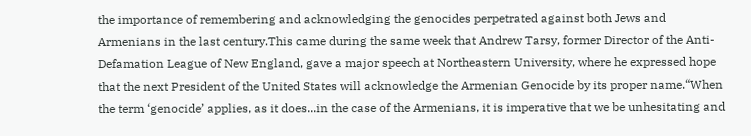the importance of remembering and acknowledging the genocides perpetrated against both Jews and Armenians in the last century.This came during the same week that Andrew Tarsy, former Director of the Anti-Defamation League of New England, gave a major speech at Northeastern University, where he expressed hope that the next President of the United States will acknowledge the Armenian Genocide by its proper name.“When the term ‘genocide’ applies, as it does...in the case of the Armenians, it is imperative that we be unhesitating and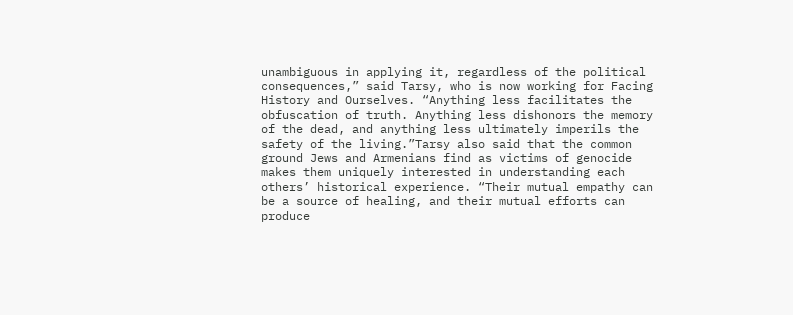unambiguous in applying it, regardless of the political consequences,” said Tarsy, who is now working for Facing History and Ourselves. “Anything less facilitates the obfuscation of truth. Anything less dishonors the memory of the dead, and anything less ultimately imperils the safety of the living.”Tarsy also said that the common ground Jews and Armenians find as victims of genocide makes them uniquely interested in understanding each others’ historical experience. “Their mutual empathy can be a source of healing, and their mutual efforts can produce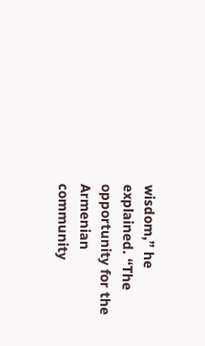wisdom,” he explained. “The opportunity for the Armenian community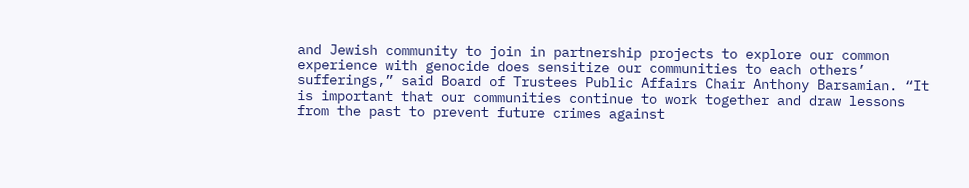and Jewish community to join in partnership projects to explore our common experience with genocide does sensitize our communities to each others’ sufferings,” said Board of Trustees Public Affairs Chair Anthony Barsamian. “It is important that our communities continue to work together and draw lessons from the past to prevent future crimes against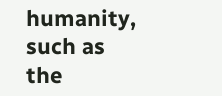humanity, such as the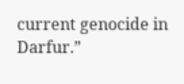current genocide in Darfur.”